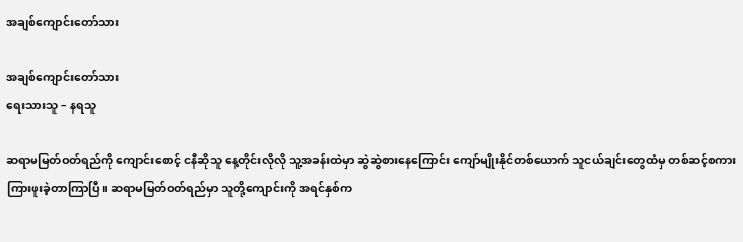အချစ်ကျောင်းတော်သား

အချစ်ကျောင်းတော်သား
ရေးသားသူ – နရသူ

ဆရာမမြတ်ဝတ်ရည်ကို ကျောင်းစောင့် ငနီဆိုသူ နေ့တိုင်းလိုလို သူ့အခန်းထဲမှာ ဆွဲဆွဲစားနေကြောင်း ကျော်မျိုးနိုင်တစ်ယောက် သူငယ်ချင်းတွေထံမှ တစ်ဆင့်စကား ကြားဖူးခဲ့တာကြာပြီ။ ဆရာမမြတ်ဝတ်ရည်မှာ သူတို့ကျောင်းကို အရင်နှစ်က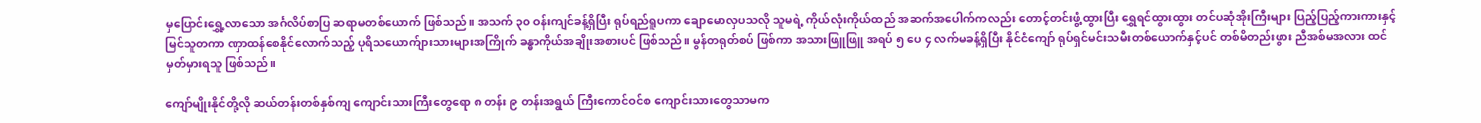မှပြောင်းရွှေ့လာသော အင်္ဂလိပ်စာပြ ဆရာမတစ်ယောက် ဖြစ်သည်။ အသက် ၃၀ ဝန်းကျင်ခန့်ရှိပြီး ရုပ်ရည်ရူပကာ ချောမောလှပသလို သူမရဲ့ ကိုယ်လုံးကိုယ်ထည် အဆက်အပေါက်ကလည်း တောင့်တင်းဖွံ့ထွားပြီး ရွှေရင်ထွားထွား တင်ပဆုံအိုးကြီးများ ပြည့်ပြည့်ကားကားနှင့် မြင်သူတကာ ဏှာထန်စေနိုင်လောက်သည့် ပုရိသယောက်ျားသားများအကြိုက် ခန္ဓာကိုယ်အချိုးအစားပင် ဖြစ်သည်။ မွန်တရုတ်စပ် ဖြစ်ကာ အသားဖြူဖြူ အရပ် ၅ ပေ ၄ လက်မခန့်ရှိပြီး နိုင်ငံကျော် ရုပ်ရှင်မင်းသမီးတစ်ယောက်နှင့်ပင် တစ်မိတည်းဖွား ညီအစ်မအလား ထင်မှတ်မှားရသူ ဖြစ်သည်။

ကျော်မျိုးနိုင်တို့လို ဆယ်တန်းတစ်နှစ်ကျ ကျောင်းသားကြီးတွေရော ၈ တန်း ၉ တန်းအရွယ် ကြီးကောင်ဝင်စ ကျောင်းသားတွေသာမက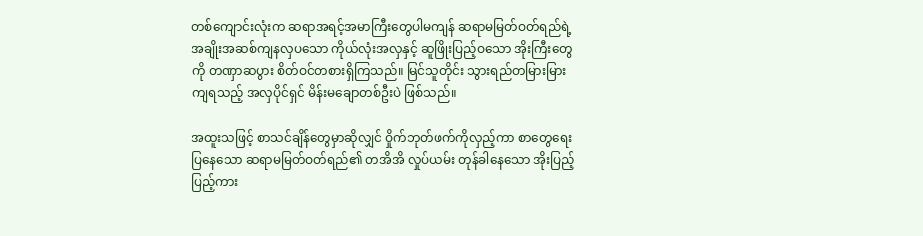တစ်ကျောင်းလုံးက ဆရာအရင့်အမာကြီးတွေပါမကျန် ဆရာမမြတ်ဝတ်ရည်ရဲ့ အချိုးအဆစ်ကျနလှပသော ကိုယ်လုံးအလှနှင့် ဆူဖြိုးပြည့်ဝသော အိုးကြီးတွေကို တဏှာဆပွား စိတ်ဝင်တစားရှိကြသည်။ မြင်သူတိုင်း သွားရည်တမြားမြားကျရသည့် အလှပိုင်ရှင် မိန်းမချောတစ်ဦးပဲ ဖြစ်သည်။

အထူးသဖြင့် စာသင်ချိန်တွေမှာဆိုလျှင် ဝှိုက်ဘုတ်ဖက်ကိုလှည့်ကာ စာတွေရေးပြနေသော ဆရာမမြတ်ဝတ်ရည်၏ တအိအိ လှုပ်ယမ်း တုန်ခါနေသော အိုးပြည့်ပြည့်ကား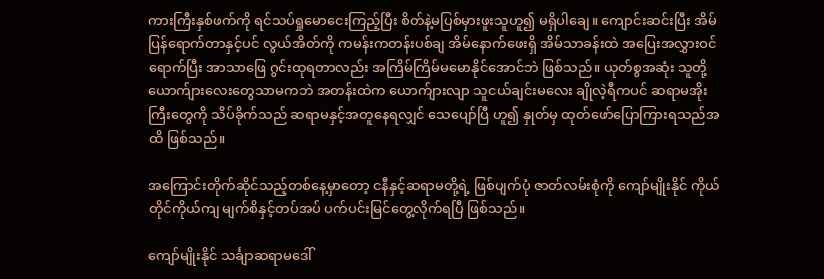ကားကြီးနှစ်ဖက်ကို ရင်သပ်ရှုမောငေးကြည့်ပြီး စိတ်နဲ့မပြစ်မှားဖူးသူဟူ၍ မရှိပါချေ။ ကျောင်းဆင်းပြီး အိမ်ပြန်ရောက်တာနှင့်ပင် လွယ်အိတ်ကို ကမန်းကတန်းပစ်ချ အိမ်နောက်ဖေးရှိ အိမ်သာခန်းထဲ အပြေးအလွှားဝင်ရောက်ပြီး အာသာဖြေ ဂွင်းထုရတာလည်း အကြိမ်ကြိမ်မမောနိုင်အောင်ဘဲ ဖြစ်သည်။ ယုတ်စွအဆုံး သူတို့ယောက်ျားလေးတွေသာမကဘဲ အတန်းထဲက ယောက်ျားလျာ သူငယ်ချင်းမလေး ချိုလဲ့ရီကပင် ဆရာမအိုးကြီးတွေကို သိပ်ခိုက်သည် ဆရာမနှင့်အတူနေရလျှင် သေပျော်ပြီ ဟူ၍ နှုတ်မှ ထုတ်ဖော်ပြောကြားရသည်အထိ ဖြစ်သည်။

အကြောင်းတိုက်ဆိုင်သည့်တစ်နေ့မှာတော့ ငနီနှင့်ဆရာမတို့ရဲ့ ဖြစ်ပျက်ပုံ ဇာတ်လမ်းစုံကို ကျော်မျိုးနိုင် ကိုယ်တိုင်ကိုယ်ကျ မျက်စိနှင့်တပ်အပ် ပက်ပင်းမြင်တွေ့လိုက်ရပြီ ဖြစ်သည်။

ကျော်မျိုးနိုင် သင်္ချာဆရာမဒေါ်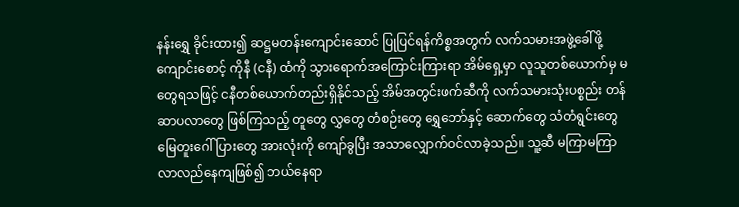နန်းရွှေ ခိုင်းထား၍ ဆဋ္ဌမတန်းကျောင်းဆောင် ပြုပြင်ရန်ကိစ္စအတွက် လက်သမားအဖွဲ့ခေါ်ဖို့ ကျောင်းစောင့် ကိုနီ (ငနီ) ထံကို သွားရောက်အကြောင်းကြားရာ အိမ်ရှေ့မှာ လူသူတစ်ယောက်မှ မတွေရသဖြင့် ငနီတစ်ယောက်တည်းရှိနိုင်သည့် အိမ်အတွင်းဖက်ဆီကို လက်သမားသုံးပစ္စည်း တန်ဆာပလာတွေ ဖြစ်ကြသည့် တူတွေ လွှတွေ တံစဉ်းတွေ ရွှေဘော်နှင့် ဆောက်တွေ သံတံရွင်းတွေ မြေတူးဂေါ်ပြားတွေ အားလုံးကို ကျော်ခွပြီး အသာလျှောက်ဝင်လာခဲ့သည်။ သူ့ဆီ မကြာမကြာ လာလည်နေကျဖြစ်၍ ဘယ်နေရာ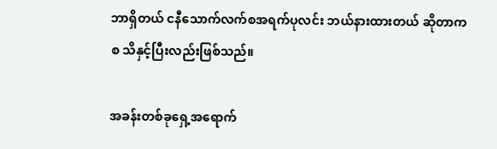ဘာရှိတယ် ငနီသောက်လက်စအရက်ပုလင်း ဘယ်နားထားတယ် ဆိုတာကစ သိနှင့်ပြီးလည်းဖြစ်သည်။

အခန်းတစ်ခုရှေ့အရောက်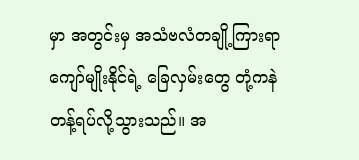မှာ အတွင်းမှ အသံဗလံတချို့ကြားရာ ကျော်မျိုးနိုင်ရဲ့ ခြေလှမ်းတွေ တုံ့ကနဲ တန့်ရပ်လို့သွားသည်။ အ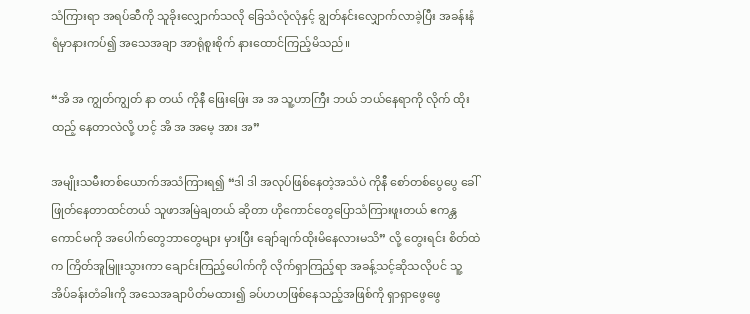သံကြားရာ အရပ်ဆီကို သူခိုးလျှောက်သလို ခြေသံလုံလုံနှင့် ချွတ်နင်းလျှောက်လာခဲ့ပြီး အခန်းနံရံမှာနားကပ်၍ အသေအချာ အာရုံစူးစိုက် နားထောင်ကြည့်မိသည်။

“အိ အ ကျွတ်ကျွတ် နာ တယ် ကိုနီ ဖြေးဖြေး အ အ သူ့ဟာကြီး ဘယ် ဘယ်နေရာကို လိုက် ထိုးထည့် နေတာလဲလို့ ဟင့် အိ အ အမေ့ အား အ”

အမျိုးသမီးတစ်ယောက်အသံကြားရ၍ “ဒါ ဒါ အလုပ်ဖြစ်နေတဲ့အသံပဲ ကိုနီ စော်တစ်ပွေပွေ ခေါ်ဖြုတ်နေတာထင်တယ် သူဖာအမြဲချတယ် ဆိုတာ ဟိုကောင်တွေပြောသံကြားဖူးတယ် ဧကန္တ ကောင်မကို အပေါက်တွေဘာတွေများ မှားပြီး ချော်ချက်ထိုးမိနေလားမသိ” လို့ တွေးရင်း စိတ်ထဲက ကြိတ်အူမြူးသွားကာ ချောင်းကြည့်ပေါက်ကို လိုက်ရှာကြည့်ရာ အခန့်သင့်ဆိုသလိုပင် သူ့အိပ်ခန်းတံခါးကို အသေအချာပိတ်မထား၍ ခပ်ဟဟဖြစ်နေသည့်အဖြစ်ကို ရှာရှာဖွေဖွေ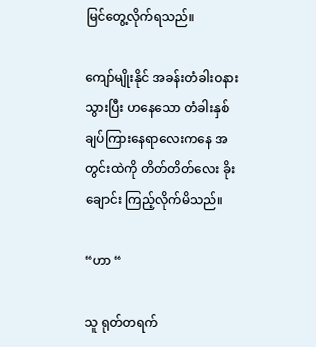မြင်တွေ့လိုက်ရသည်။

ကျော်မျိုးနိုင် အခန်းတံခါးဝနားသွားပြီး ဟနေသော တံခါးနှစ်ချပ်ကြားနေရာလေးကနေ အတွင်းထဲကို တိတ်တိတ်လေး ခိုးချောင်း ကြည့်လိုက်မိသည်။

“ဟာ “

သူ ရုတ်တရက်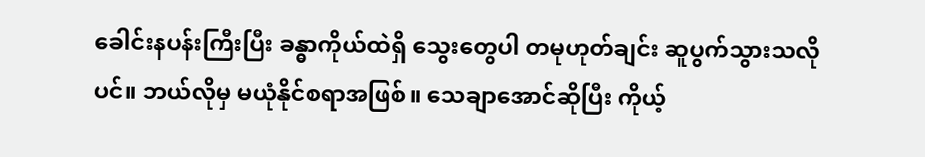ခေါင်းနပန်းကြီးပြီး ခန္ဓာကိုယ်ထဲရှိ သွေးတွေပါ တမုဟုတ်ချင်း ဆူပွက်သွားသလိုပင်။ ဘယ်လိုမှ မယုံနိုင်စရာအဖြစ်။ သေချာအောင်ဆိုပြီး ကိုယ့်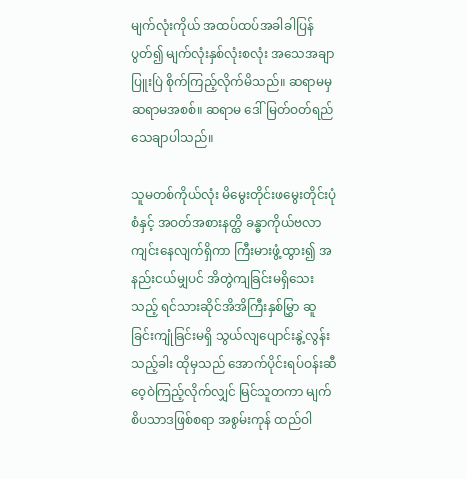မျက်လုံးကိုယ် အထပ်ထပ်အခါခါပြန်ပွတ်၍ မျက်လုံးနှစ်လုံးစလုံး အသေအချာ ပြူးပြဲ စိုက်ကြည့်လိုက်မိသည်။ ဆရာမမှ ဆရာမအစစ်။ ဆရာမ ဒေါ်မြတ်ဝတ်ရည် သေချာပါသည်။

သူမတစ်ကိုယ်လုံး မိမွေးတိုင်းဖမွေးတိုင်းပုံစံနှင့် အဝတ်အစားနတ္ထိ ခန္ဓာကိုယ်ဗလာကျင်းနေလျက်ရှိကာ ကြီးမားဖွံ့ထွား၍ အနည်းငယ်မျှပင် အိတွဲကျခြင်းမရှိသေးသည့် ရင်သားဆိုင်အိအိကြီးနှစ်မြွှာ ဆူခြင်းကျုံခြင်းမရှိ သွယ်လျပျောင်းနွဲ့လွန်းသည့်ခါး ထိုမှသည် အောက်ပိုင်းရပ်ဝန်းဆီ ဝေ့ဝဲကြည့်လိုက်လျှင် မြင်သူတကာ မျက်စိပသာဒဖြစ်စရာ အစွမ်းကုန် ထည်ဝါ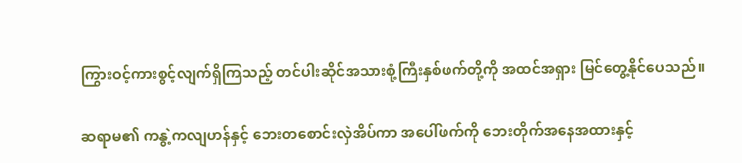ကြွားဝင့်ကားစွင့်လျက်ရှိကြသည့် တင်ပါးဆိုင်အသားစုံ့ကြီးနှစ်ဖက်တို့ကို အထင်အရှား မြင်တွေ့နိုင်ပေသည်။

ဆရာမ၏ ကနွဲ့ကလျဟန်နှင့် ဘေးတစောင်းလှဲအိပ်ကာ အပေါ်ဖက်ကို ဘေးတိုက်အနေအထားနှင့်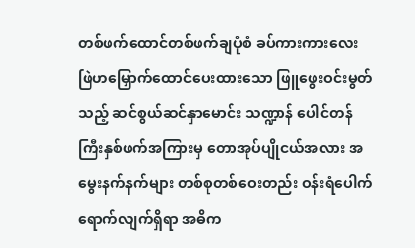တစ်ဖက်ထောင်တစ်ဖက်ချပုံစံ ခပ်ကားကားလေး ဖြဲဟမြှောက်ထောင်ပေးထားသော ဖြူဖွေးဝင်းမွတ်သည့် ဆင်စွယ်ဆင်နှာမောင်း သဏ္ဍာန် ပေါင်တန်ကြီးနှစ်ဖက်အကြားမှ တောအုပ်ပျိုငယ်အလား အမွေးနက်နက်များ တစ်စုတစ်ဝေးတည်း ဝန်းရံပေါက်ရောက်လျက်ရှိရာ အဓိက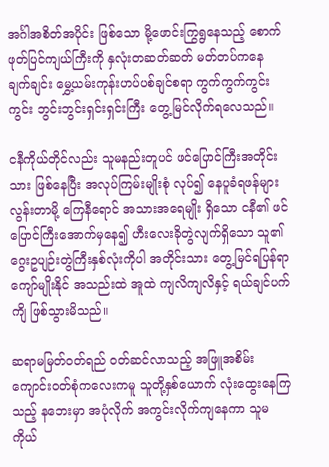အင်္ဂါအစိတ်အပိုင်း ဖြစ်သော မို့ဖောင်းကြွရွနေသည့် စောက်ဖုတ်ပြင်ကျယ်ကြီးကို နှလုံးတဆတ်ဆတ် မတ်တပ်ကနေ ချက်ချင်း မွှေ့ယမ်းကုန်းဟပ်ပစ်ချင်စရာ ကွက်ကွက်ကွင်းကွင်း ဘွင်းဘွင်းရှင်းရှင်းကြီး တွေ့မြင်လိုက်ရလေသည်။

ငနီကိုယ်တိုင်လည်း သူမနည်းတူပင် ဖင်ပြောင်ကြီးအတိုင်းသား ဖြစ်နေပြီး အလုပ်ကြမ်းမျိုးစုံ လုပ်၍ နေပူခံရဖန်များလွန်းတာမို့ ကြေနီရောင် အသားအရေမျိုး ရှိသော ငနီ၏ ဖင်ပြောင်ကြီးအောက်မှနေ၍ ဟီးလေးခိုတွဲလျက်ရှိသော သူ၏ဂွေးဥပျဉ်းတွဲကြီးနှစ်လုံးကိုပါ အတိုင်းသား တွေ့မြင်ရပြန်ရာ ကျော်မျိုးနိုင် အသည်းထဲ အူထဲ ကျလိကျလိနှင့် ရယ်ချင်ပက်ကျိ ဖြစ်သွားမိသည်။

ဆရာမမြတ်ဝတ်ရည် ဝတ်ဆင်လာသည့် အဖြူအစိမ်း ကျောင်းဝတ်စုံကလေးကမူ သူတို့နှစ်ယောက် လုံးထွေးနေကြသည့် နဘေးမှာ အပုံလိုက် အကွင်းလိုက်ကျနေကာ သူမကိုယ်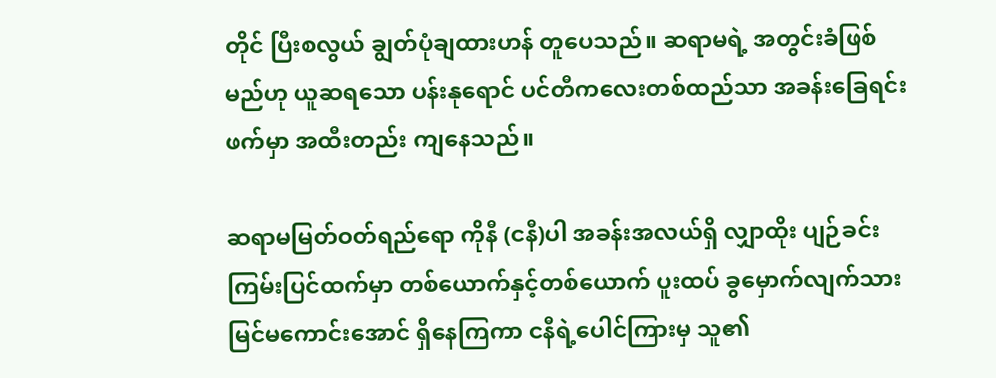တိုင် ပြီးစလွယ် ချွတ်ပုံချထားဟန် တူပေသည်။ ဆရာမရဲ့ အတွင်းခံဖြစ်မည်ဟု ယူဆရသော ပန်းနုရောင် ပင်တီကလေးတစ်ထည်သာ အခန်းခြေရင်းဖက်မှာ အထီးတည်း ကျနေသည်။

ဆရာမမြတ်ဝတ်ရည်ရော ကိုနီ (ငနီ)ပါ အခန်းအလယ်ရှိ လျှာထိုး ပျဉ်ခင်းကြမ်းပြင်ထက်မှာ တစ်ယောက်နှင့်တစ်ယောက် ပူးထပ် ခွမှောက်လျက်သား မြင်မကောင်းအောင် ရှိနေကြကာ ငနီရဲ့ပေါင်ကြားမှ သူ၏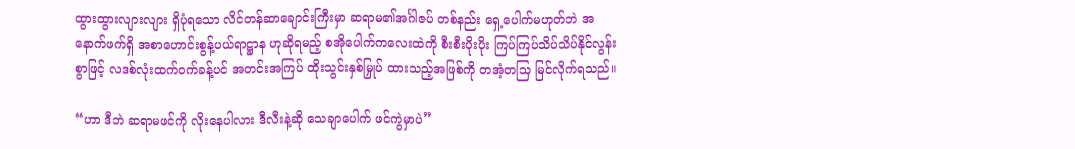ထွားထွားလျားလျား ရှိပုံရသော လိင်တန်ဆာချောင်းကြီးမှာ ဆရာမ၏အင်္ဂါဇပ် တစ်နည်း ရှေ့ပေါက်မဟုတ်ဘဲ အနောက်ဖက်ရှိ အစာဟောင်းစွန့်ပယ်ရာဋ္ဌာန ဟုဆိုရမည့် စအိုပေါက်ကလေးထဲကို စီးစီးပိုးပိုး ကြပ်ကြပ်သိပ်သိပ်နိုင်လွန်းစွာဖြင့် လဒစ်လုံးထက်ဝက်ခန့်ပင် အတင်းအကြပ် ထိုးသွင်းနှစ်မြှုပ် ထားသည့်အဖြစ်ကို တအံ့တသြ မြင်လိုက်ရသည်။

“ဟာ ဒီဘဲ ဆရာမဖင်ကို လိုးနေပါလား ဒီလီးနဲ့ဆို သေချာပေါက် ဖင်ကွဲမှာပဲ”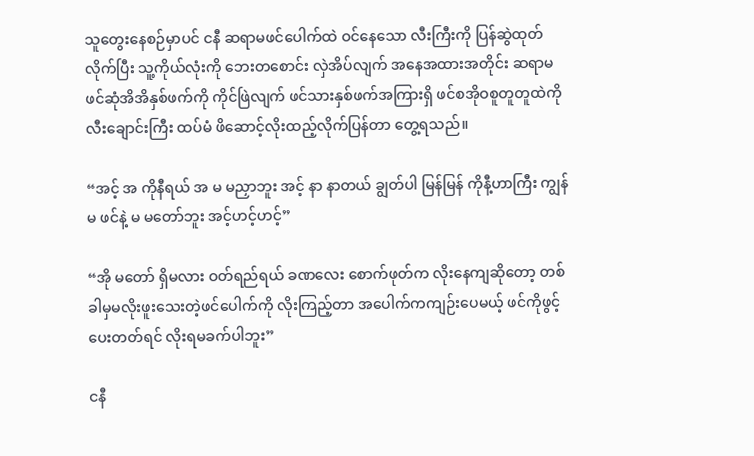သူတွေးနေစဉ်မှာပင် ငနီ ဆရာမဖင်ပေါက်ထဲ ဝင်နေသော လီးကြီးကို ပြန်ဆွဲထုတ်လိုက်ပြီး သူ့ကိုယ်လုံးကို ဘေးတစောင်း လှဲအိပ်လျက် အနေအထားအတိုင်း ဆရာမဖင်ဆုံအိအိနှစ်ဖက်ကို ကိုင်ဖြဲလျက် ဖင်သားနှစ်ဖက်အကြားရှိ ဖင်စအိုဝစူတူတူထဲကို လီးချောင်းကြီး ထပ်မံ ဖိဆောင့်လိုးထည့်လိုက်ပြန်တာ တွေ့ရသည်။

“အင့် အ ကိုနီရယ် အ မ မညှာဘူး အင့် နာ နာတယ် ချွတ်ပါ မြန်မြန် ကိုနီ့ဟာကြီး ကျွန်မ ဖင်နဲ့ မ မတော်ဘူး အင့်ဟင့်ဟင့်”

“အို မတော် ရှိမလား ဝတ်ရည်ရယ် ခဏလေး စောက်ဖုတ်က လိုးနေကျဆိုတော့ တစ်ခါမှမလိုးဖူးသေးတဲ့ဖင်ပေါက်ကို လိုးကြည့်တာ အပေါက်ကကျဉ်းပေမယ့် ဖင်ကိုဖွင့်ပေးတတ်ရင် လိုးရမခက်ပါဘူး”

ငနီ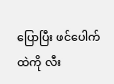ပြောပြီး ဖင်ပေါက်ထဲကို လီး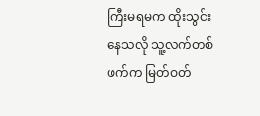ကြီးမရမက ထိုးသွင်းနေသလို သူ့လက်တစ်ဖက်က မြတ်ဝတ်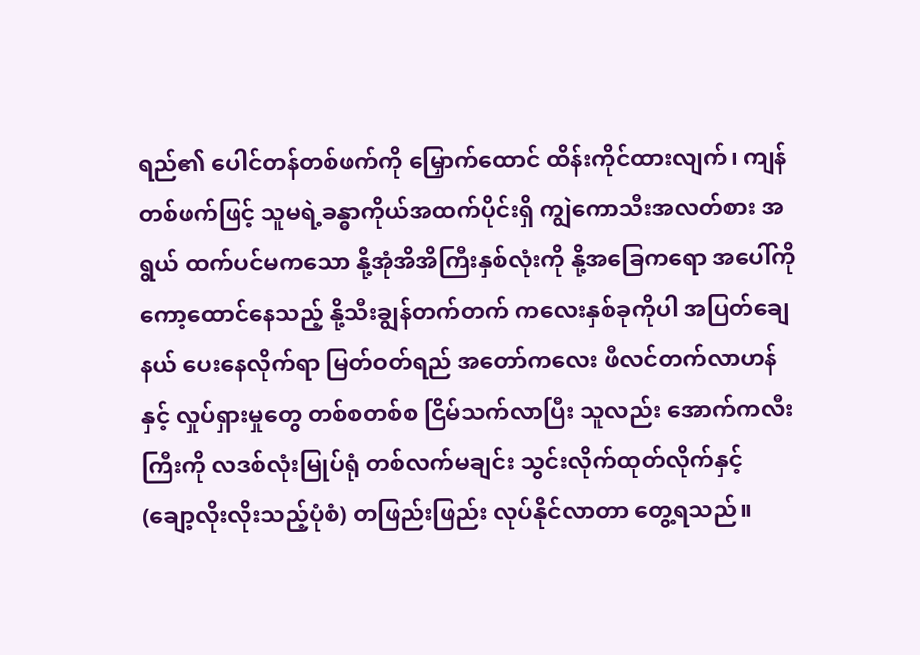ရည်၏ ပေါင်တန်တစ်ဖက်ကို မြှောက်ထောင် ထိန်းကိုင်ထားလျက်၊ ကျန်တစ်ဖက်ဖြင့် သူမရဲ့ခန္ဓာကိုယ်အထက်ပိုင်းရှိ ကျွဲကောသီးအလတ်စား အရွယ် ထက်ပင်မကသော နို့အုံအိအိကြီးနှစ်လုံးကို နို့အခြေကရော အပေါ်ကိုကော့ထောင်နေသည့် နို့သီးချွန်တက်တက် ကလေးနှစ်ခုကိုပါ အပြတ်ချေနယ် ပေးနေလိုက်ရာ မြတ်ဝတ်ရည် အတော်ကလေး ဖီလင်တက်လာဟန်နှင့် လှုပ်ရှားမှုတွေ တစ်စတစ်စ ငြိမ်သက်လာပြီး သူလည်း အောက်ကလီးကြီးကို လဒစ်လုံးမြုပ်ရုံ တစ်လက်မချင်း သွင်းလိုက်ထုတ်လိုက်နှင့် (ချော့လိုးလိုးသည့်ပုံစံ) တဖြည်းဖြည်း လုပ်နိုင်လာတာ တွေ့ရသည်။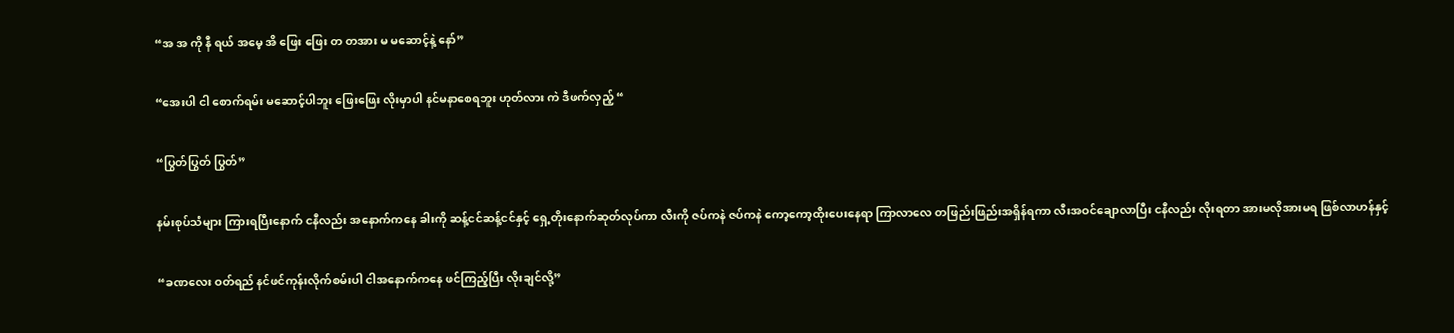“အ အ ကို နီ ရယ် အမေ့ အိ ဖြေး ဖြေး တ တအား မ မဆောင့်နဲ့ နော်”

“အေးပါ ငါ စောက်ရမ်း မဆောင့်ပါဘူး ဖြေးဖြေး လိုးမှာပါ နင်မနာစေရဘူး ဟုတ်လား ကဲ ဒီဖက်လှည့် “

“ပြွတ်ပြွတ် ပြွတ်”

နမ်းစုပ်သံများ ကြားရပြီးနောက် ငနီလည်း အနောက်ကနေ ခါးကို ဆန့်ငင်ဆန့်ငင်နှင့် ရှေ့တိုးနောက်ဆုတ်လုပ်ကာ လီးကို ဇပ်ကနဲ ဇပ်ကနဲ ကော့ကော့ထိုးပေးနေရာ ကြာလာလေ တဖြည်းဖြည်းအရှိန်ရကာ လီးအဝင်ချောလာပြီး ငနီလည်း လိုးရတာ အားမလိုအားမရ ဖြစ်လာဟန်နှင့်

“ခဏလေး ဝတ်ရည် နင်ဖင်ကုန်းလိုက်စမ်းပါ ငါအနောက်ကနေ ဖင်ကြည့်ပြီး လိုးချင်လို့”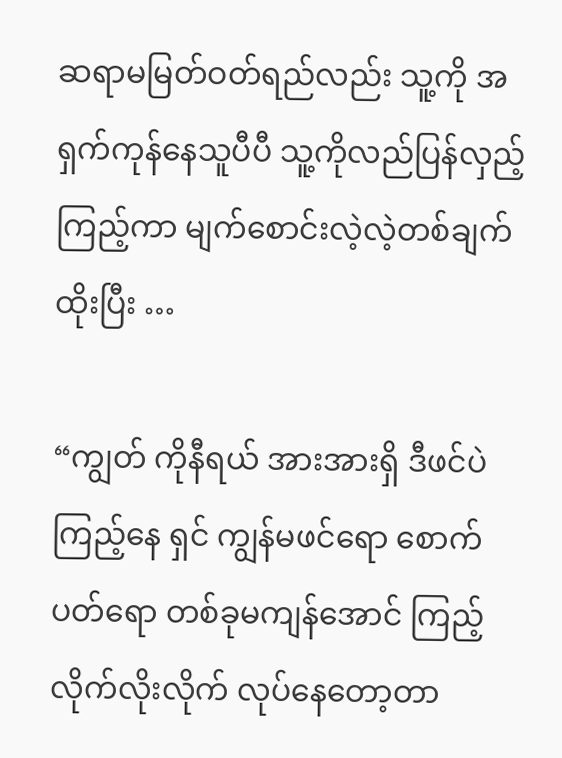ဆရာမမြတ်ဝတ်ရည်လည်း သူ့ကို အရှက်ကုန်နေသူပီပီ သူ့ကိုလည်ပြန်လှည့်ကြည့်ကာ မျက်စောင်းလဲ့လဲ့တစ်ချက်ထိုးပြီး …

“ကျွတ် ကိုနီရယ် အားအားရှိ ဒီဖင်ပဲကြည့်နေ ရှင် ကျွန်မဖင်ရော စောက်ပတ်ရော တစ်ခုမကျန်အောင် ကြည့်လိုက်လိုးလိုက် လုပ်နေတော့တာ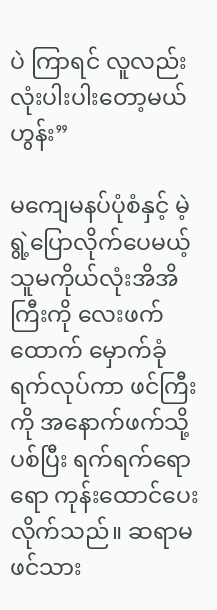ပဲ ကြာရင် လူလည်း လုံးပါးပါးတော့မယ် ဟွန်း”

မကျေမနပ်ပုံစံနှင့် မဲ့ရွဲ့ပြောလိုက်ပေမယ့် သူမကိုယ်လုံးအိအိကြီးကို လေးဖက်ထောက် မှောက်ခုံရက်လုပ်ကာ ဖင်ကြီးကို အနောက်ဖက်သို့ ပစ်ပြီး ရက်ရက်ရောရော ကုန်းထောင်ပေးလိုက်သည်။ ဆရာမဖင်သား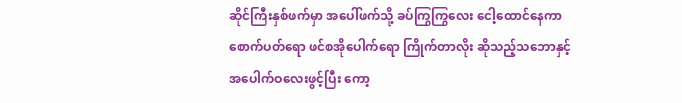ဆိုင်ကြီးနှစ်ဖက်မှာ အပေါ်ဖက်သို့ ခပ်ကြွကြွလေး ငေါ့ထောင်နေကာ စောက်ပတ်ရော ဖင်စအိုပေါက်ရော ကြိုက်တာလိုး ဆိုသည့်သဘောနှင့် အပေါက်ဝလေးဖွင့်ပြီး ကော့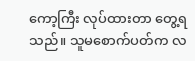ကော့ကြီး လုပ်ထားတာ တွေ့ရသည်။ သူမစောက်ပတ်က လ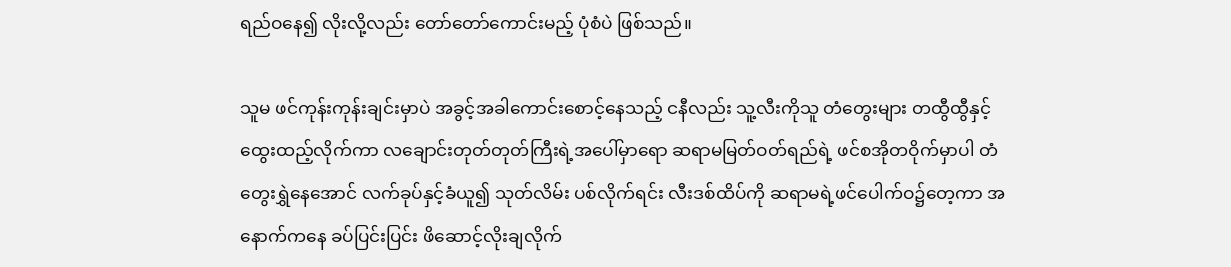ရည်ဝနေ၍ လိုးလို့လည်း တော်တော်ကောင်းမည့် ပုံစံပဲ ဖြစ်သည်။

သူမ ဖင်ကုန်းကုန်းချင်းမှာပဲ အခွင့်အခါကောင်းစောင့်နေသည့် ငနီလည်း သူ့လီးကိုသူ တံတွေးများ တထွီထွီနှင့်ထွေးထည့်လိုက်ကာ လချောင်းတုတ်တုတ်ကြီးရဲ့အပေါ်မှာရော ဆရာမမြတ်ဝတ်ရည်ရဲ့ ဖင်စအိုတဝိုက်မှာပါ တံတွေးရွှဲနေအောင် လက်ခုပ်နှင့်ခံယူ၍ သုတ်လိမ်း ပစ်လိုက်ရင်း လီးဒစ်ထိပ်ကို ဆရာမရဲ့ဖင်ပေါက်ဝ၌တေ့ကာ အနောက်ကနေ ခပ်ပြင်းပြင်း ဖိဆောင့်လိုးချလိုက်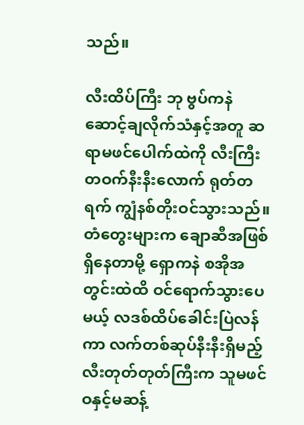သည်။

လီးထိပ်ကြီး ဘု ဗွပ်ကနဲ ဆောင့်ချလိုက်သံနှင့်အတူ ဆရာမဖင်ပေါက်ထဲကို လီးကြီးတဝက်နီးနီးလောက် ရုတ်တရက် ကျွံနစ်တိုးဝင်သွားသည်။ တံတွေးများက ချောဆီအဖြစ်ရှိနေတာမို့ ရှောကနဲ စအိုအတွင်းထဲထိ ဝင်ရောက်သွားပေမယ့် လဒစ်ထိပ်ခေါင်းပြဲလန်ကာ လက်တစ်ဆုပ်နီးနီးရှိမည့် လီးတုတ်တုတ်ကြီးက သူမဖင်ဝနှင့်မဆန့်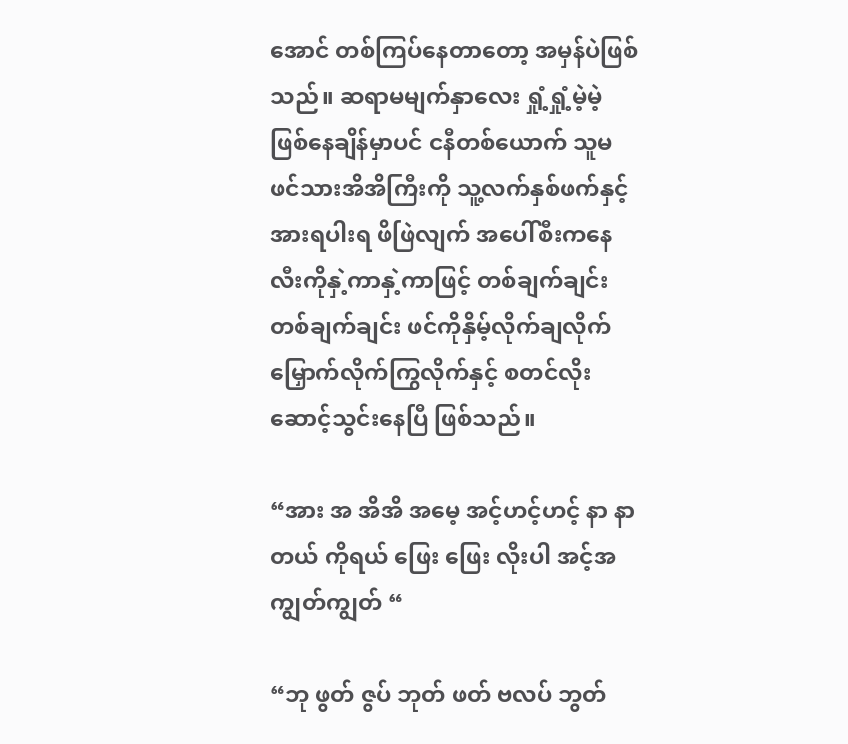အောင် တစ်ကြပ်နေတာတော့ အမှန်ပဲဖြစ်သည်။ ဆရာမမျက်နှာလေး ရှုံ့ရှုံ့မဲ့မဲ့ဖြစ်နေချိန်မှာပင် ငနီတစ်ယောက် သူမဖင်သားအိအိကြီးကို သူ့လက်နှစ်ဖက်နှင့် အားရပါးရ ဖိဖြဲလျက် အပေါ်စီးကနေ လီးကိုနှဲ့ကာနှဲ့ကာဖြင့် တစ်ချက်ချင်းတစ်ချက်ချင်း ဖင်ကိုနှိမ့်လိုက်ချလိုက် မြှောက်လိုက်ကြွလိုက်နှင့် စတင်လိုးဆောင့်သွင်းနေပြီ ဖြစ်သည်။

“အား အ အိအိ အမေ့ အင့်ဟင့်ဟင့် နာ နာတယ် ကိုရယ် ဖြေး ဖြေး လိုးပါ အင့်အ ကျွတ်ကျွတ် “

“ဘု ဖွတ် ဇွပ် ဘုတ် ဖတ် ဗလပ် ဘွတ်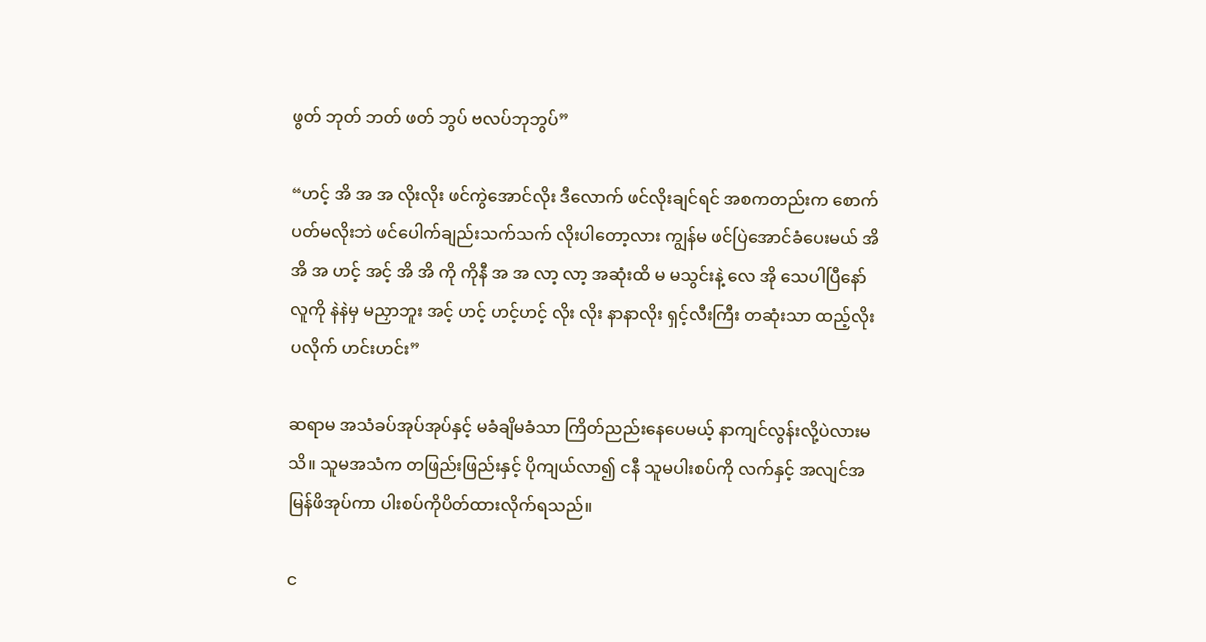ဖွတ် ဘုတ် ဘတ် ဖတ် ဘွပ် ဗလပ်ဘုဘွပ်”

“ဟင့် အိ အ အ လိုးလိုး ဖင်ကွဲအောင်လိုး ဒီလောက် ဖင်လိုးချင်ရင် အစကတည်းက စောက်ပတ်မလိုးဘဲ ဖင်ပေါက်ချည်းသက်သက် လိုးပါတော့လား ကျွန်မ ဖင်ပြဲအောင်ခံပေးမယ် အိ အိ အ ဟင့် အင့် အိ အိ ကို ကိုနီ အ အ လာ့ လာ့ အဆုံးထိ မ မသွင်းနဲ့ လေ အို သေပါပြီနော် လူကို နဲနဲမှ မညှာဘူး အင့် ဟင့် ဟင့်ဟင့် လိုး လိုး နာနာလိုး ရှင့်လီးကြီး တဆုံးသာ ထည့်လိုးပလိုက် ဟင်းဟင်း”

ဆရာမ အသံခပ်အုပ်အုပ်နှင့် မခံချိမခံသာ ကြိတ်ညည်းနေပေမယ့် နာကျင်လွန်းလို့ပဲလားမသိ။ သူမအသံက တဖြည်းဖြည်းနှင့် ပိုကျယ်လာ၍ ငနီ သူမပါးစပ်ကို လက်နှင့် အလျင်အမြန်ဖိအုပ်ကာ ပါးစပ်ကိုပိတ်ထားလိုက်ရသည်။

င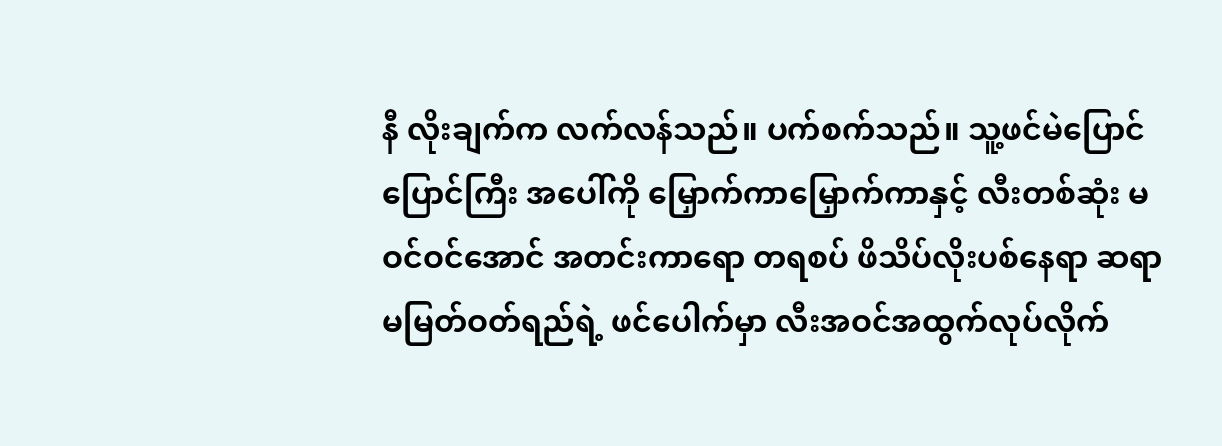နီ လိုးချက်က လက်လန်သည်။ ပက်စက်သည်။ သူ့ဖင်မဲပြောင်ပြောင်ကြီး အပေါ်ကို မြှောက်ကာမြှောက်ကာနှင့် လီးတစ်ဆုံး မဝင်ဝင်အောင် အတင်းကာရော တရစပ် ဖိသိပ်လိုးပစ်နေရာ ဆရာမမြတ်ဝတ်ရည်ရဲ့ ဖင်ပေါက်မှာ လီးအဝင်အထွက်လုပ်လိုက်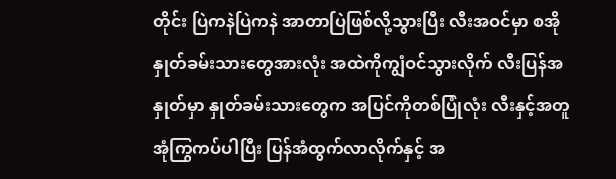တိုင်း ပြဲကနဲပြဲကနဲ အာတာပြဲဖြစ်လို့သွားပြီး လီးအဝင်မှာ စအိုနှုတ်ခမ်းသားတွေအားလုံး အထဲကိုကျွံဝင်သွားလိုက် လီးပြန်အနှုတ်မှာ နှုတ်ခမ်းသားတွေက အပြင်ကိုတစ်ပြုံလုံး လီးနှင့်အတူ အုံကြွကပ်ပါပြီး ပြန်အံထွက်လာလိုက်နှင့် အ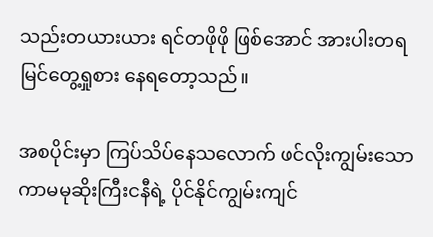သည်းတယားယား ရင်တဖိုဖို ဖြစ်အောင် အားပါးတရ မြင်တွေ့ရှုစား နေရတော့သည်။

အစပိုင်းမှာ ကြပ်သိပ်နေသလောက် ဖင်လိုးကျွမ်းသော ကာမမုဆိုးကြီးငနီရဲ့ ပိုင်နိုင်ကျွမ်းကျင်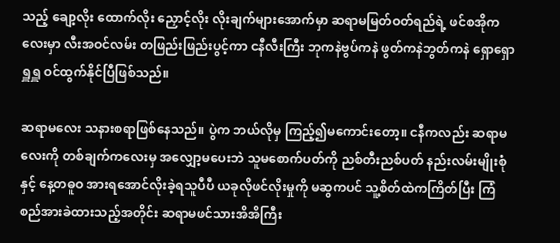သည့် ချော့လိုး ထောက်လိုး ညှောင့်လိုး လိုးချက်များအောက်မှာ ဆရာမမြတ်ဝတ်ရည်ရဲ့ ဖင်စအိုကလေးမှာ လီးအဝင်လမ်း တဖြည်းဖြည်းပွင့်ကာ ငနီလီးကြီး ဘုကနဲဗွပ်ကနဲ ဖွတ်ကနဲဘွတ်ကနဲ ရှောရှောရှူရှူ ဝင်ထွက်နိုင်ပြီဖြစ်သည်။

ဆရာမလေး သနားစရာဖြစ်နေသည်။ ပွဲက ဘယ်လိုမှ ကြည့်၍မကောင်းတော့။ ငနီကလည်း ဆရာမလေးကို တစ်ချက်ကလေးမှ အလျှော့မပေးဘဲ သူမစောက်ပတ်ကို ညစ်တီးညစ်ပတ် နည်းလမ်းမျိုးစုံနှင့် နေ့တဓူဝ အားရအောင်လိုးခဲ့ရသူပီပီ ယခုလိုဖင်လိုးမှုကို မဆွကပင် သူ့စိတ်ထဲကကြိတ်ပြီး ကြံစည်အားခဲထားသည့်အတိုင်း ဆရာမဖင်သားအိအိကြီး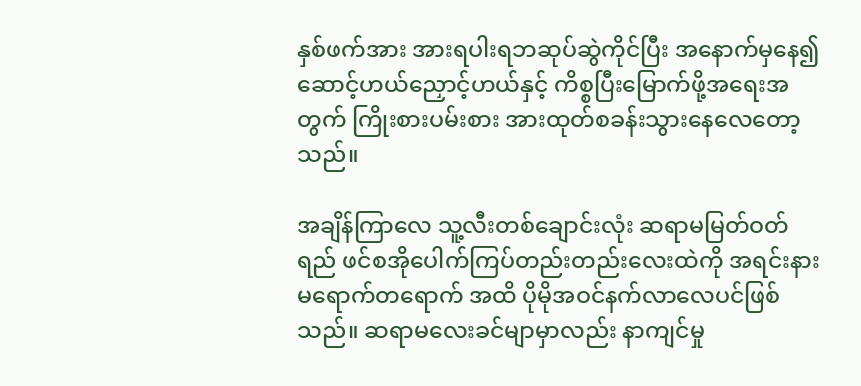နှစ်ဖက်အား အားရပါးရဘဆုပ်ဆွဲကိုင်ပြီး အနောက်မှနေ၍ ဆောင့်ဟယ်ညှောင့်ဟယ်နှင့် ကိစ္စပြီးမြောက်ဖို့အရေးအတွက် ကြိုးစားပမ်းစား အားထုတ်စခန်းသွားနေလေတော့သည်။

အချိန်ကြာလေ သူ့လီးတစ်ချောင်းလုံး ဆရာမမြတ်ဝတ်ရည် ဖင်စအိုပေါက်ကြပ်တည်းတည်းလေးထဲကို အရင်းနား မရောက်တရောက် အထိ ပိုမိုအဝင်နက်လာလေပင်ဖြစ်သည်။ ဆရာမလေးခင်မျာမှာလည်း နာကျင်မှု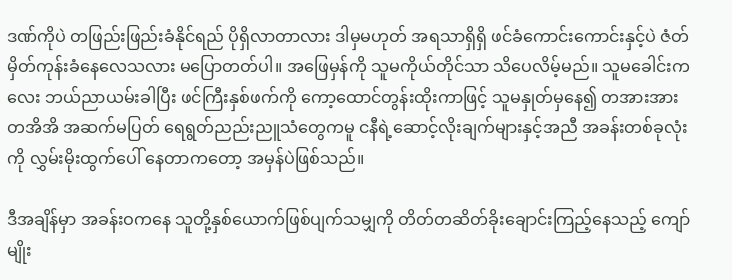ဒဏ်ကိုပဲ တဖြည်းဖြည်းခံနိုင်ရည် ပိုရှိလာတာလား ဒါမှမဟုတ် အရသာရှိရှိ ဖင်ခံကောင်းကောင်းနှင့်ပဲ ဇံတ်မှိတ်ကုန်းခံနေလေသလား မပြောတတ်ပါ။ အဖြေမှန်ကို သူမကိုယ်တိုင်သာ သိပေလိမ့်မည်။ သူမခေါင်းကလေး ဘယ်ညာယမ်းခါပြီး ဖင်ကြီးနှစ်ဖက်ကို ကော့ထောင်တွန်းထိုးကာဖြင့် သူမနှုတ်မှနေ၍ တအားအား တအိအိ အဆက်မပြတ် ရေရွတ်ညည်းညူသံတွေကမူ ငနီရဲ့ဆောင့်လိုးချက်များနှင့်အညီ အခန်းတစ်ခုလုံးကို လွှမ်းမိုးထွက်ပေါ် နေတာကတော့ အမှန်ပဲဖြစ်သည်။

ဒီအချိန်မှာ အခန်းဝကနေ သူတို့နှစ်ယောက်ဖြစ်ပျက်သမျှကို တိတ်တဆိတ်ခိုးချောင်းကြည့်နေသည့် ကျော်မျိုး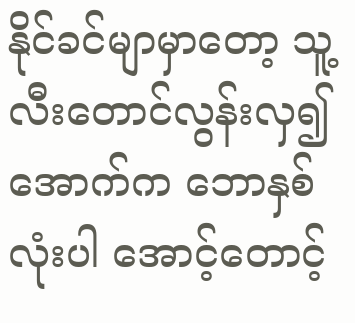နိုင်ခင်မျာမှာတော့ သူ့လီးတောင်လွန်းလှ၍ အောက်က ဘောနှစ်လုံးပါ အောင့်တောင့်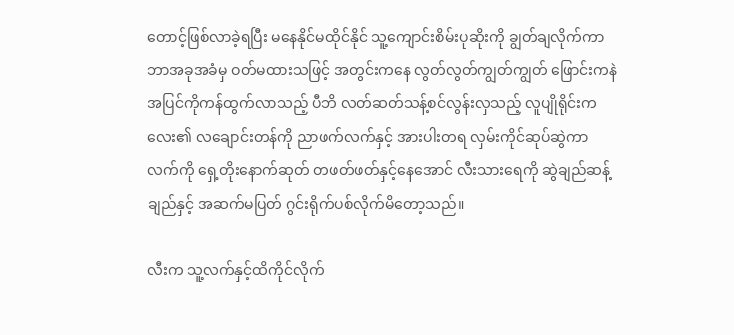တောင့်ဖြစ်လာခဲ့ရပြီး မနေနိုင်မထိုင်နိုင် သူ့ကျောင်းစိမ်းပုဆိုးကို ချွတ်ချလိုက်ကာ ဘာအခုအခံမှ ဝတ်မထားသဖြင့် အတွင်းကနေ လွတ်လွတ်ကျွတ်ကျွတ် ဖြောင်းကနဲ အပြင်ကိုကန်ထွက်လာသည့် ပီဘိ လတ်ဆတ်သန့်စင်လွန်းလှသည့် လူပျိုရိုင်းကလေး၏ လချောင်းတန်ကို ညာဖက်လက်နှင့် အားပါးတရ လှမ်းကိုင်ဆုပ်ဆွဲကာ လက်ကို ရှေ့တိုးနောက်ဆုတ် တဖတ်ဖတ်နှင့်နေအောင် လီးသားရေကို ဆွဲချည်ဆန့်ချည်နှင့် အဆက်မပြတ် ဂွင်းရိုက်ပစ်လိုက်မိတော့သည်။

လီးက သူ့လက်နှင့်ထိကိုင်လိုက်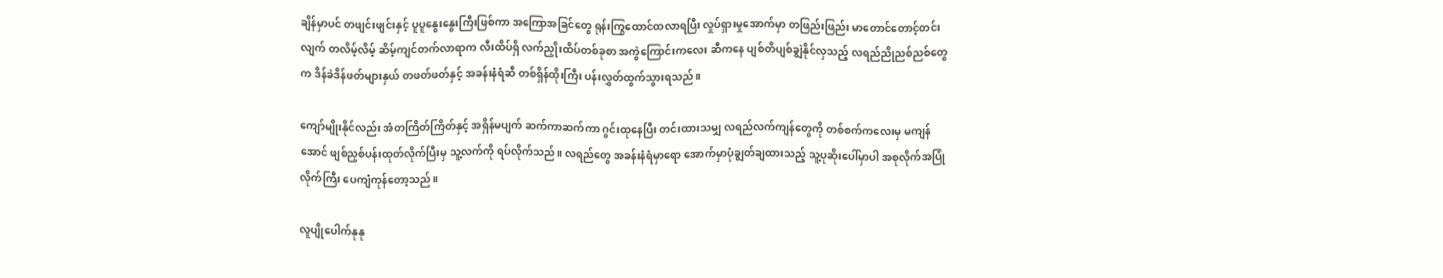ချိန်မှာပင် တဖျင်းဖျင်းနှင့် ပူပူနွေးနွေးကြီးဖြစ်ကာ အကြောအခြင်တွေ ရုန်းကြွထောင်ထလာရပြီး လှုပ်ရှားမှုအောက်မှာ တဖြည်းဖြည်း မာတောင်တောင့်တင်းလျက် တလိမ့်လိမ့် ဆိမ့်ကျင်တက်လာရာက လီးထိပ်ရှိ လက်ညှိုးထိပ်တစ်ခုစာ အကွဲကြောင်းကလေး ဆီကနေ ပျစ်တိပျစ်ချွဲနိုင်လှသည့် လရည်ညိုညစ်ညစ်တွေက ဒိန်ခဲဒိန်ဖတ်များနှယ် တဖတ်ဖတ်နှင့် အခန်းနံရံဆီ တစ်ရှိန်ထိုးကြီး ပန်းလွှတ်ထွက်သွားရသည်။

ကျော်မျိုးနိုင်လည်း အံတကြိတ်ကြိတ်နှင့် အရှိန်မပျက် ဆက်ကာဆက်ကာ ဂွင်းထုနေပြီး တင်းထားသမျှ လရည်လက်ကျန်တွေကို တစ်စက်ကလေးမှ မကျန်အောင် ဖျစ်ညှစ်ပန်းထုတ်လိုက်ပြီးမှ သူ့လက်ကို ရပ်လိုက်သည်။ လရည်တွေ အခန်းနံရံမှာရော အောက်မှာပုံချွတ်ချထားသည့် သူ့ပုဆိုးပေါ်မှာပါ အစုလိုက်အပြုံလိုက်ကြီး ပေကျံကုန်တော့သည်။

လူပျိုပေါက်နုနု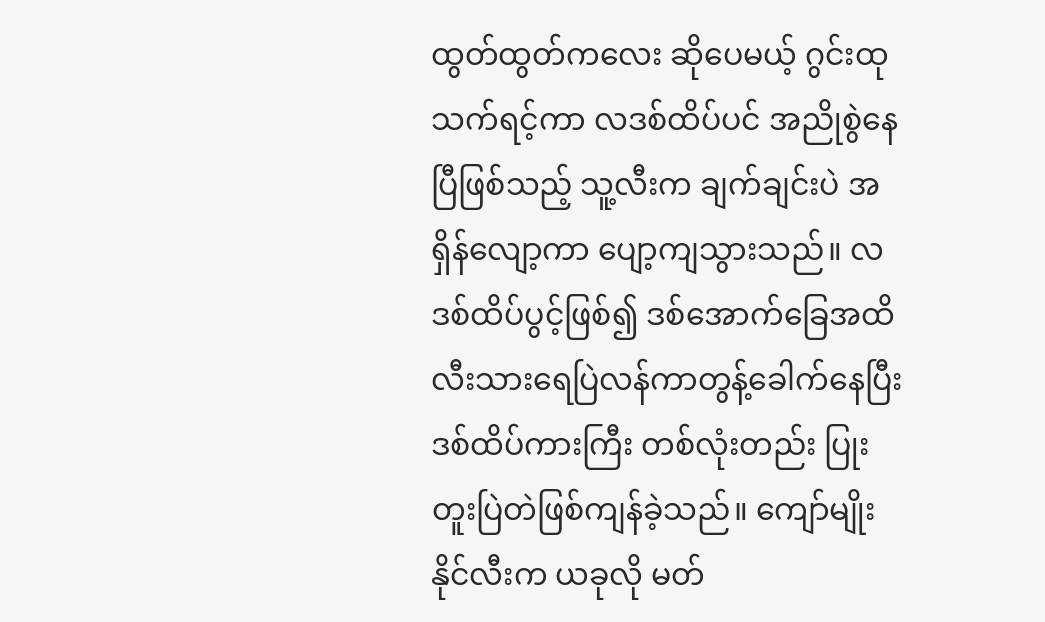ထွတ်ထွတ်ကလေး ဆိုပေမယ့် ဂွင်းထုသက်ရင့်ကာ လဒစ်ထိပ်ပင် အညိုစွဲနေပြီဖြစ်သည့် သူ့လီးက ချက်ချင်းပဲ အရှိန်လျော့ကာ ပျော့ကျသွားသည်။ လဒစ်ထိပ်ပွင့်ဖြစ်၍ ဒစ်အောက်ခြေအထိ လီးသားရေပြဲလန်ကာတွန့်ခေါက်နေပြီး ဒစ်ထိပ်ကားကြီး တစ်လုံးတည်း ပြုးတူးပြဲတဲဖြစ်ကျန်ခဲ့သည်။ ကျော်မျိုးနိုင်လီးက ယခုလို မတ်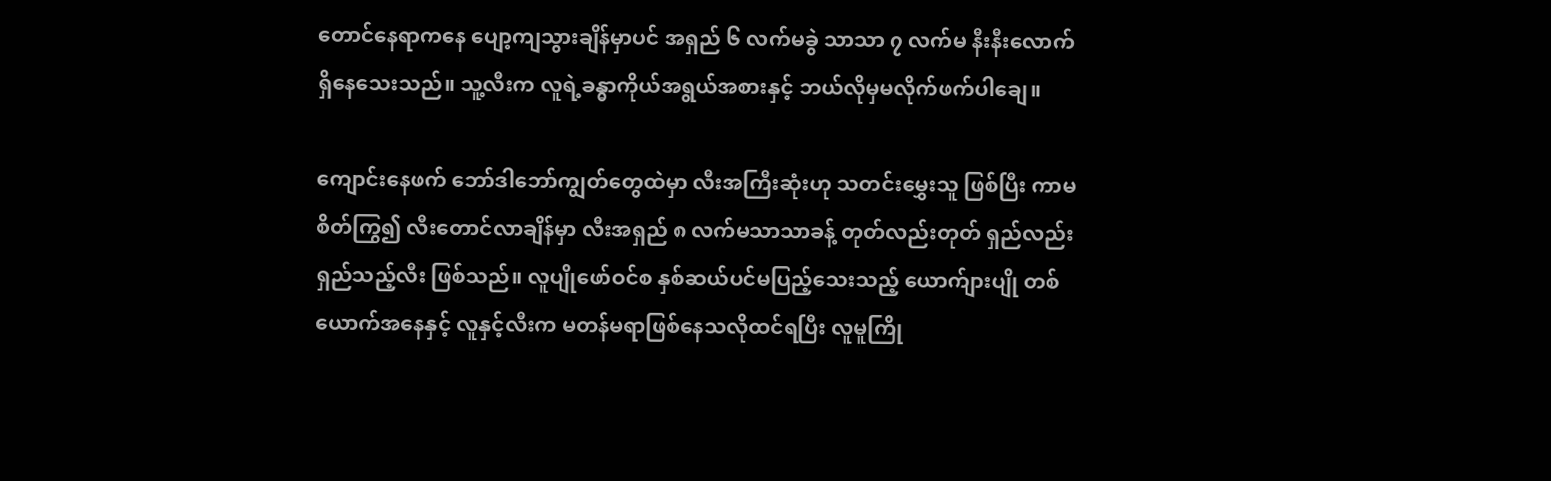တောင်နေရာကနေ ပျော့ကျသွားချိန်မှာပင် အရှည် ၆ လက်မခွဲ သာသာ ၇ လက်မ နီးနီးလောက် ရှိနေသေးသည်။ သူ့လီးက လူရဲ့ခန္ဓာကိုယ်အရွယ်အစားနှင့် ဘယ်လိုမှမလိုက်ဖက်ပါချေ။

ကျောင်းနေဖက် ဘော်ဒါဘော်ကျွတ်တွေထဲမှာ လီးအကြီးဆုံးဟု သတင်းမွှေးသူ ဖြစ်ပြီး ကာမစိတ်ကြွ၍ လီးတောင်လာချိန်မှာ လီးအရှည် ၈ လက်မသာသာခန့် တုတ်လည်းတုတ် ရှည်လည်း ရှည်သည့်လီး ဖြစ်သည်။ လူပျိုဖော်ဝင်စ နှစ်ဆယ်ပင်မပြည့်သေးသည့် ယောက်ျားပျို တစ်ယောက်အနေနှင့် လူနှင့်လီးက မတန်မရာဖြစ်နေသလိုထင်ရပြီး လူမူကြို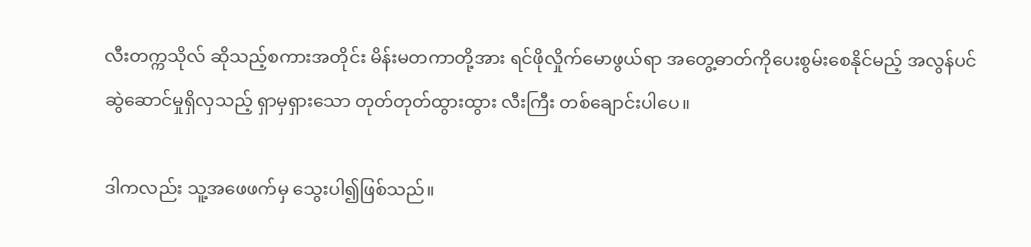လီးတက္ကသိုလ် ဆိုသည့်စကားအတိုင်း မိန်းမတကာတို့အား ရင်ဖိုလှိုက်မောဖွယ်ရာ အတွေ့ဓာတ်ကိုပေးစွမ်းစေနိုင်မည့် အလွန်ပင်ဆွဲဆောင်မှုရှိလှသည့် ရှာမှရှားသော တုတ်တုတ်ထွားထွား လီးကြီး တစ်ချောင်းပါပေ။

ဒါကလည်း သူ့အဖေဖက်မှ သွေးပါ၍ဖြစ်သည်။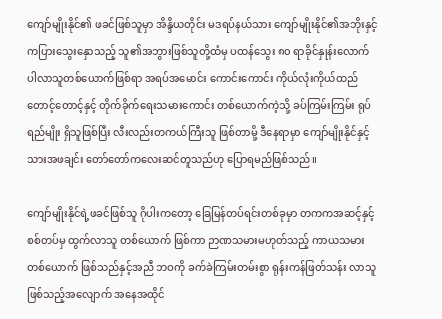ကျော်မျိုးနိုင်၏ ဖခင်ဖြစ်သူမှာ အိန္ဒိယတိုင်း မဒရပ်နယ်သား ကျော်မျိုးနိုင်၏အဘိုးနှင့် ကပြားသွေးနှောသည့် သူ၏အဘွားဖြစ်သူတို့ထံမှ ပထန်သွေး ၈၀ ရာခိုင်နှုန်းလောက် ပါလာသူတစ်ယောက်ဖြစ်ရာ အရပ်အမောင်း ကောင်းကောင်း ကိုယ်လုံးကိုယ်ထည် တောင့်တောင့်နှင့် တိုက်ခိုက်ရေးသမားကောင်း တစ်ယောက်ကဲ့သို့ ခပ်ကြမ်းကြမ်း ရုပ်ရည်မျိုး ရှိသူဖြစ်ပြီး လီးလည်းတကယ်ကြီးသူ ဖြစ်တာမို့ ဒီနေရာမှာ ကျော်မျိုးနိုင်နှင့် သားအဖချင်း တော်တော်ကလေးဆင်တူသည်ဟု ပြောရမည်ဖြစ်သည်။

ကျော်မျိုးနိုင်ရဲ့ဖခင်ဖြစ်သူ ဂိုပါးကတော့ ခြေမြန်တပ်ရင်းတစ်ခုမှာ တကကအဆင့်နှင့် စစ်တပ်မှ ထွက်လာသူ တစ်ယောက် ဖြစ်ကာ ဉာဏသမားမဟုတ်သည့် ကာယသမား တစ်ယောက် ဖြစ်သည်နှင့်အညီ ဘဝကို ခက်ခဲကြမ်းတမ်းစွာ ရုန်းကန်ဖြတ်သန်း လာသူဖြစ်သည့်အလျောက် အနေအထိုင်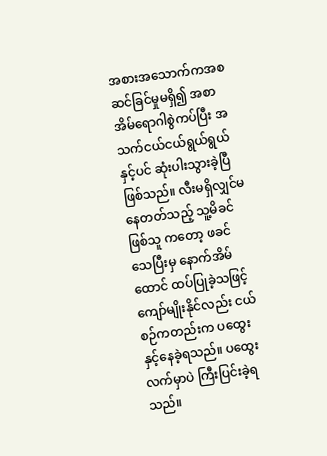အစားအသောက်ကအစ ဆင်ခြင်မှုမရှိ၍ အစာအိမ်ရောဂါစွဲကပ်ပြီး အသက်ငယ်ငယ်ရွယ်ရွယ်နှင့်ပင် ဆုံးပါးသွားခဲ့ပြီဖြစ်သည်။ လီးမရှိလျှင်မနေတတ်သည့် သူ့မိခင်ဖြစ်သူ ကတော့ ဖခင်သေပြီးမှ နောက်အိမ်ထောင် ထပ်ပြုခဲ့သဖြင့် ကျော်မျိုးနိုင်လည်း ငယ်စဉ်ကတည်းက ပထွေးနှင့်နေခဲ့ရသည်။ ပထွေးလက်မှာပဲ ကြီးပြင်းခဲ့ရသည်။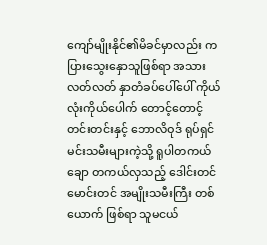ကျော်မျိုးနိုင်၏မိခင်မှာလည်း ကပြားသွေးနှောသူဖြစ်ရာ အသားလတ်လတ် နှာတံခပ်ပေါ်ပေါ် ကိုယ်လုံးကိုယ်ပေါက် တောင့်တောင့် တင်းတင်းနှင့် ဘောလိဝုဒ် ရုပ်ရှင်မင်းသမီးများကဲ့သို့ ရူပါတကယ်ချော တကယ်လှသည့် ဒေါင်းတင်မောင်းတင် အမျိုးသမီးကြီး တစ်ယောက် ဖြစ်ရာ သူမငယ်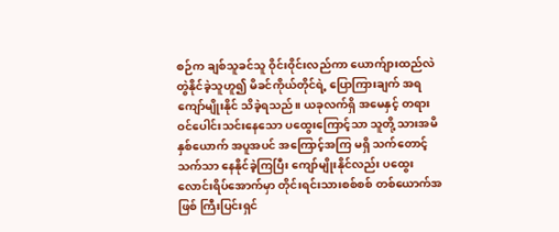စဉ်က ချစ်သူခင်သူ ဝိုင်းဝိုင်းလည်ကာ ယောက်ျားထည်လဲ တွဲနိုင်ခဲ့သူဟူ၍ မိခင်ကိုယ်တိုင်ရဲ့ ပြောကြားချက် အရ ကျော်မျိုးနိုင် သိခဲ့ရသည်။ ယခုလက်ရှိ အမေနှင့် တရားဝင်ပေါင်းသင်းနေသော ပထွေးကြောင့်သာ သူတို့ သားအမိ နှစ်ယောက် အပူအပင် အကြောင့်အကြ မရှိ သက်တောင့်သက်သာ နေနိုင်ခဲ့ကြပြီး ကျော်မျိုးနိုင်လည်း ပထွေးလောင်းရိပ်အောက်မှာ တိုင်းရင်းသားစစ်စစ် တစ်ယောက်အဖြစ် ကြီးပြင်းရှင်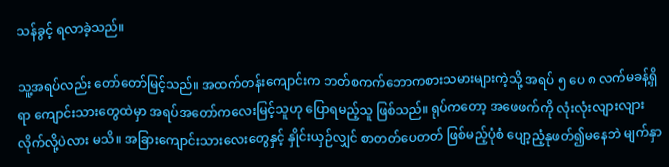သန်ခွင့် ရလာခဲ့သည်။

သူ့အရပ်လည်း တော်တော်မြင့်သည်။ အထက်တန်းကျောင်းက ဘတ်စကက်ဘောကစားသမားများကဲ့သို့ အရပ် ၅ ပေ ၈ လက်မခန့်ရှိရာ ကျောင်းသားတွေထဲမှာ အရပ်အတော်ကလေးမြင့်သူဟု ပြောရမည့်သူ ဖြစ်သည်။ ရုပ်ကတော့ အဖေဖက်ကို လုံးလုံးလျားလျား လိုက်လို့ပဲလား မသိ။ အခြားကျောင်းသားလေးတွေနှင့် နှိုင်းယှဉ်လျှင် စာတတ်ပေတတ် ဖြစ်မည့်ပုံစံ ပျော့ညံ့နုဖတ်၍မနေဘဲ မျက်နှာ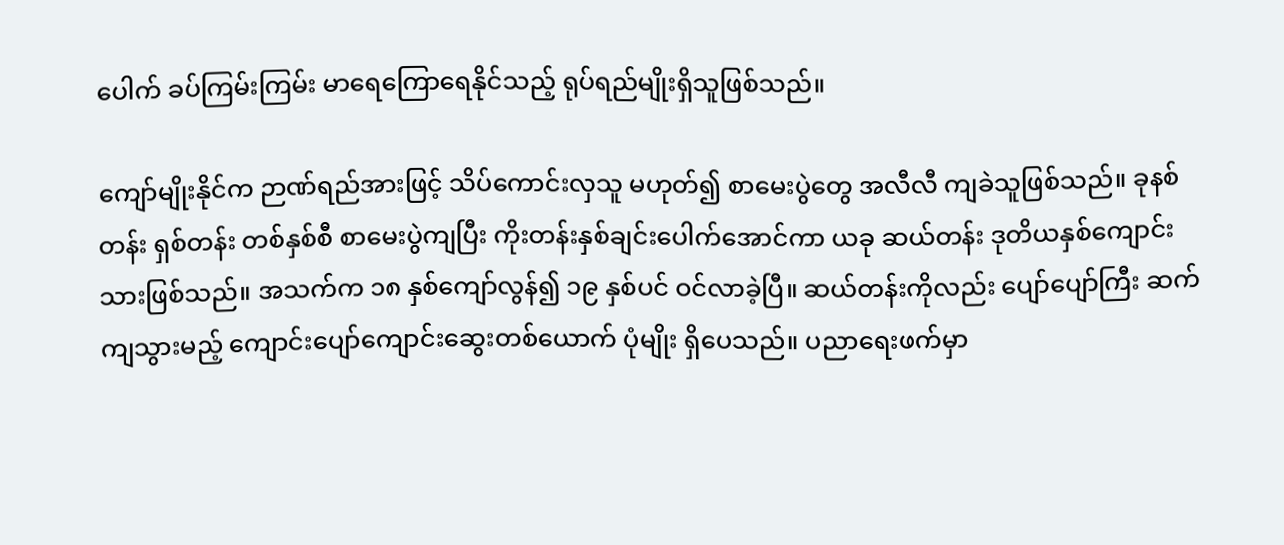ပေါက် ခပ်ကြမ်းကြမ်း မာရေကြောရေနိုင်သည့် ရုပ်ရည်မျိုးရှိသူဖြစ်သည်။

ကျော်မျိုးနိုင်က ဉာဏ်ရည်အားဖြင့် သိပ်ကောင်းလှသူ မဟုတ်၍ စာမေးပွဲတွေ အလီလီ ကျခဲသူဖြစ်သည်။ ခုနစ်တန်း ရှစ်တန်း တစ်နှစ်စီ စာမေးပွဲကျပြီး ကိုးတန်းနှစ်ချင်းပေါက်အောင်ကာ ယခု ဆယ်တန်း ဒုတိယနှစ်ကျောင်းသားဖြစ်သည်။ အသက်က ၁၈ နှစ်ကျော်လွန်၍ ၁၉ နှစ်ပင် ဝင်လာခဲ့ပြီ။ ဆယ်တန်းကိုလည်း ပျော်ပျော်ကြီး ဆက်ကျသွားမည့် ကျောင်းပျော်ကျောင်းဆွေးတစ်ယောက် ပုံမျိုး ရှိပေသည်။ ပညာရေးဖက်မှာ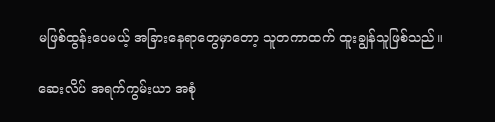မဖြစ်ထွန်းပေမယ့် အခြားနေရာတွေမှာတော့ သူတကာထက် ထူးချွန်သူဖြစ်သည်။

ဆေးလိပ် အရက်ကွမ်းယာ အစုံ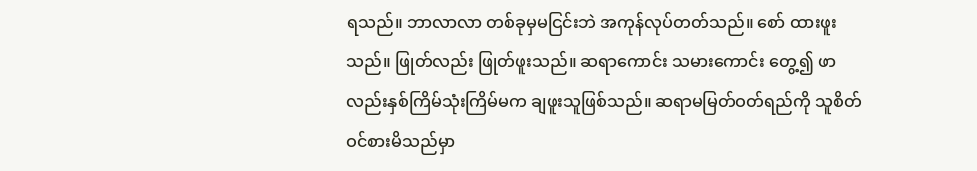ရသည်။ ဘာလာလာ တစ်ခုမှမငြင်းဘဲ အကုန်လုပ်တတ်သည်။ စော် ထားဖူးသည်။ ဖြုတ်လည်း ဖြုတ်ဖူးသည်။ ဆရာကောင်း သမားကောင်း တွေ့၍ ဖာလည်းနှစ်ကြိမ်သုံးကြိမ်မက ချဖူးသူဖြစ်သည်။ ဆရာမမြတ်ဝတ်ရည်ကို သူစိတ်ဝင်စားမိသည်မှာ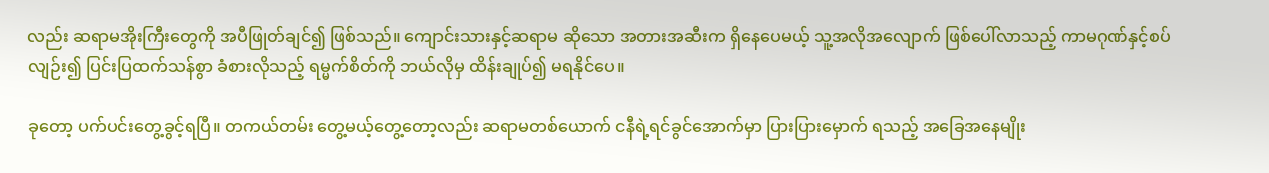လည်း ဆရာမအိုးကြီးတွေကို အပီဖြုတ်ချင်၍ ဖြစ်သည်။ ကျောင်းသားနှင့်ဆရာမ ဆိုသော အတားအဆီးက ရှိနေပေမယ့် သူ့အလိုအလျောက် ဖြစ်ပေါ်လာသည့် ကာမဂုဏ်နှင့်စပ်လျဉ်း၍ ပြင်းပြထက်သန်စွာ ခံစားလိုသည့် ရမ္မက်စိတ်ကို ဘယ်လိုမှ ထိန်းချုပ်၍ မရနိုင်ပေ။

ခုတော့ ပက်ပင်းတွေ့ခွင့်ရပြီ။ တကယ်တမ်း တွေ့မယ့်တွေ့တော့လည်း ဆရာမတစ်ယောက် ငနီရဲ့ရင်ခွင်အောက်မှာ ပြားပြားမှောက် ရသည့် အခြေအနေမျိုး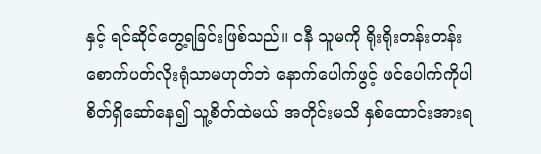နှင့် ရင်ဆိုင်တွေ့ရခြင်းဖြစ်သည်။ ငနီ သူမကို ရိုးရိုးတန်းတန်း စောက်ပတ်လိုးရုံသာမဟုတ်ဘဲ နောက်ပေါက်ဖွင့် ဖင်ပေါက်ကိုပါ စိတ်ရှိဆော်နေ၍ သူ့စိတ်ထဲမယ် အတိုင်းမသိ နှစ်ထောင်းအားရ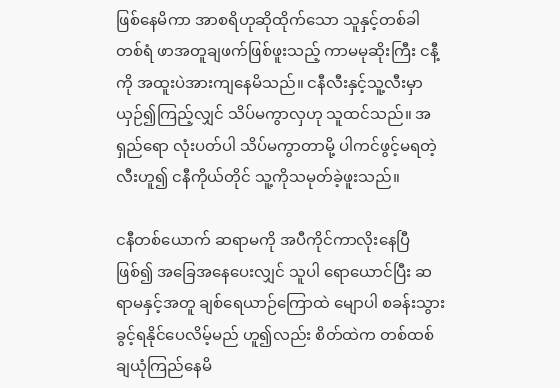ဖြစ်နေမိကာ အာစရိဟုဆိုထိုက်သော သူနှင့်တစ်ခါတစ်ရံ ဖာအတူချဖက်ဖြစ်ဖူးသည့် ကာမမုဆိုးကြီး ငနီ့ကို အထူးပဲအားကျနေမိသည်။ ငနီလီးနှင့်သူ့လီးမှာ ယှဉ်၍ကြည့်လျှင် သိပ်မကွာလှဟု သူထင်သည်။ အရှည်ရော လုံးပတ်ပါ သိပ်မကွာတာမို့ ပါကင်ဖွင့်မရတဲ့လီးဟူ၍ ငနီကိုယ်တိုင် သူ့ကိုသမုတ်ခဲ့ဖူးသည်။

ငနီတစ်ယောက် ဆရာမကို အပီကိုင်ကာလိုးနေပြီဖြစ်၍ အခြေအနေပေးလျှင် သူပါ ရောယောင်ပြီး ဆရာမနှင့်အတူ ချစ်ရေယာဉ်ကြောထဲ မျောပါ စခန်းသွားခွင့်ရနိုင်ပေလိမ့်မည် ဟူ၍လည်း စိတ်ထဲက တစ်ထစ်ချယုံကြည်နေမိ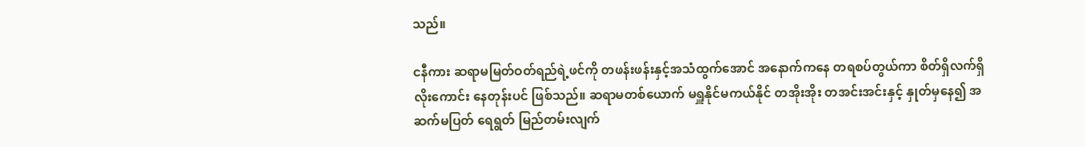သည်။

ငနီကား ဆရာမမြတ်ဝတ်ရည်ရဲ့ဖင်ကို တဖန်းဖန်းနှင့်အသံထွက်အောင် အနောက်ကနေ တရစပ်တွယ်ကာ စိတ်ရှိလက်ရှိ လိုးကောင်း နေတုန်းပင် ဖြစ်သည်။ ဆရာမတစ်ယောက် မရှူနိုင်မကယ်နိုင် တအိုးအိုး တအင်းအင်းနှင့် နှုတ်မှနေ၍ အဆက်မပြတ် ရေရွတ် မြည်တမ်းလျက်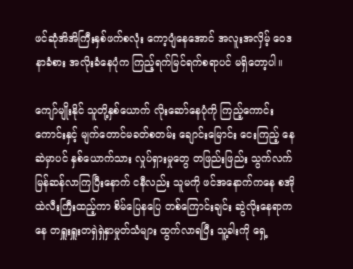ဖင်ဆုံအိအိကြီးနှစ်ဖက်စလုံး ကော့ပျံနေအောင် အလူးအလှိမ့် ဝေဒနာခံစား အလိုးခံနေပုံက ကြည့်ရက်မြင်ရက်စရာပင် မရှိတော့ပါ။

ကျော်မျိုးနိုင် သူတို့နှစ်ယောက် လိုးဆော်နေပုံကို ကြည့်ကောင်းကောင်းနှင့် မျက်တောင်မခတ်စတမ်း ချောင်းမြောင်း ငေးကြည့် နေဆဲမှာပင် နှစ်ယောက်သား လှုပ်ရှားမှုတွေ တဖြည်းဖြည်း သွက်လက်မြန်ဆန်လာကြပြီးနောက် ငနီလည်း သူမကို ဖင်အနောက်ကနေ စအိုထဲလီးကြီးထည့်ကာ စိမ်ပြေနပြေ တစ်ကြောင်းချင်း ဆွဲလိုးနေရာကနေ တရှူးရှူးတရှဲရှဲနှာမှုတ်သံများ ထွက်လာရပြီး သူ့ခါးကို ရှေ့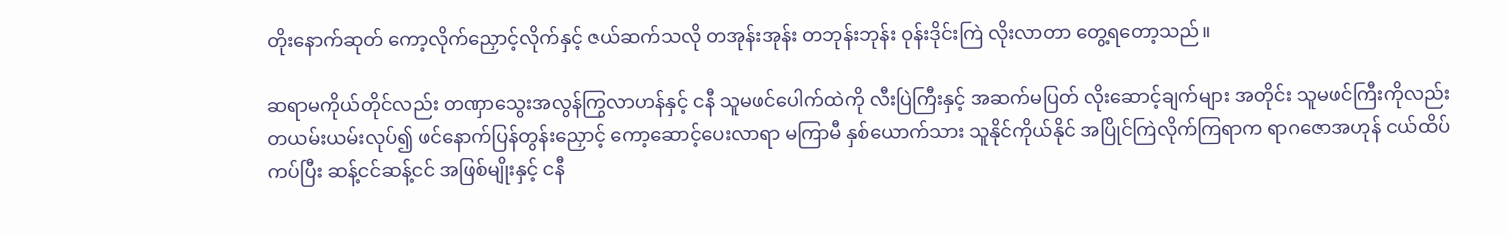တိုးနောက်ဆုတ် ကော့လိုက်ညှောင့်လိုက်နှင့် ဇယ်ဆက်သလို တအုန်းအုန်း တဘုန်းဘုန်း ဝုန်းဒိုင်းကြဲ လိုးလာတာ တွေ့ရတော့သည်။

ဆရာမကိုယ်တိုင်လည်း တဏှာသွေးအလွန်ကြွလာဟန်နှင့် ငနီ သူမဖင်ပေါက်ထဲကို လီးပြဲကြီးနှင့် အဆက်မပြတ် လိုးဆောင့်ချက်များ အတိုင်း သူမဖင်ကြီးကိုလည်း တယမ်းယမ်းလုပ်၍ ဖင်နောက်ပြန်တွန်းညှောင့် ကော့ဆောင့်ပေးလာရာ မကြာမီ နှစ်ယောက်သား သူနိုင်ကိုယ်နိုင် အပြိုင်ကြဲလိုက်ကြရာက ရာဂဇောအဟုန် ငယ်ထိပ်ကပ်ပြီး ဆန့်ငင်ဆန့်ငင် အဖြစ်မျိုးနှင့် ငနီ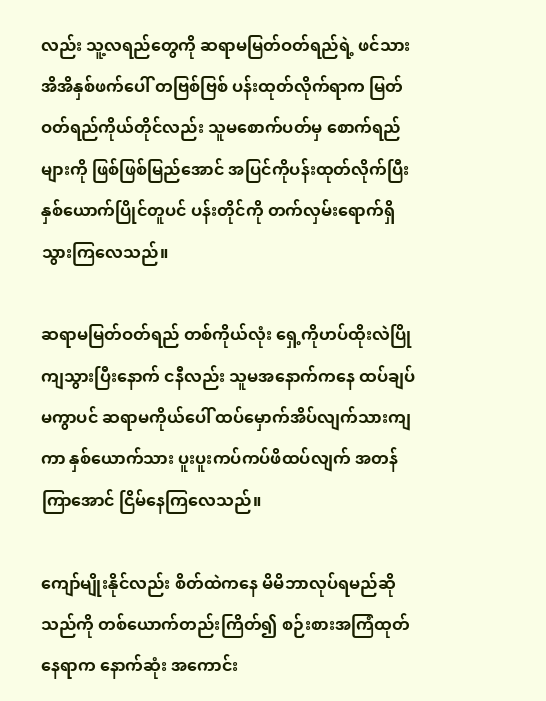လည်း သူ့လရည်တွေကို ဆရာမမြတ်ဝတ်ရည်ရဲ့ ဖင်သားအိအိနှစ်ဖက်ပေါ် တဗြစ်ဗြစ် ပန်းထုတ်လိုက်ရာက မြတ်ဝတ်ရည်ကိုယ်တိုင်လည်း သူမစောက်ပတ်မှ စောက်ရည်များကို ဖြစ်ဖြစ်မြည်အောင် အပြင်ကိုပန်းထုတ်လိုက်ပြီး နှစ်ယောက်ပြိုင်တူပင် ပန်းတိုင်ကို တက်လှမ်းရောက်ရှိသွားကြလေသည်။

ဆရာမမြတ်ဝတ်ရည် တစ်ကိုယ်လုံး ရှေ့ကိုဟပ်ထိုးလဲပြိုကျသွားပြီးနောက် ငနီလည်း သူမအနောက်ကနေ ထပ်ချပ်မကွာပင် ဆရာမကိုယ်ပေါ် ထပ်မှောက်အိပ်လျက်သားကျကာ နှစ်ယောက်သား ပူးပူးကပ်ကပ်ဖိထပ်လျက် အတန်ကြာအောင် ငြိမ်နေကြလေသည်။

ကျော်မျိုးနိုင်လည်း စိတ်ထဲကနေ မိမိဘာလုပ်ရမည်ဆိုသည်ကို တစ်ယောက်တည်းကြိတ်၍ စဉ်းစားအကြံထုတ်နေရာက နောက်ဆုံး အကောင်း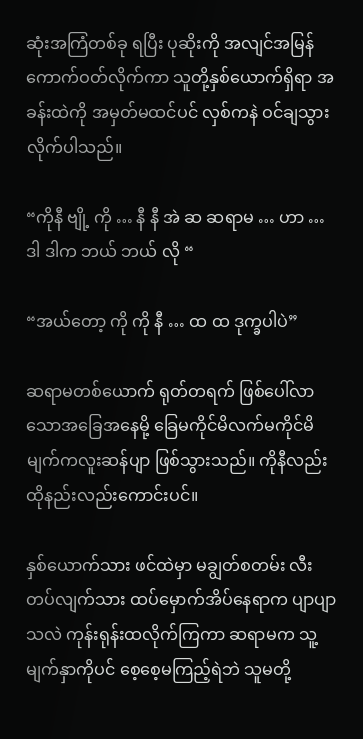ဆုံးအကြံတစ်ခု ရပြီး ပုဆိုးကို အလျင်အမြန် ကောက်ဝတ်လိုက်ကာ သူတို့နှစ်ယောက်ရှိရာ အခန်းထဲကို အမှတ်မထင်ပင် လှစ်ကနဲ ဝင်ချသွားလိုက်ပါသည်။

“ကိုနီ ဗျို့ ကို … နီ နီ အဲ ဆ ဆရာမ … ဟာ … ဒါ ဒါက ဘယ် ဘယ် လို “

“အယ်တော့ ကို ကို နီ … ထ ထ ဒုက္ခပါပဲ”

ဆရာမတစ်ယောက် ရုတ်တရက် ဖြစ်ပေါ်လာသောအခြေအနေမို့ ခြေမကိုင်မိလက်မကိုင်မိ မျက်ကလူးဆန်ပျာ ဖြစ်သွားသည်။ ကိုနီလည်း ထိုနည်းလည်းကောင်းပင်။

နှစ်ယောက်သား ဖင်ထဲမှာ မချွတ်စတမ်း လီးတပ်လျက်သား ထပ်မှောက်အိပ်နေရာက ပျာပျာသလဲ ကုန်းရုန်းထလိုက်ကြကာ ဆရာမက သူ့မျက်နှာကိုပင် စေ့စေ့မကြည့်ရဲဘဲ သူမတို့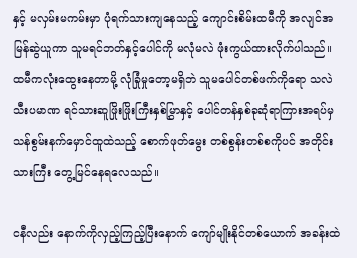နှင့် မလှမ်းမကမ်းမှာ ပုံရက်သားကျနေသည့် ကျောင်းစိမ်းထမီကို အလျင်အမြန်ဆွဲယူကာ သူမရင်ဘတ်နှင့်ပေါင်ကို မလုံမလဲ ဖုံးကွယ်ထားလိုက်ပါသည်။ ထမီကလုံးထွေးနေတာမို့ လုံခြုံမှုတော့မရှိဘဲ သူမပေါင်တစ်ဖက်ကိုရော သလဲသီးပမာဏ ရင်သားဆူဖြိုးဖြိုးကြီးနှစ်မြွှာနှင့် ပေါင်တန်နှစ်ခုဆုံရာကြားအရပ်မှ သန်စွမ်းနက်မှောင်ထူထဲသည့် စောက်ဖုတ်မွေး တစ်စွန်းတစ်စကိုပင် အတိုင်းသားကြီး တွေ့မြင်နေရလေသည်။

ငနီလည်း နောက်ကိုလှည့်ကြည့်ပြီးနောက် ကျော်မျိုးနိုင်တစ်ယောက် အခန်းထဲ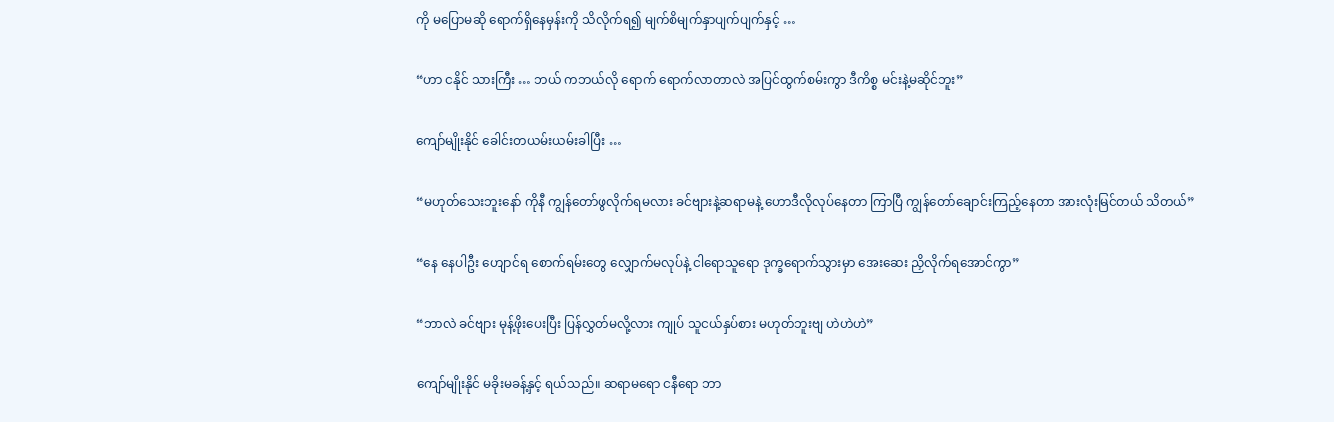ကို မပြောမဆို ရောက်ရှိနေမှန်းကို သိလိုက်ရ၍ မျက်စိမျက်နှာပျက်ပျက်နှင့် …

“ဟာ ငနိုင် သားကြီး … ဘယ် ကဘယ်လို ရောက် ရောက်လာတာလဲ အပြင်ထွက်စမ်းကွာ ဒီကိစ္စ မင်းနဲ့မဆိုင်ဘူး”

ကျော်မျိုးနိုင် ခေါင်းတယမ်းယမ်းခါပြီး …

“မဟုတ်သေးဘူးနော် ကိုနီ ကျွန်တော်ဖွလိုက်ရမလား ခင်ဗျားနဲ့ဆရာမနဲ့ ဟောဒီလိုလုပ်နေတာ ကြာပြီ ကျွန်တော်ချောင်းကြည့်နေတာ အားလုံးမြင်တယ် သိတယ်”

“နေ နေပါဦး ဟျောင်ရ စောက်ရမ်းတွေ လျှောက်မလုပ်နဲ့ ငါရောသူရော ဒုက္ခရောက်သွားမှာ အေးဆေး ညှိလိုက်ရအောင်ကွာ”

“ဘာလဲ ခင်ဗျား မုန့်ဖိုးပေးပြီး ပြန်လွှတ်မလို့လား ကျုပ် သူငယ်နှပ်စား မဟုတ်ဘူးဗျ ဟဲဟဲဟဲ”

ကျော်မျိုးနိုင် မခိုးမခန့်နှင့် ရယ်သည်။ ဆရာမရော ငနီရော ဘာ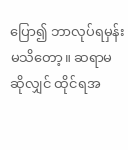ပြော၍ ဘာလုပ်ရမှန်းမသိတော့။ ဆရာမဆိုလျှင် ထိုင်ရအ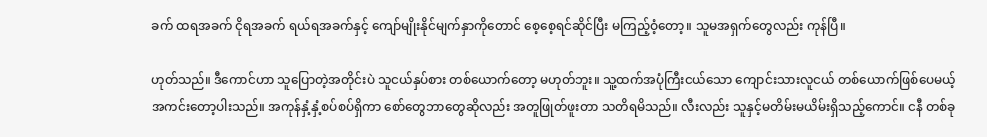ခက် ထရအခက် ငိုရအခက် ရယ်ရအခက်နှင့် ကျော်မျိုးနိုင်မျက်နှာကိုတောင် စေ့စေ့ရင်ဆိုင်ပြီး မကြည့်ဝံ့တော့။ သူမအရှက်တွေလည်း ကုန်ပြီ။

ဟုတ်သည်။ ဒီကောင်ဟာ သူပြောတဲ့အတိုင်းပဲ သူငယ်နှပ်စား တစ်ယောက်တော့ မဟုတ်ဘူး။ သူ့ထက်အပုံကြီးငယ်သော ကျောင်းသားလူငယ် တစ်ယောက်ဖြစ်ပေမယ့် အကင်းတော့ပါးသည်။ အကုန်နှံ့နှံ့စပ်စပ်ရှိကာ စော်တွေဘာတွေဆိုလည်း အတူဖြုတ်ဖူးတာ သတိရမိသည်။ လီးလည်း သူနှင့်မတိမ်းမယိမ်းရှိသည့်ကောင်။ ငနီ တစ်ခု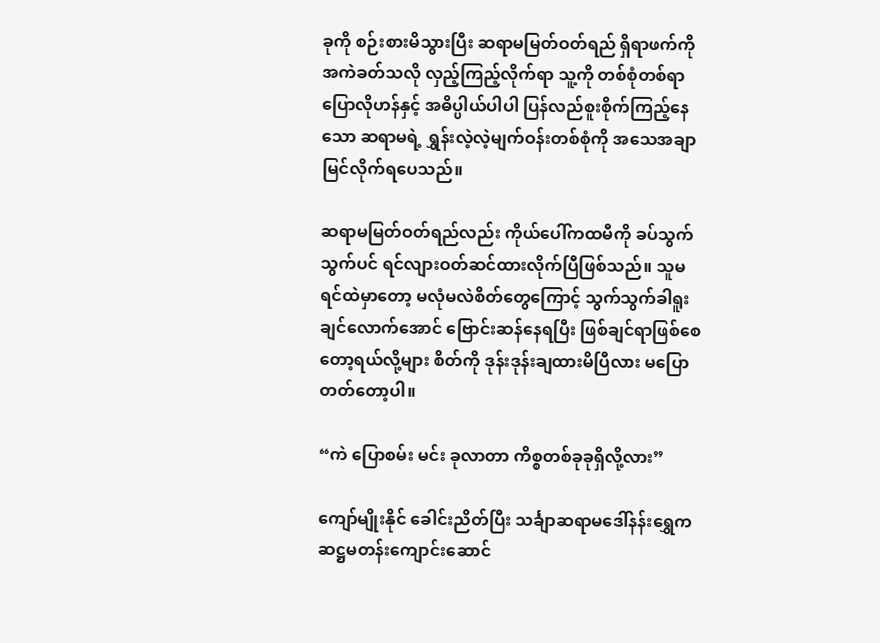ခုကို စဉ်းစားမိသွားပြီး ဆရာမမြတ်ဝတ်ရည် ရှိရာဖက်ကို အကဲခတ်သလို လှည့်ကြည့်လိုက်ရာ သူ့ကို တစ်စုံတစ်ရာ ပြောလိုဟန်နှင့် အဓိပ္ပါယ်ပါပါ ပြန်လည်စူးစိုက်ကြည့်နေသော ဆရာမရဲ့ ရွှန်းလဲ့လဲ့မျက်ဝန်းတစ်စုံကို အသေအချာမြင်လိုက်ရပေသည်။

ဆရာမမြတ်ဝတ်ရည်လည်း ကိုယ်ပေါ်ကထမီကို ခပ်သွက်သွက်ပင် ရင်လျားဝတ်ဆင်ထားလိုက်ပြီဖြစ်သည်။ သူမရင်ထဲမှာတော့ မလုံမလဲစိတ်တွေကြောင့် သွက်သွက်ခါရူးချင်လောက်အောင် ဗြောင်းဆန်နေရပြီး ဖြစ်ချင်ရာဖြစ်စေတော့ရယ်လို့များ စိတ်ကို ဒုန်းဒုန်းချထားမိပြီလား မပြောတတ်တော့ပါ။

“ကဲ ပြောစမ်း မင်း ခုလာတာ ကိစ္စတစ်ခုခုရှိလို့လား”

ကျော်မျိုးနိုင် ခေါင်းညိတ်ပြီး သင်္ချာဆရာမဒေါ်နန်းရွှေက ဆဋ္ဌမတန်းကျောင်းဆောင်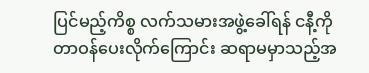ပြင်မည့်ကိစ္စ လက်သမားအဖွဲ့ခေါ်ရန် ငနီ့ကို တာဝန်ပေးလိုက်ကြောင်း ဆရာမမှာသည့်အ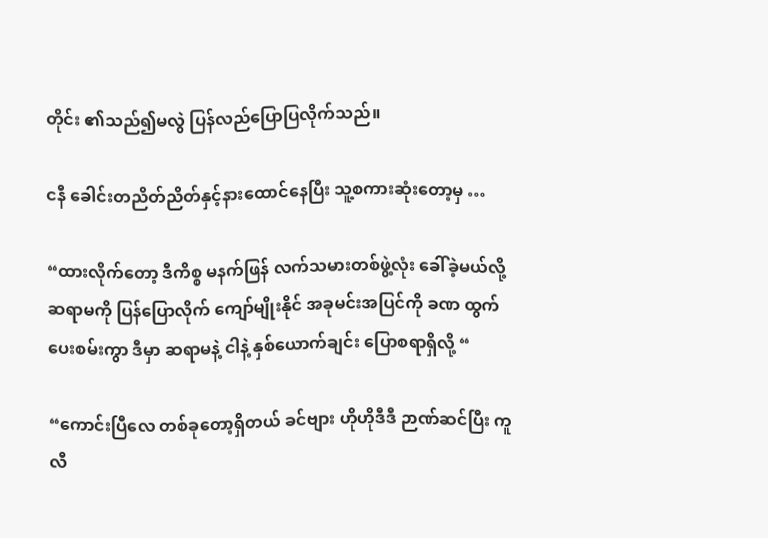တိုင်း ၏သည်၍မလွဲ ပြန်လည်ပြောပြလိုက်သည်။

ငနီ ခေါင်းတညိတ်ညိတ်နှင့်နားထောင်နေပြီး သူ့စကားဆုံးတော့မှ …

“ထားလိုက်တော့ ဒီကိစ္စ မနက်ဖြန် လက်သမားတစ်ဖွဲ့လုံး ခေါ်ခဲ့မယ်လို့ ဆရာမကို ပြန်ပြောလိုက် ကျော်မျိုးနိုင် အခုမင်းအပြင်ကို ခဏ ထွက်ပေးစမ်းကွာ ဒီမှာ ဆရာမနဲ့ ငါနဲ့ နှစ်ယောက်ချင်း ပြောစရာရှိလို့ “

“ကောင်းပြီလေ တစ်ခုတော့ရှိတယ် ခင်ဗျား ဟိုဟိုဒီဒီ ဉာဏ်ဆင်ပြီး ကူလီ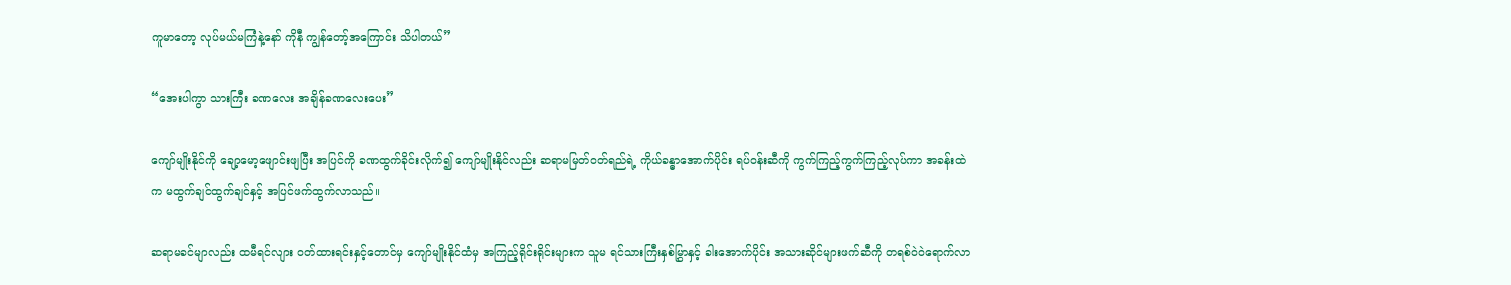ကူမာတော့ လုပ်မယ်မကြံနဲ့နော် ကိုနီ ကျွန်တော့်အကြောင်း သိပါတယ်”

“အေးပါကွာ သားကြီး ခဏလေး အချိန်ခဏလေးပေး”

ကျော်မျိုးနိုင်ကို ချော့မော့ဖျောင်းဖျပြီး အပြင်ကို ခဏထွက်ခိုင်းလိုက်၍ ကျော်မျိုးနိုင်လည်း ဆရာမမြတ်ဝတ်ရည်ရဲ့ ကိုယ်ခန္ဓာအောက်ပိုင်း ရပ်ဝန်းဆီကို ကွက်ကြည့်ကွက်ကြည့်လုပ်ကာ အခန်းထဲက မထွက်ချင်ထွက်ချင်နှင့် အပြင်ဖက်ထွက်လာသည်။

ဆရာမခင်မျာလည်း ထမီရင်လျား ဝတ်ထားရင်းနှင့်တောင်မှ ကျော်မျိုးနိုင်ထံမှ အကြည့်ရိုင်းရိုင်းများက သူမ ရင်သားကြီးနှစ်မြွှာနှင့် ခါးအောက်ပိုင်း အသားဆိုင်များဖက်ဆီကို တရစ်ဝဲဝဲရောက်လာ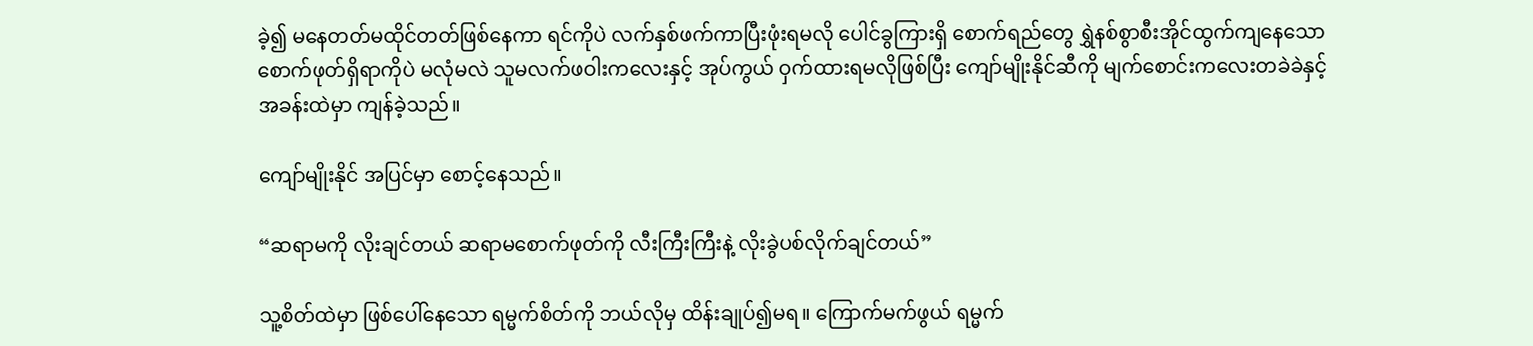ခဲ့၍ မနေတတ်မထိုင်တတ်ဖြစ်နေကာ ရင်ကိုပဲ လက်နှစ်ဖက်ကာပြီးဖုံးရမလို ပေါင်ခွကြားရှိ စောက်ရည်တွေ ရွှဲနစ်စွာစီးအိုင်ထွက်ကျနေသော စောက်ဖုတ်ရှိရာကိုပဲ မလုံမလဲ သူမလက်ဖဝါးကလေးနှင့် အုပ်ကွယ် ဝှက်ထားရမလိုဖြစ်ပြီး ကျော်မျိုးနိုင်ဆီကို မျက်စောင်းကလေးတခဲခဲနှင့် အခန်းထဲမှာ ကျန်ခဲ့သည်။

ကျော်မျိုးနိုင် အပြင်မှာ စောင့်နေသည်။

“ဆရာမကို လိုးချင်တယ် ဆရာမစောက်ဖုတ်ကို လီးကြီးကြီးနဲ့ လိုးခွဲပစ်လိုက်ချင်တယ်”

သူ့စိတ်ထဲမှာ ဖြစ်ပေါ်နေသော ရမ္မက်စိတ်ကို ဘယ်လိုမှ ထိန်းချုပ်၍မရ။ ကြောက်မက်ဖွယ် ရမ္မက်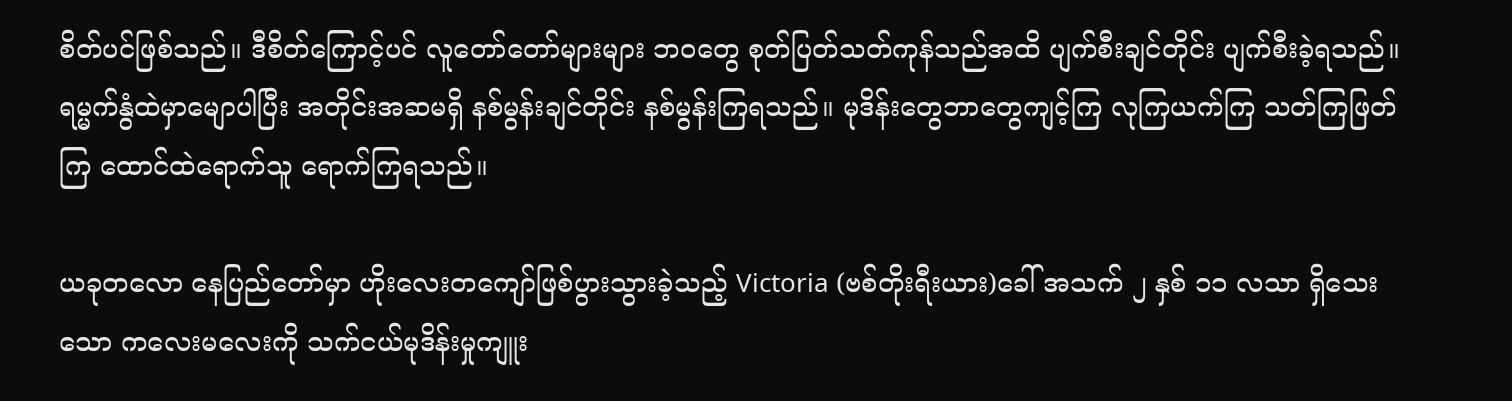စိတ်ပင်ဖြစ်သည်။ ဒီစိတ်ကြောင့်ပင် လူတော်တော်များများ ဘဝတွေ စုတ်ပြတ်သတ်ကုန်သည်အထိ ပျက်စီးချင်တိုင်း ပျက်စီးခဲ့ရသည်။ ရမ္မက်နွံထဲမှာမျောပါပြီး အတိုင်းအဆမရှိ နစ်မွန်းချင်တိုင်း နစ်မွန်းကြရသည်။ မုဒိန်းတွေဘာတွေကျင့်ကြ လုကြယက်ကြ သတ်ကြဖြတ်ကြ ထောင်ထဲရောက်သူ ရောက်ကြရသည်။

ယခုတလော နေပြည်တော်မှာ ဟိုးလေးတကျော်ဖြစ်ပွားသွားခဲ့သည့် Victoria (ဗစ်တိုးရီးယား)ခေါ် အသက် ၂ နှစ် ၁၁ လသာ ရှိသေးသော ကလေးမလေးကို သက်ငယ်မုဒိန်းမှုကျူး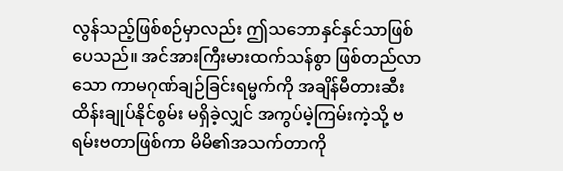လွန်သည့်ဖြစ်စဉ်မှာလည်း ဤသဘောနှင်နှင်သာဖြစ်ပေသည်။ အင်အားကြီးမားထက်သန်စွာ ဖြစ်တည်လာသော ကာမဂုဏ်ချဉ်ခြင်းရမ္မက်ကို အချိန်မီတားဆီးထိန်းချုပ်နိုင်စွမ်း မရှိခဲ့လျှင် အကွပ်မဲ့ကြမ်းကဲ့သို့ ဗရမ်းဗတာဖြစ်ကာ မိမိ၏အသက်တာကို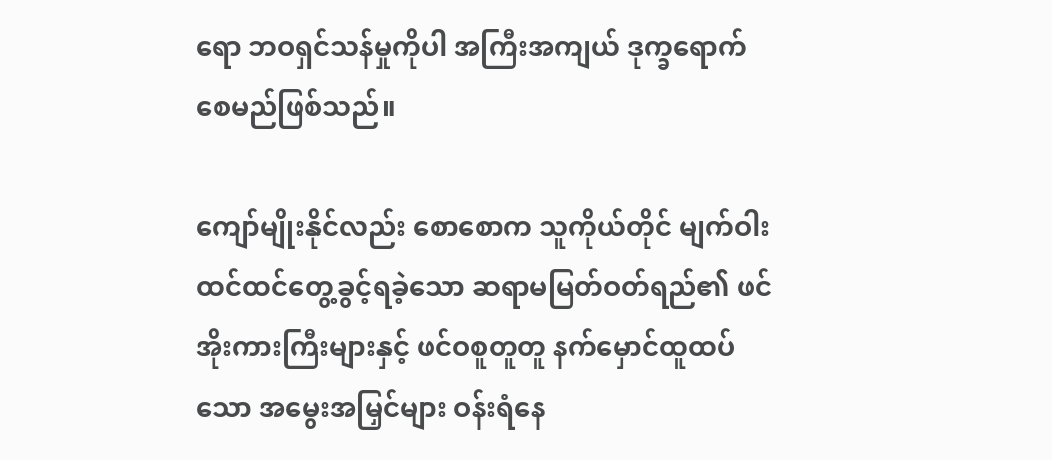ရော ဘဝရှင်သန်မှုကိုပါ အကြီးအကျယ် ဒုက္ခရောက်စေမည်ဖြစ်သည်။

ကျော်မျိုးနိုင်လည်း စောစောက သူကိုယ်တိုင် မျက်ဝါးထင်ထင်တွေ့ခွင့်ရခဲ့သော ဆရာမမြတ်ဝတ်ရည်၏ ဖင်အိုးကားကြီးများနှင့် ဖင်ဝစူတူတူ နက်မှောင်ထူထပ်သော အမွေးအမြှင်များ ဝန်းရံနေ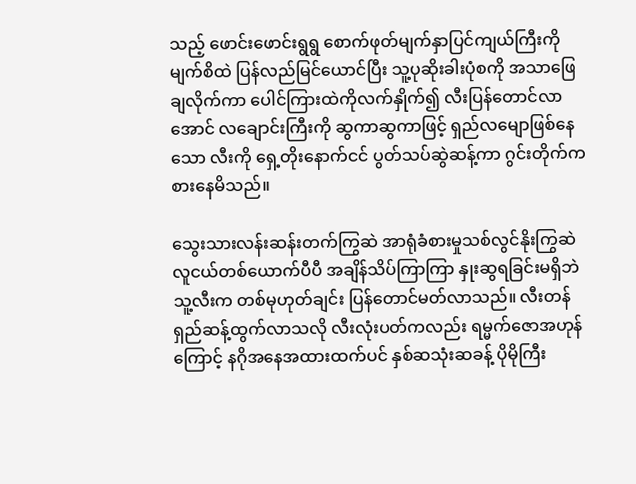သည့် ဖောင်းဖောင်းရွရွ စောက်ဖုတ်မျက်နှာပြင်ကျယ်ကြီးကို မျက်စိထဲ ပြန်လည်မြင်ယောင်ပြီး သူ့ပုဆိုးခါးပုံစကို အသာဖြေချလိုက်ကာ ပေါင်ကြားထဲကိုလက်နှိုက်၍ လီးပြန်တောင်လာအောင် လချောင်းကြီးကို ဆွကာဆွကာဖြင့် ရှည်လမျောဖြစ်နေသော လီးကို ရှေ့တိုးနောက်ငင် ပွတ်သပ်ဆွဲဆန့်ကာ ဂွင်းတိုက်ကစားနေမိသည်။

သွေးသားလန်းဆန်းတက်ကြွဆဲ အာရုံခံစားမှုသစ်လွင်နိုးကြွဆဲ လူငယ်တစ်ယောက်ပီပီ အချိန်သိပ်ကြာကြာ နှုးဆွရခြင်းမရှိဘဲ သူ့လီးက တစ်မုဟုတ်ချင်း ပြန်တောင်မတ်လာသည်။ လီးတန်ရှည်ဆန့်ထွက်လာသလို လီးလုံးပတ်ကလည်း ရမ္မက်ဇောအဟုန်ကြောင့် နဂိုအနေအထားထက်ပင် နှစ်ဆသုံးဆခန့် ပိုမိုကြီး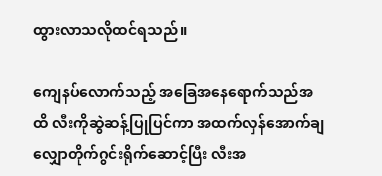ထွားလာသလိုထင်ရသည်။

ကျေနပ်လောက်သည့် အခြေအနေရောက်သည်အထိ လီးကိုဆွဲဆန့်ပြုပြင်ကာ အထက်လှန်အောက်ချ လျှောတိုက်ဂွင်းရိုက်ဆောင့်ပြီး လီးအ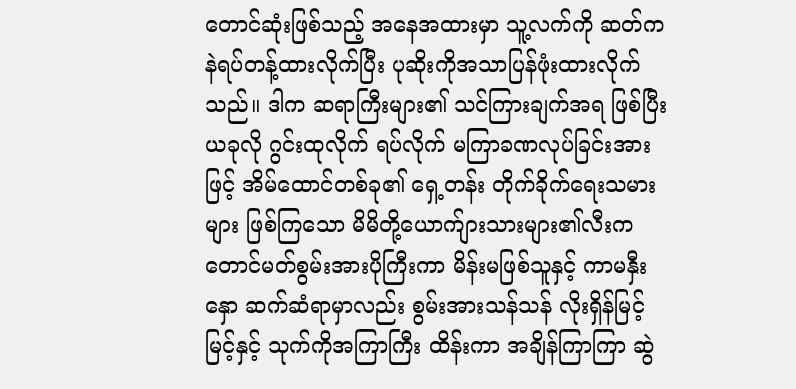တောင်ဆုံးဖြစ်သည့် အနေအထားမှာ သူ့လက်ကို ဆတ်ကနဲရပ်တန့်ထားလိုက်ပြီး ပုဆိုးကိုအသာပြန်ဖုံးထားလိုက်သည်။ ဒါက ဆရာကြီးများ၏ သင်ကြားချက်အရ ဖြစ်ပြီး ယခုလို ဂွင်းထုလိုက် ရပ်လိုက် မကြာခဏလုပ်ခြင်းအားဖြင့် အိမ်ထောင်တစ်ခု၏ ရှေ့တန်း တိုက်ခိုက်ရေးသမားများ ဖြစ်ကြသော မိမိတို့ယောက်ျားသားများ၏လီးက တောင်မတ်စွမ်းအားပိုကြီးကာ မိန်းမဖြစ်သူနှင့် ကာမနှီးနှော ဆက်ဆံရာမှာလည်း စွမ်းအားသန်သန် လိုးရှိန်မြင့်မြင့်နှင့် သုက်ကိုအကြာကြီး ထိန်းကာ အချိန်ကြာကြာ ဆွဲ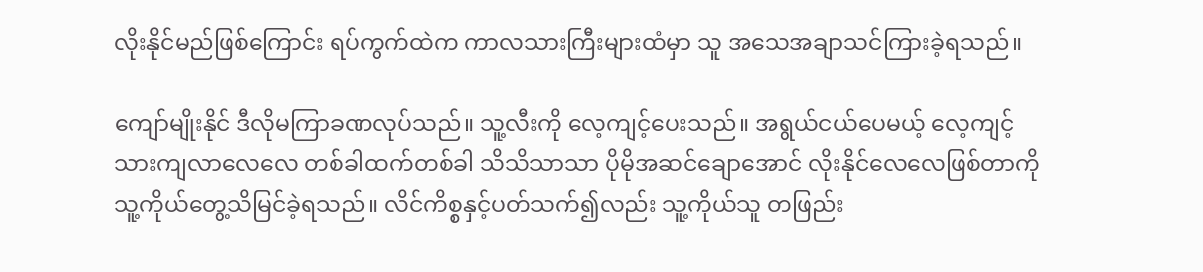လိုးနိုင်မည်ဖြစ်ကြောင်း ရပ်ကွက်ထဲက ကာလသားကြီးများထံမှာ သူ အသေအချာသင်ကြားခဲ့ရသည်။

ကျော်မျိုးနိုင် ဒီလိုမကြာခဏလုပ်သည်။ သူ့လီးကို လေ့ကျင့်ပေးသည်။ အရွယ်ငယ်ပေမယ့် လေ့ကျင့်သားကျလာလေလေ တစ်ခါထက်တစ်ခါ သိသိသာသာ ပိုမိုအဆင်ချောအောင် လိုးနိုင်လေလေဖြစ်တာကို သူ့ကိုယ်တွေ့သိမြင်ခဲ့ရသည်။ လိင်ကိစ္စနှင့်ပတ်သက်၍လည်း သူ့ကိုယ်သူ တဖြည်း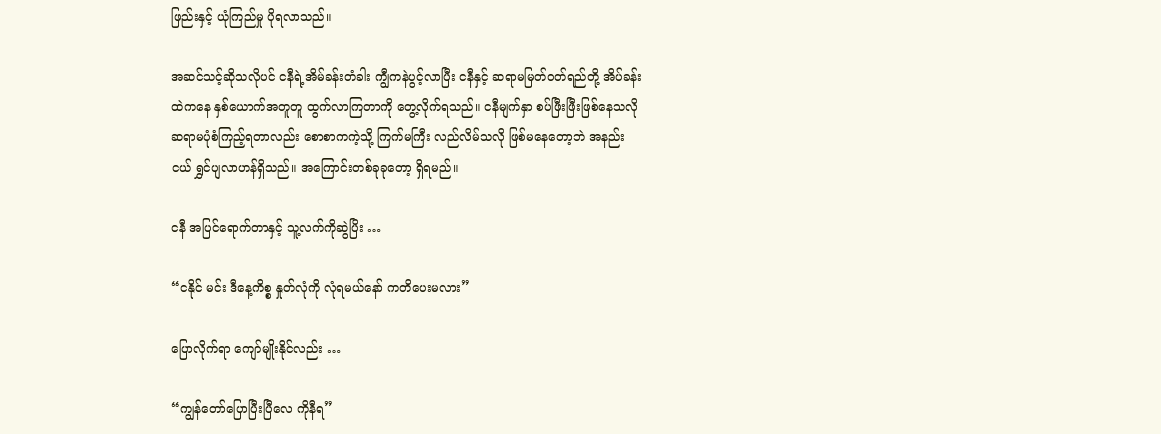ဖြည်းနှင့် ယုံကြည်မှု ပိုရလာသည်။

အဆင်သင့်ဆိုသလိုပင် ငနီရဲ့အိမ်ခန်းတံခါး ကျွီကနဲပွင့်လာပြီး ငနီနှင့် ဆရာမမြတ်ဝတ်ရည်တို့ အိပ်ခန်းထဲကနေ နှစ်ယောက်အတူတူ ထွက်လာကြတာကို တွေ့လိုက်ရသည်။ ငနီမျက်နှာ စပ်ဖြီးဖြီးဖြစ်နေသလို ဆရာမပုံစံကြည့်ရတာလည်း စောစာကကဲ့သို့ ကြက်မကြီး လည်လိမ်သလို ဖြစ်မနေတော့ဘဲ အနည်းငယ် ရွှင်ပျလာဟန်ရှိသည်။ အကြောင်းတစ်ခုခုတော့ ရှိရမည်။

ငနီ အပြင်ရောက်တာနှင့် သူ့လက်ကိုဆွဲပြိး …

“ငနိုင် မင်း ဒီနေ့ကိစ္စ နှုတ်လုံကို လုံရမယ်နော် ကတိပေးမလား”

ပြောလိုက်ရာ ကျော်မျိုးနိုင်လည်း …

“ကျွန်တော်ပြောပြီးပြီလေ ကိုနီရ”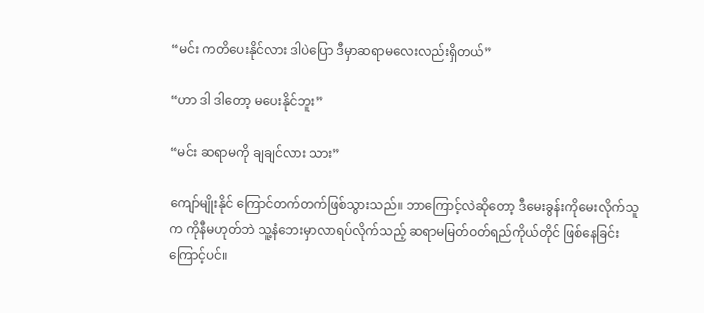“မင်း ကတိပေးနိုင်လား ဒါပဲပြော ဒီမှာဆရာမလေးလည်းရှိတယ်”

“ဟာ ဒါ ဒါတော့ မပေးနိုင်ဘူး”

“မင်း ဆရာမကို ချချင်လား သား”

ကျော်မျိုးနိုင် ကြောင်တက်တက်ဖြစ်သွားသည်။ ဘာကြောင့်လဲဆိုတော့ ဒီမေးခွန်းကိုမေးလိုက်သူက ကိုနီမဟုတ်ဘဲ သူ့နံဘေးမှာလာရပ်လိုက်သည့် ဆရာမမြတ်ဝတ်ရည်ကိုယ်တိုင် ဖြစ်နေခြင်းကြောင့်ပင်။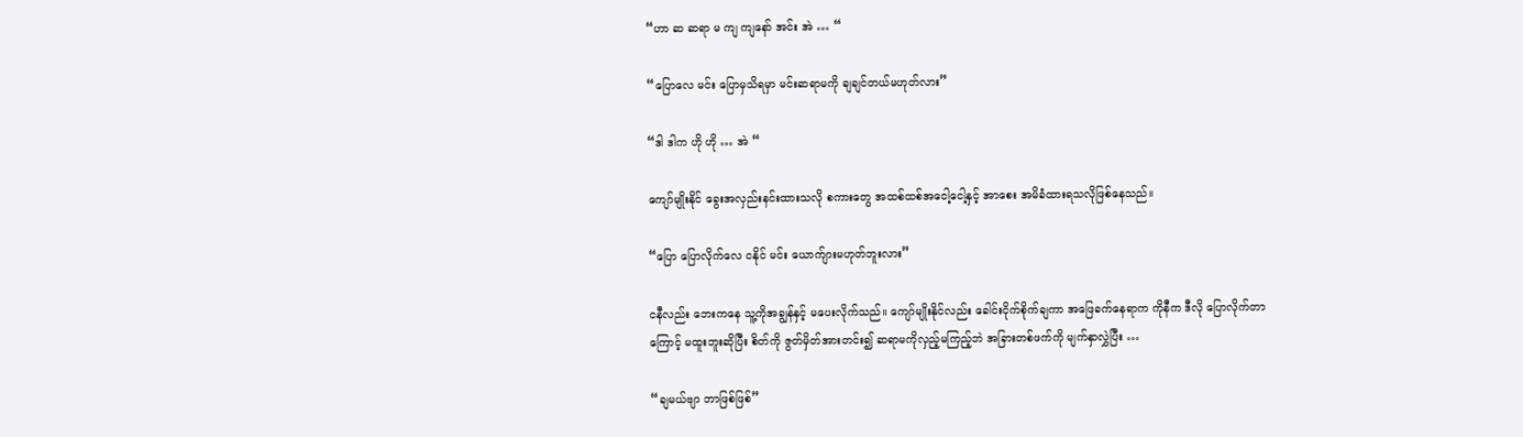“ဟာ ဆ ဆရာ မ ကျ ကျနော် အင်း အဲ … “

“ပြောလေ မင်း ပြောမှသိရမှာ မင်းဆရာမကို ချချင်တယ်မဟုတ်လား”

“ဒါ ဒါက ဟို ဟို … အဲ “

ကျော်မျိုးနိုင် ခွေးအလှည်းနင်းထားသလို စကားတွေ အထစ်ထစ်အငေါ့ငေါ့နှင့် အာစေး အမိခံထားရသလိုဖြစ်နေသည်။

“ပြော ပြောလိုက်လေ ငနိုင် မင်း ယောက်ျားမဟုတ်ဘူးလား”

ငနီလည်း ဘေးကနေ သူ့ကိုအချွန်နှင့် မပေးလိုက်သည်။ ကျော်မျိုးနိုင်လည်း ခေါင်းငိုက်စိုက်ချကာ အဖြေခက်နေရာက ကိုနီက ဒီလို ပြောလိုက်တာကြောင့် မထူးဘူးဆိုပြီး စိတ်ကို ဇွတ်မှိတ်အားတင်း၍ ဆရာမကိုလှည့်မကြည့်ဘဲ အခြားတစ်ဖက်ကို မျက်နှာလွှဲပြီး …

“ချမယ်ဗျာ ဘာဖြစ်ဖြစ်”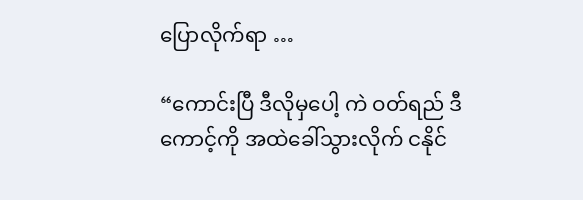ပြောလိုက်ရာ …

“ကောင်းပြီ ဒီလိုမှပေါ့ ကဲ ဝတ်ရည် ဒီကောင့်ကို အထဲခေါ်သွားလိုက် ငနိုင်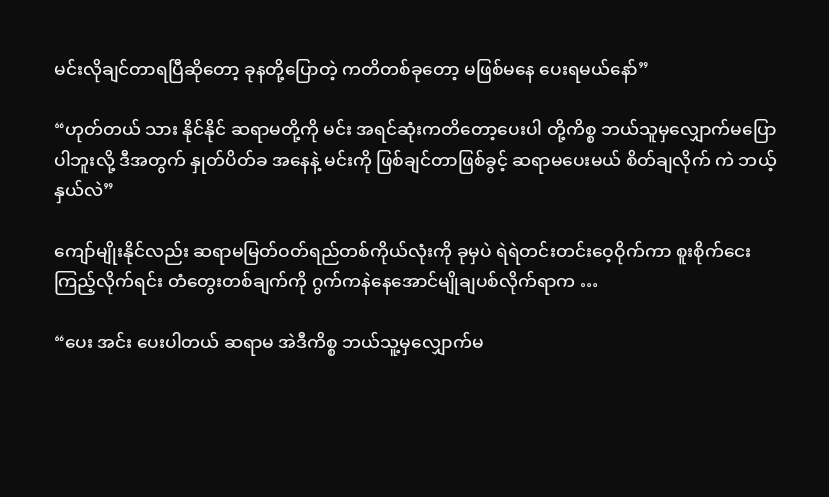မင်းလိုချင်တာရပြီဆိုတော့ ခုနတို့ပြောတဲ့ ကတိတစ်ခုတော့ မဖြစ်မနေ ပေးရမယ်နော်”

“ဟုတ်တယ် သား နိုင်နိုင် ဆရာမတို့ကို မင်း အရင်ဆုံးကတိတော့ပေးပါ တို့ကိစ္စ ဘယ်သူမှလျှောက်မပြောပါဘူးလို့ ဒီအတွက် နှုတ်ပိတ်ခ အနေနဲ့ မင်းကို ဖြစ်ချင်တာဖြစ်ခွင့် ဆရာမပေးမယ် စိတ်ချလိုက် ကဲ ဘယ့်နှယ်လဲ”

ကျော်မျိုးနိုင်လည်း ဆရာမမြတ်ဝတ်ရည်တစ်ကိုယ်လုံးကို ခုမှပဲ ရဲရဲတင်းတင်းဝေ့ဝိုက်ကာ စူးစိုက်ငေးကြည့်လိုက်ရင်း တံတွေးတစ်ချက်ကို ဂွက်ကနဲနေအောင်မျိုချပစ်လိုက်ရာက …

“ပေး အင်း ပေးပါတယ် ဆရာမ အဲဒီကိစ္စ ဘယ်သူ့မှလျှောက်မ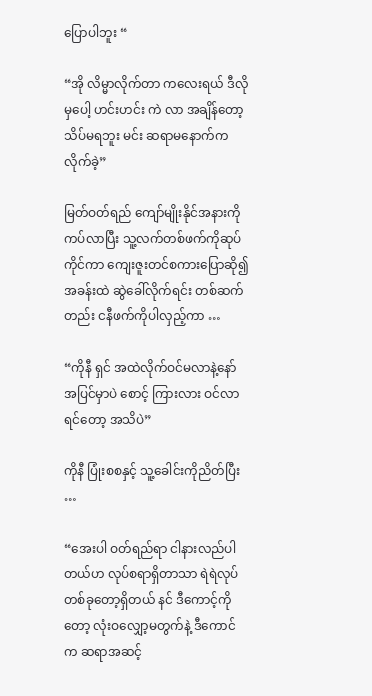ပြောပါဘူး “

“အို လိမ္မာလိုက်တာ ကလေးရယ် ဒီလိုမှပေါ့ ဟင်းဟင်း ကဲ လာ အချိန်တော့ သိပ်မရဘူး မင်း ဆရာမနောက်ကလိုက်ခဲ့”

မြတ်ဝတ်ရည် ကျော်မျိုးနိုင်အနားကို ကပ်လာပြီး သူ့လက်တစ်ဖက်ကိုဆုပ်ကိုင်ကာ ကျေးဇူးတင်စကားပြောဆို၍ အခန်းထဲ ဆွဲခေါ်လိုက်ရင်း တစ်ဆက်တည်း ငနီဖက်ကိုပါလှည့်ကာ …

“ကိုနီ ရှင် အထဲလိုက်ဝင်မလာနဲ့နော် အပြင်မှာပဲ စောင့် ကြားလား ဝင်လာရင်တော့ အသိပဲ”

ကိုနီ ပြုံးစစနှင့် သူ့ခေါင်းကိုညိတ်ပြီး …

“အေးပါ ဝတ်ရည်ရာ ငါနားလည်ပါတယ်ဟ လုပ်စရာရှိတာသာ ရဲရဲလုပ် တစ်ခုတော့ရှိတယ် နင် ဒီကောင့်ကိုတော့ လုံးဝလျှော့မတွက်နဲ့ ဒီကောင်က ဆရာအဆင့်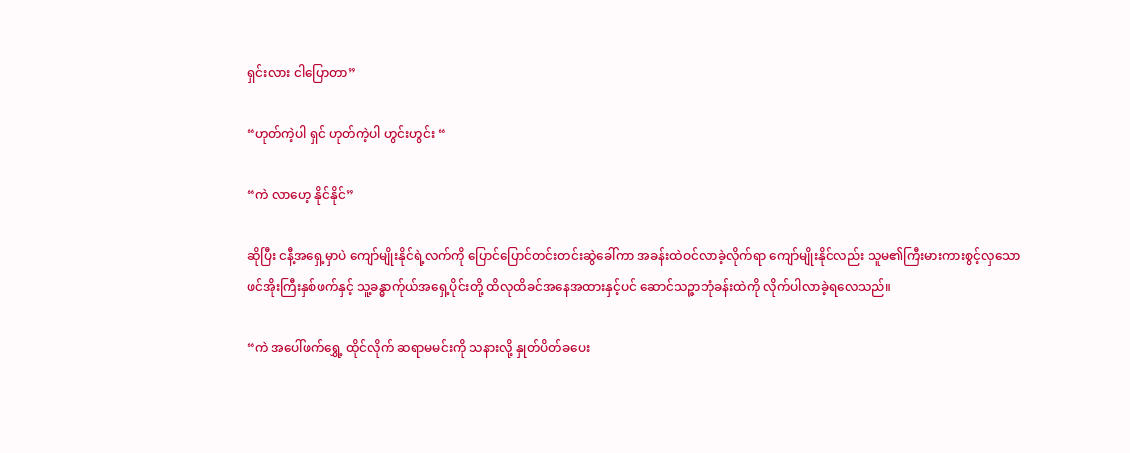ရှင်းလား ငါပြောတာ”

“ဟုတ်ကဲ့ပါ ရှင် ဟုတ်ကဲ့ပါ ဟွင်းဟွင်း “

“ကဲ လာဟေ့ နိုင်နိုင်”

ဆိုပြီး ငနီ့အရှေ့မှာပဲ ကျော်မျိုးနိုင်ရဲ့လက်ကို ပြောင်ပြောင်တင်းတင်းဆွဲခေါ်ကာ အခန်းထဲဝင်လာခဲ့လိုက်ရာ ကျော်မျိုးနိုင်လည်း သူမ၏ကြီးမားကားစွင့်လှသော ဖင်အိုးကြီးနှစ်ဖက်နှင့် သူ့ခန္ဓာက်ုယ်အရှေ့ပိုင်းတို့ ထိလုထိခင်အနေအထားနှင့်ပင် ဆောင်သဉ္ဇာဘုံခန်းထဲကို လိုက်ပါလာခဲ့ရလေသည်။

“ကဲ အပေါ်ဖက်ရွှေ့ ထိုင်လိုက် ဆရာမမင်းကို သနားလို့ နှုတ်ပိတ်ခပေး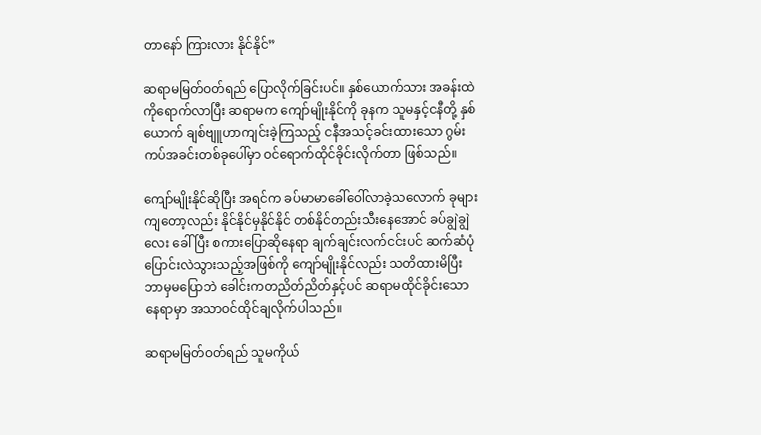တာနော် ကြားလား နိုင်နိုင်”

ဆရာမမြတ်ဝတ်ရည် ပြောလိုက်ခြင်းပင်။ နှစ်ယောက်သား အခန်းထဲကိုရောက်လာပြီး ဆရာမက ကျော်မျိုးနိုင်ကို ခုနက သူမနှင့်ငနီတို့ နှစ်ယောက် ချစ်ဗျူဟာကျင်းခဲ့ကြသည့် ငနီအသင့်ခင်းထားသော ဂွမ်းကပ်အခင်းတစ်ခုပေါ်မှာ ဝင်ရောက်ထိုင်ခိုင်းလိုက်တာ ဖြစ်သည်။

ကျော်မျိုးနိုင်ဆိုပြီး အရင်က ခပ်မာမာခေါ်ဝေါ်လာခဲ့သလောက် ခုများကျတော့လည်း နိုင်နိုင်မှနိုင်နိုင် တစ်နိုင်တည်းသီးနေအောင် ခပ်ချွဲချွဲလေး ခေါ်ပြီး စကားပြောဆိုနေရာ ချက်ချင်းလက်ငင်းပင် ဆက်ဆံပုံပြောင်းလဲသွားသည့်အဖြစ်ကို ကျော်မျိုးနိုင်လည်း သတိထားမိပြီး ဘာမှမပြောဘဲ ခေါင်းကတညိတ်ညိတ်နှင့်ပင် ဆရာမထိုင်ခိုင်းသောနေရာမှာ အသာဝင်ထိုင်ချလိုက်ပါသည်။

ဆရာမမြတ်ဝတ်ရည် သူမကိုယ်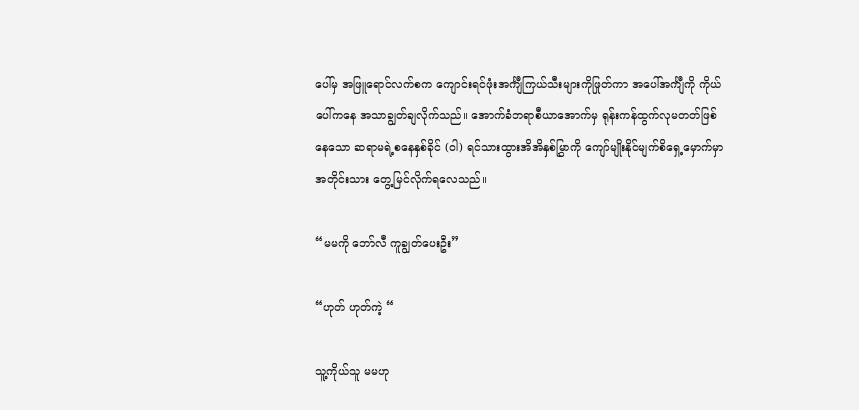ပေါ်မှ အဖြူရောင်လက်စက ကျောင်းရင်ဖုံးအင်္ကျီကြယ်သီးများကိုဖြုတ်ကာ အပေါ်အင်္ကျီကို ကိုယ်ပေါ်ကနေ အသာချွတ်ချလိုက်သည်။ အောက်ခံဘရာစီယာအောက်မှ ရုန်းကန်ထွက်လုမတတ်ဖြစ်နေသော ဆရာမရဲ့စနေနှစ်ခိုင် (ဝါ) ရင်သားထွားအိအိနှစ်မြွှာကို ကျော်မျိုးနိုင်မျက်စိရှေ့မှောက်မှာ အတိုင်းသား တွေ့မြင်လိုက်ရလေသည်။

“မမကို ဘော်လီ ကူချွတ်ပေးဦး”

“ဟုတ် ဟုတ်ကဲ့ “

သူ့ကိုယ်သူ မမဟု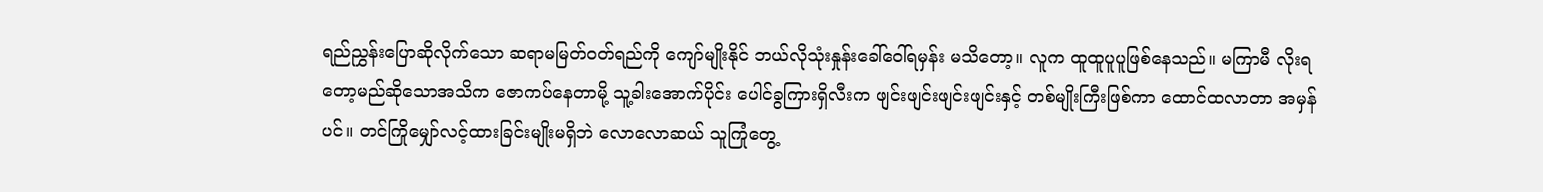ရည်ညွှန်းပြောဆိုလိုက်သော ဆရာမမြတ်ဝတ်ရည်ကို ကျော်မျိုးနိုင် ဘယ်လိုသုံးနှုန်းခေါ်ဝေါ်ရမှန်း မသိတော့။ လူက ထူထူပူပူဖြစ်နေသည်။ မကြာမီ လိုးရတော့မည်ဆိုသောအသိက ဇောကပ်နေတာမို့ သူ့ခါးအောက်ပိုင်း ပေါင်ခွကြားရှိလီးက ဖျင်းဖျင်းဖျင်းဖျင်းနှင့် တစ်မျိုးကြီးဖြစ်ကာ ထောင်ထလာတာ အမှန်ပင်။ တင်ကြိုမျှော်လင့်ထားခြင်းမျိုးမရှိဘဲ လောလောဆယ် သူကြုံတွေ့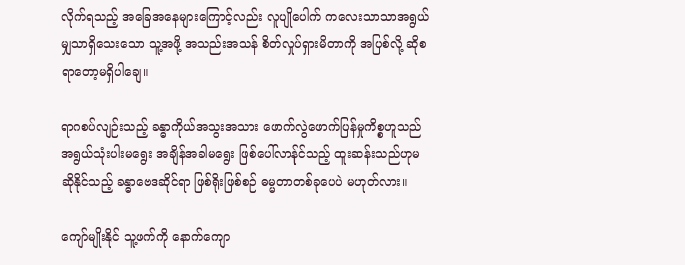လိုက်ရသည့် အခြေအနေများကြောင့်လည်း လူပျိုပေါက် ကလေးသာသာအရွယ်မျှသာရှိသေးသော သူ့အဖို့ အသည်းအသန် စိတ်လှုပ်ရှားမိတာကို အပြစ်လို့ ဆိုစရာတော့မရှိပါချေ။

ရာဂစပ်လျဉ်းသည့် ခန္ဓာကိုယ်အသွးအသား ဖောက်လွဲဖောက်ပြန်မှုကိစ္စဟူသည် အရွယ်သုံးပါးမရွေး အချိန်အခါမရွေး ဖြစ်ပေါ်လာန်ုင်သည့် ထူးဆန်းသည်ဟုမဆိုနိုင်သည့် ခန္ဓာဗေဒဆိုင်ရာ ဖြစ်ရိုးဖြစ်စဉ် ဓမ္မတာတစ်ခုပေပဲ မဟုတ်လား။

ကျော်မျိုးနိုင် သူ့ဖက်ကို နောက်ကျော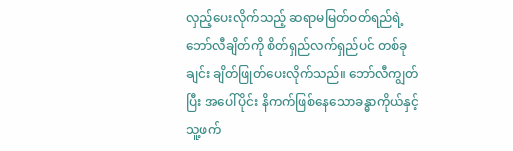လှည့်ပေးလိုက်သည့် ဆရာမမြတ်ဝတ်ရည်ရဲ့ ဘော်လီချိတ်ကို စိတ်ရှည်လက်ရှည်ပင် တစ်ခုချင်း ချိတ်ဖြုတ်ပေးလိုက်သည်။ ဘော်လီကျွတ်ပြီး အပေါ်ပိုင်း နိကက်ဖြစ်နေသောခန္ဓာကိုယ်နှင့် သူ့ဖက်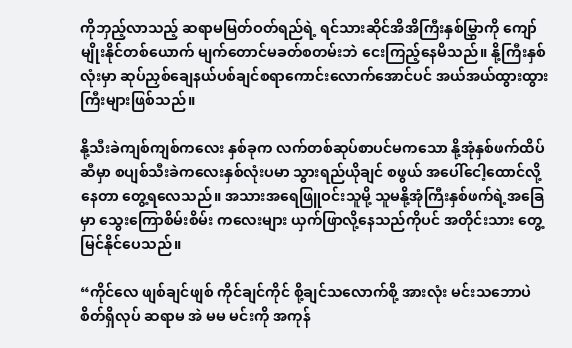ကိုဘှည့်လာသည့် ဆရာမမြတ်ဝတ်ရည်ရဲ့ ရင်သားဆိုင်အိအိကြီးနှစ်မြွှာကို ကျော်မျိုးနိုင်တစ်ယောက် မျက်တောင်မခတ်စတမ်းဘဲ ငေးကြည့်နေမိသည်။ နို့ကြီးနှစ်လုံးမှာ ဆုပ်ညှစ်ချေနယ်ပစ်ချင်စရာကောင်းလောက်အောင်ပင် အယ်အယ်ထွားထွားကြီးများဖြစ်သည်။

နို့သီးခဲကျစ်ကျစ်ကလေး နှစ်ခုက လက်တစ်ဆုပ်စာပင်မကသော နို့အုံနှစ်ဖက်ထိပ်ဆီမှာ စပျစ်သီးခဲကလေးနှစ်လုံးပမာ သွားရည်ယိုချင် စဖွယ် အပေါ်ငေါ့ထောင်လို့နေတာ တွေ့ရလေသည်။ အသားအရေဖြူဝင်းသူမို့ သူမနို့အုံကြီးနှစ်ဖက်ရဲ့အခြေမှာ သွေးကြောစိမ်းစိမ်း ကလေးများ ယှက်ဖြာလို့နေသည်ကိုပင် အတိုင်းသား တွေ့မြင်နိုင်ပေသည်။

“ကိုင်လေ ဖျစ်ချင်ဖျစ် ကိုင်ချင်ကိုင် စို့ချင်သလောက်စို့ အားလုံး မင်းသဘောပဲ စိတ်ရှိလုပ် ဆရာမ အဲ မမ မင်းကို အကုန်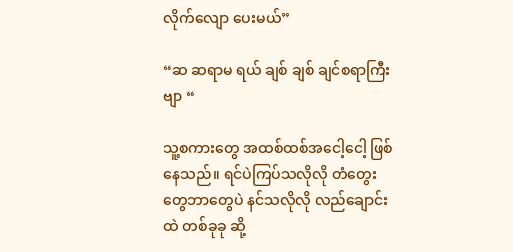လိုက်လျော ပေးမယ်”

“ဆ ဆရာမ ရယ် ချစ် ချစ် ချင်စရာကြီးဗျာ “

သူ့စကားတွေ အထစ်ထစ်အငေါ့ငေါ့ ဖြစ်နေသည်။ ရင်ပဲကြပ်သလိုလို တံတွေးတွေဘာတွေပဲ နင်သလိုလို လည်ချောင်းထဲ တစ်ခုခု ဆို့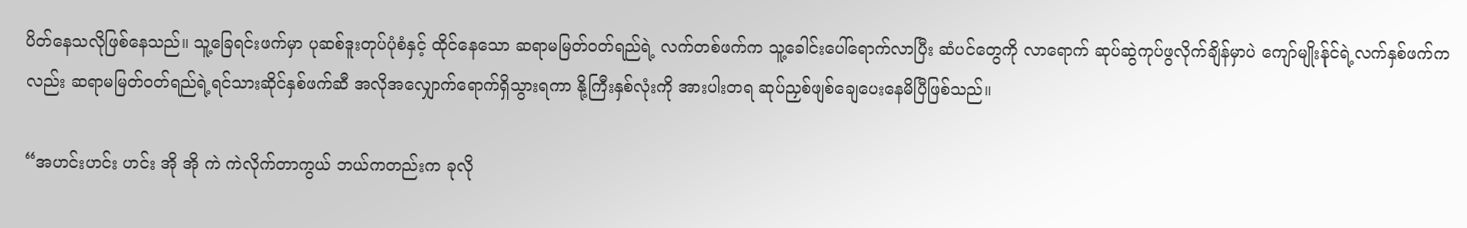ပိတ်နေသလိုဖြစ်နေသည်။ သူ့ခြေရင်းဖက်မှာ ပုဆစ်ဒူးတုပ်ပုံစံနှင့် ထိုင်နေသော ဆရာမမြတ်ဝတ်ရည်ရဲ့ လက်တစ်ဖက်က သူ့ခေါင်းပေါ်ရောက်လာပြီး ဆံပင်တွေကို လာရောက် ဆုပ်ဆွဲကုပ်ဖွလိုက်ချိန်မှာပဲ ကျော်မျိုးန်ုင်ရဲ့လက်နှစ်ဖက်ကလည်း ဆရာမမြတ်ဝတ်ရည်ရဲ့ရင်သားဆိုင်နှစ်ဖက်ဆီ အလိုအလျှောက်ရောက်ရှိသွားရကာ နို့ကြီးနှစ်လုံးကို အားပါးတရ ဆုပ်ညှစ်ဖျစ်ချေပေးနေမိပြီဖြစ်သည်။

“အဟင်းဟင်း ဟင်း အို အို ကဲ ကဲလိုက်တာကွယ် ဘယ်ကတည်းက ခုလို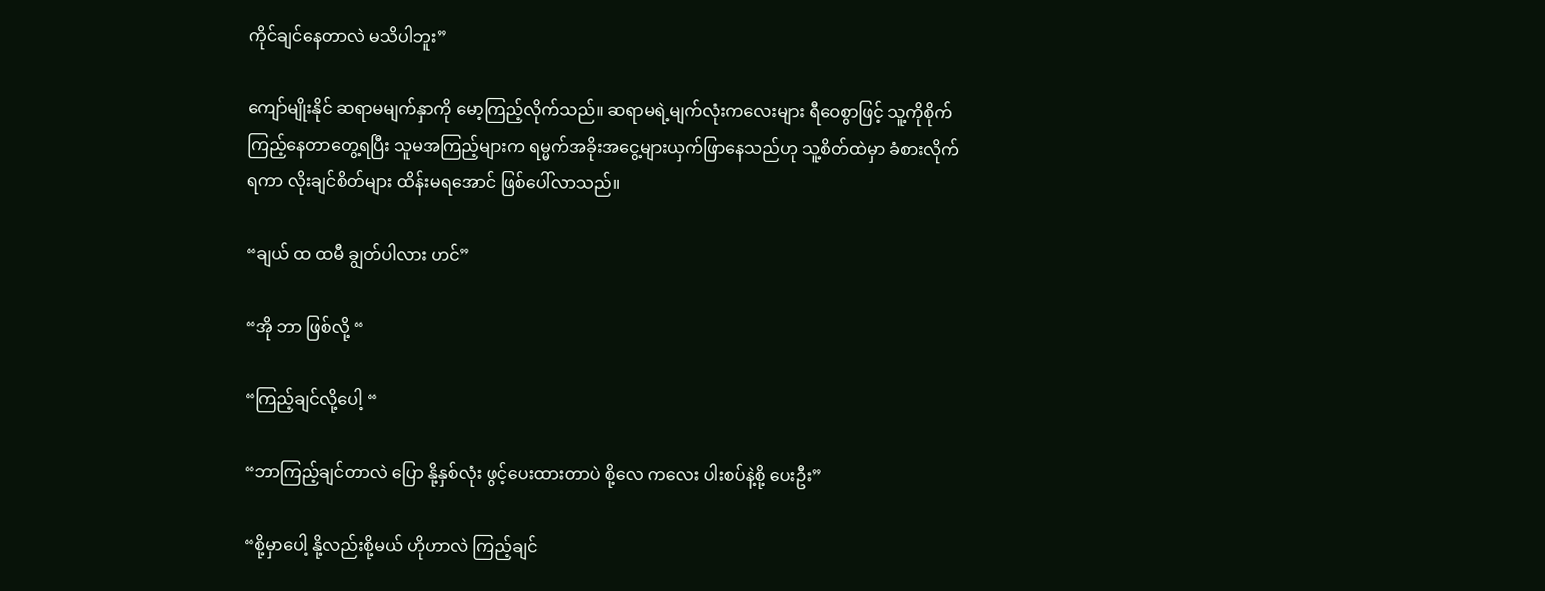ကိုင်ချင်နေတာလဲ မသိပါဘူး”

ကျော်မျိုးနိုင် ဆရာမမျက်နှာကို မော့ကြည့်လိုက်သည်။ ဆရာမရဲ့မျက်လုံးကလေးများ ရီဝေစွာဖြင့် သူ့ကိုစိုက်ကြည့်နေတာတွေ့ရပြီး သူမအကြည့်များက ရမ္မက်အခိုးအငွေ့များယှက်ဖြာနေသည်ဟု သူ့စိတ်ထဲမှာ ခံစားလိုက်ရကာ လိုးချင်စိတ်များ ထိန်းမရအောင် ဖြစ်ပေါ်လာသည်။

“ချယ် ထ ထမီ ချွတ်ပါလား ဟင်”

“အို ဘာ ဖြစ်လို့ “

“ကြည့်ချင်လို့ပေါ့ “

“ဘာကြည့်ချင်တာလဲ ပြော နို့နှစ်လုံး ဖွင့်ပေးထားတာပဲ စို့လေ ကလေး ပါးစပ်နဲ့စို့ ပေးဦး”

“စို့မှာပေါ့ နို့လည်းစို့မယ် ဟိုဟာလဲ ကြည့်ချင်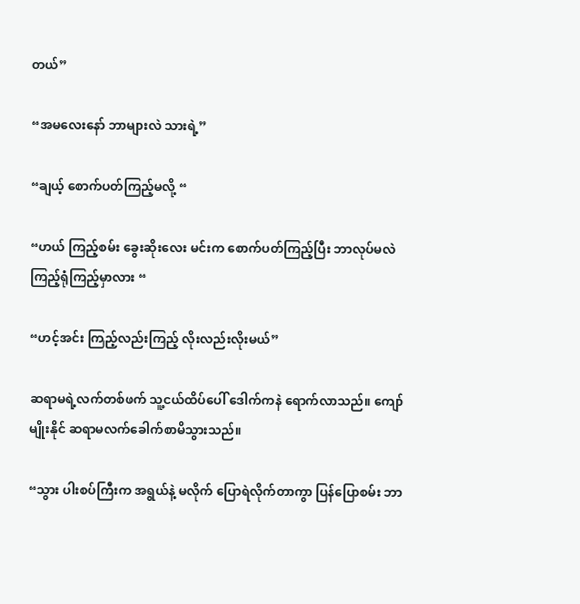တယ်”

“အမလေးနော် ဘာများလဲ သားရဲ့”

“ချယ့် စောက်ပတ်ကြည့်မလို့ “

“ဟယ် ကြည့်စမ်း ခွေးဆိုးလေး မင်းက စောက်ပတ်ကြည့်ပြီး ဘာလုပ်မလဲ ကြည့်ရုံကြည့်မှာလား “

“ဟင့်အင်း ကြည့်လည်းကြည့် လိုးလည်းလိုးမယ်”

ဆရာမရဲ့လက်တစ်ဖက် သူ့ငယ်ထိပ်ပေါ် ဒေါက်ကနဲ ရောက်လာသည်။ ကျော်မျိုးနိုင် ဆရာမလက်ခေါက်စာမိသွားသည်။

“သွား ပါးစပ်ကြီးက အရွယ်နဲ့ မလိုက် ပြောရဲလိုက်တာကွာ ပြန်ပြောစမ်း ဘာ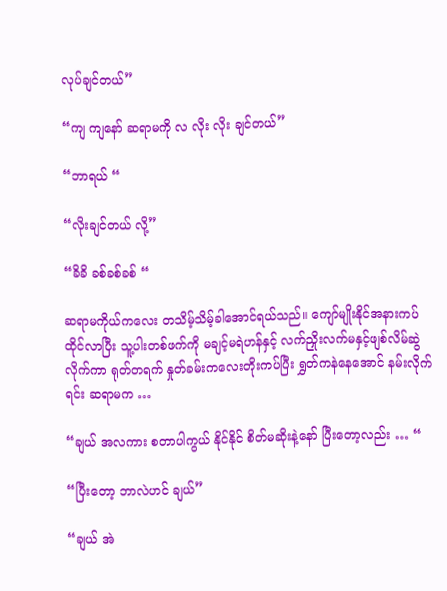လုပ်ချင်တယ်”

“ကျ ကျနော် ဆရာမကို လ လိုး လိုး ချင်တယ်”

“ဘာရယ် “

“လိုးချင်တယ် လို့”

“ခိခိ ခစ်ခစ်ခစ် “

ဆရာမကိုယ်ကလေး တသိမ့်သိမ့်ခါအောင်ရယ်သည်။ ကျော်မျိုးနိုင်အနားကပ်ထိုင်လာပြီး သူ့ပါးတစ်ဖက်ကို မချင့်မရဲဟန်နှင့် လက်ညှိုးလက်မနှင့်ဖျစ်လိမ်ဆွဲလိုက်ကာ ရုတ်တရက် နှုတ်ခမ်းကလေးတိုးကပ်ပြီး ရွှတ်ကနဲနေအောင် နမ်းလိုက်ရင်း ဆရာမက …

“ချယ် အလကား စတာပါကွယ် နိုင်နိုင် စိတ်မဆိုးနဲ့နော် ပြီးတော့လည်း … “

“ပြီးတော့ ဘာလဲဟင် ချယ်”

“ချယ် အဲ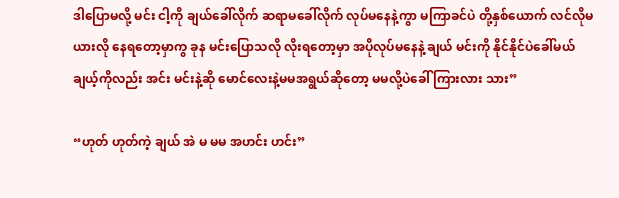ဒါပြောမလို့ မင်း ငါ့ကို ချယ်ခေါ်လိုက် ဆရာမခေါ်လိုက် လုပ်မနေနဲ့ကွာ မကြာခင်ပဲ တို့နှစ်ယောက် လင်လိုမယားလို နေရတော့မှာကွ ခုန မင်းပြောသလို လိုးရတော့မှာ အပိုလုပ်မနေနဲ့ ချယ် မင်းကို နိုင်နိုင်ပဲခေါ်မယ် ချယ့်ကိုလည်း အင်း မင်းနဲ့ဆို မောင်လေးနဲ့မမအရွယ်ဆိုတော့ မမလို့ပဲခေါ် ကြားလား သား”

“ဟုတ် ဟုတ်ကဲ့ ချယ် အဲ မ မမ အဟင်း ဟင်း”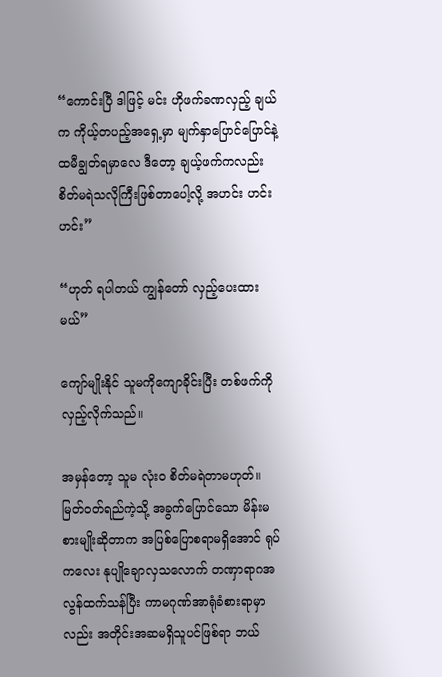“ကောင်းပြီ ဒါဖြင့် မင်း ဟိုဖက်ခဏလှည့် ချယ် က ကိုယ့်တပည့်အရှေ့မှာ မျက်နှာပြောင်ပြောင်နဲ့ ထမီချွတ်ရမှာလေ ဒီတော့ ချယ့်ဖက်ကလည်း စိတ်မရဲသလိုကြီးဖြစ်တာပေါ့လို့ အဟင်း ဟင်းဟင်း”

“ဟုတ် ရပါတယ် ကျွန်တော် လှည့်ပေးထားမယ်”

ကျော်မျိုးနိုင် သူမကိုကျောခိုင်းပြီး တစ်ဖက်ကို လှည့်လိုက်သည်။

အမှန်တော့ သူမ လုံးဝ စိတ်မရဲတာမဟုတ်။ မြတ်ဝတ်ရည်ကဲ့သို့ အခွက်ပြောင်သော မိန်းမစားမျိုးဆိုတာက အပြစ်ပြောစရာမရှိအောင် ရုပ်ကလေး နုပျိုချောလှသလောက် တဏှာရာဂအလွန်ထက်သန်ပြီး ကာမဂုဏ်အာရုံခံစားရာမှာလည်း အတိုင်းအဆမရှိသူပင်ဖြစ်ရာ ဘယ်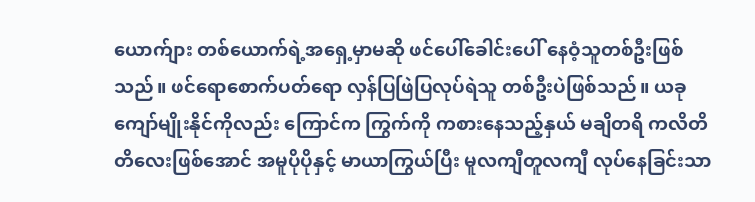ယောက်ျား တစ်ယောက်ရဲ့အရှေ့မှာမဆို ဖင်ပေါ်ခေါင်းပေါ် နေဝံ့သူတစ်ဦးဖြစ်သည်။ ဖင်ရောစောက်ပတ်ရော လှန်ပြဖြဲပြလုပ်ရဲသူ တစ်ဦးပဲဖြစ်သည်။ ယခု ကျော်မျိုးနိုင်ကိုလည်း ကြောင်က ကြွက်ကို ကစားနေသည့်နှယ် မချိတရိ ကလိတိတိလေးဖြစ်အောင် အမူပိုပိုနှင့် မာယာကြွယ်ပြီး မူလကျီတူလကျီ လုပ်နေခြင်းသာ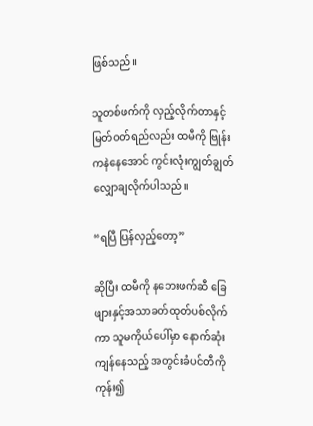ဖြစ်သည်။

သူတစ်ဖက်ကို လှည့်လိုက်တာနှင့် မြတ်ဝတ်ရည်လည်း ထမီကို ဗြုန်းကနဲနေအောင် ကွင်းလုံးကျွတ်ချွတ်လျှောချလိုက်ပါသည်။

“ရပြီ ပြန်လှည့်တော့”

ဆိုပြီး ထမီကို နဘေးဖက်ဆီ ခြေဖျားနှင့်အသာခတ်ထုတ်ပစ်လိုက်ကာ သူမကိုယ်ပေါ်မှာ နောက်ဆုံးကျန်နေသည့် အတွင်းခံပင်တီကို ကုန်း၍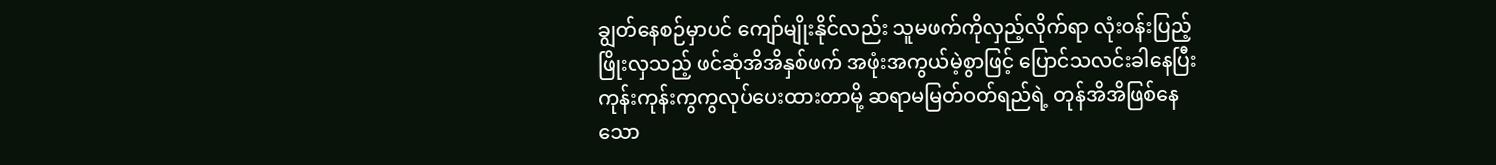ချွတ်နေစဉ်မှာပင် ကျော်မျိုးနိုင်လည်း သူမဖက်ကိုလှည့်လိုက်ရာ လုံးဝန်းပြည့်ဖြိုးလှသည့် ဖင်ဆုံအိအိနှစ်ဖက် အဖုံးအကွယ်မဲ့စွာဖြင့် ပြောင်သလင်းခါနေပြီး ကုန်းကုန်းကွကွလုပ်ပေးထားတာမို့ ဆရာမမြတ်ဝတ်ရည်ရဲ့ တုန်အိအိဖြစ်နေသော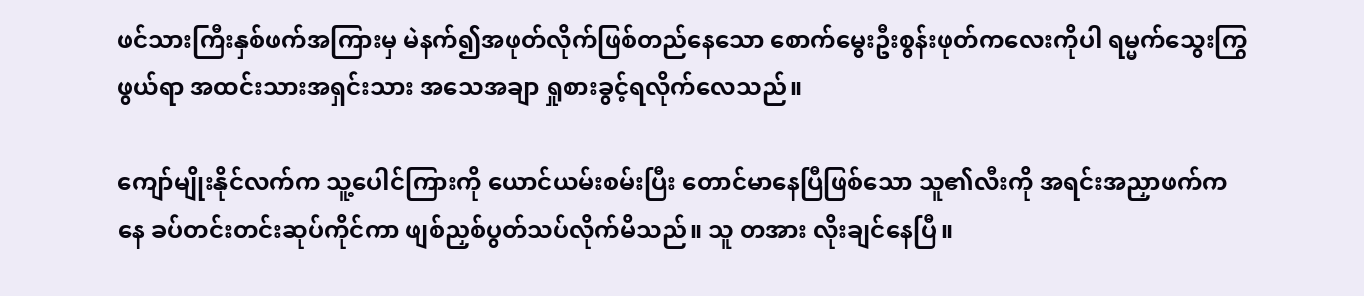ဖင်သားကြီးနှစ်ဖက်အကြားမှ မဲနက်၍အဖုတ်လိုက်ဖြစ်တည်နေသော စောက်မွေးဦးစွန်းဖုတ်ကလေးကိုပါ ရမ္မက်သွေးကြွဖွယ်ရာ အထင်းသားအရှင်းသား အသေအချာ ရှုစားခွင့်ရလိုက်လေသည်။

ကျော်မျိုးနိုင်လက်က သူ့ပေါင်ကြားကို ယောင်ယမ်းစမ်းပြီး တောင်မာနေပြီဖြစ်သော သူ၏လီးကို အရင်းအညှာဖက်ကနေ ခပ်တင်းတင်းဆုပ်ကိုင်ကာ ဖျစ်ညှစ်ပွတ်သပ်လိုက်မိသည်။ သူ တအား လိုးချင်နေပြီ။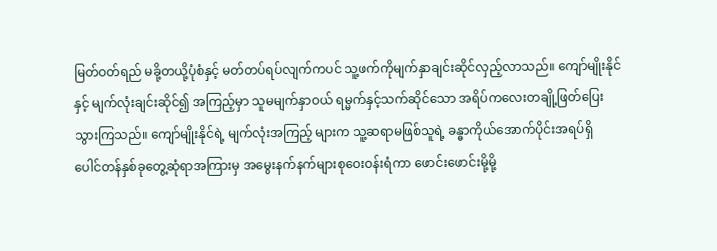မြတ်ဝတ်ရည် မခို့တယို့ပုံစံနှင့် မတ်တပ်ရပ်လျက်ကပင် သူ့ဖက်ကိုမျက်နှာချင်းဆိုင်လှည့်လာသည်။ ကျော်မျိုးနိုင်နှင့် မျက်လုံးချင်းဆိုင်၍ အကြည့်မှာ သူမမျက်နှာဝယ် ရမ္မက်နှင့်သက်ဆိုင်သော အရိပ်ကလေးတချို့ဖြတ်ပြေးသွားကြသည်။ ကျော်မျိုးနိုင်ရဲ့ မျက်လုံးအကြည့် များက သူ့ဆရာမဖြစ်သူရဲ့ ခန္ဓာကိုယ်အောက်ပိုင်းအရပ်ရှိ ပေါင်တန်နှစ်ခုတွေ့ဆုံရာအကြားမှ အမွေးနက်နက်များစုဝေးဝန်းရံကာ ဖောင်းဖောင်းမို့မို့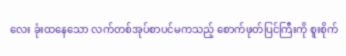လေး ခုံးထနေသော လက်တစ်အုပ်စာပင်မကသည့် စောက်ဖုတ်ပြင်ကြီးကို စူးစိုက်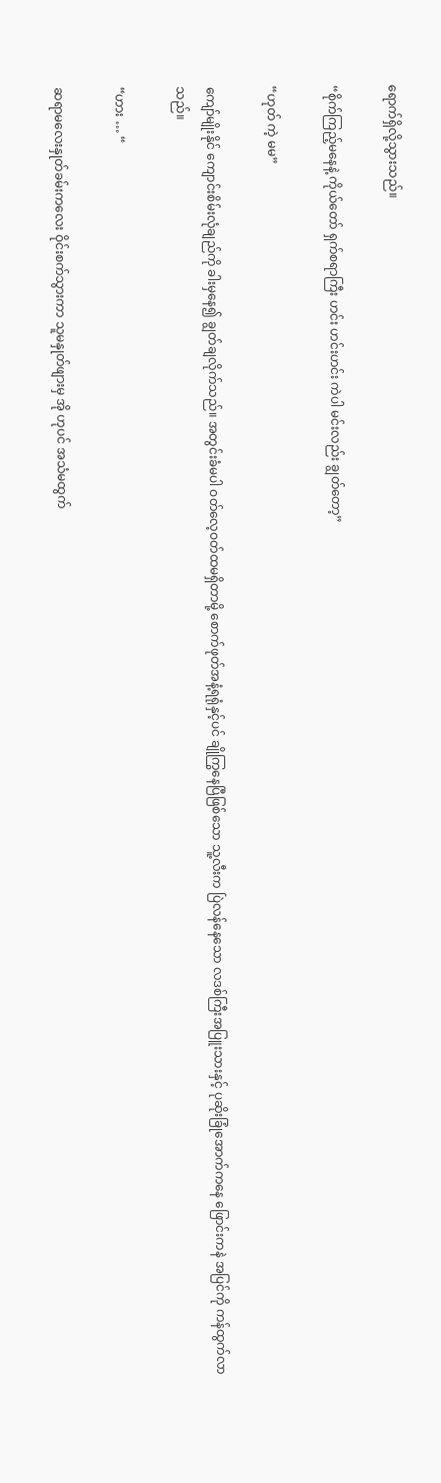ရောက်ရှိလို့သွားသည်။

“စိုက်ကြည့်မနေနဲ့ ကိုယ်တော် ရှက်စရာကြီး ဟင်း ဟင်းဟင်း ကဲပါ မင်းလည်း ချွတ်တော့”

“ဟုတ် ကဲ့ မမ”

ကျော်မျိုးနိုင် ကျောင်းစိမ်းလုံချည်ကို ခါးမှနေ၍ ချွတ်ချလိုက်သည်။ အတွင်းခံမပါ ဝတ်လေ့ဝတ်ထမရှိတာမို့ စောက်ဖုတ်အနံ့ရရုံနှင့်ပင် ချိုကြွနေပြီဖြစ်သော သူ့လီးက ပြဲလန်နေသော လဒစ်ကြီးအပြူးသားနှင့် ပုဆိုးခြုံအောက်ကနေ ဖြောင်းကနဲ အပြင်ကို ကန်ထွက်လာသည်။

“ဟား … “

ဆရာမလေးနှုတ်ခမ်းကလေး ဝိုင်းစက်သွားကာ သူမနှုတ်ဖျားမှ အို ဟုပင် အသံမထွက်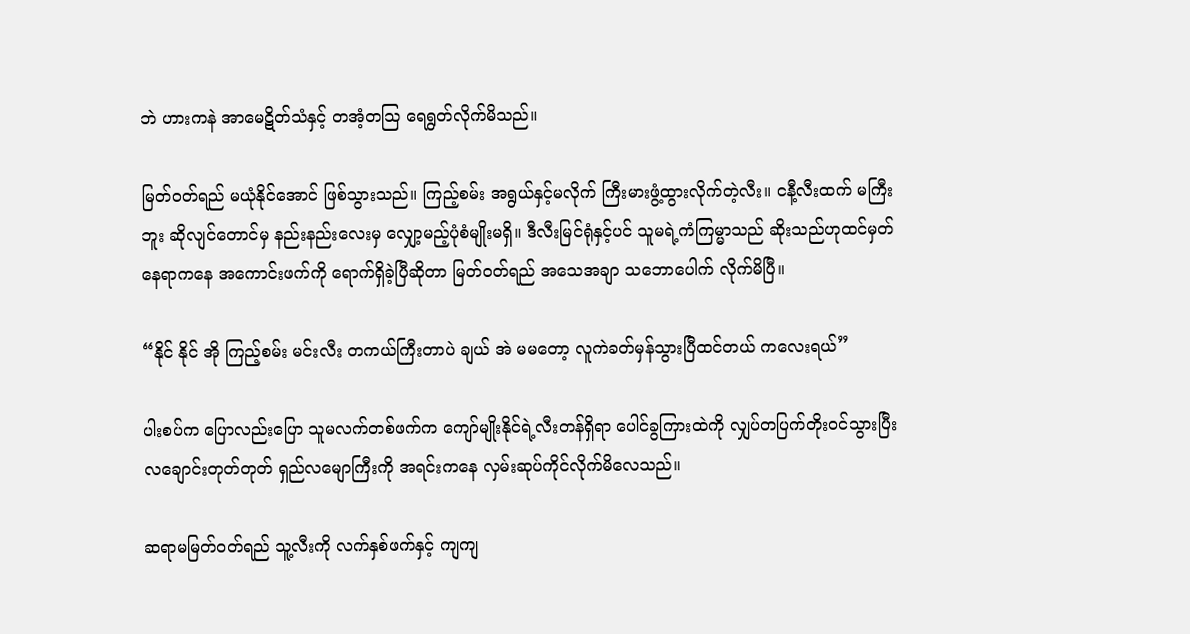ဘဲ ဟားကနဲ အာမေဋိတ်သံနှင့် တအံ့တသြ ရေရွတ်လိုက်မိသည်။

မြတ်ဝတ်ရည် မယုံနိုင်အောင် ဖြစ်သွားသည်။ ကြည့်စမ်း အရွယ်နှင့်မလိုက် ကြီးမားဖွံ့ထွားလိုက်တဲ့လီး။ ငနီ့လီးထက် မကြီးဘူး ဆိုလျင်တောင်မှ နည်းနည်းလေးမှ လျှော့မည့်ပုံစံမျိုးမရှိ။ ဒီလီးမြင်ရုံနှင့်ပင် သူမရဲ့ကံကြမ္မာသည် ဆိုးသည်ဟုထင်မှတ်နေရာကနေ အကောင်းဖက်ကို ရောက်ရှိခဲ့ပြီဆိုတာ မြတ်ဝတ်ရည် အသေအချာ သဘောပေါက် လိုက်မိပြီ။

“နိုင် နိုင် အို ကြည့်စမ်း မင်းလီး တကယ်ကြီးတာပဲ ချယ် အဲ မမတော့ လူကဲခတ်မှန်သွားပြီထင်တယ် ကလေးရယ်”

ပါးစပ်က ပြောလည်းပြော သူမလက်တစ်ဖက်က ကျော်မျိုးနိုင်ရဲ့လီးတန်ရှိရာ ပေါင်ခွကြားထဲကို လျှပ်တပြက်တိုးဝင်သွားပြီး လချောင်းတုတ်တုတ် ရှည်လမျောကြီးကို အရင်းကနေ လှမ်းဆုပ်ကိုင်လိုက်မိလေသည်။

ဆရာမမြတ်ဝတ်ရည် သူ့လီးကို လက်နှစ်ဖက်နှင့် ကျကျ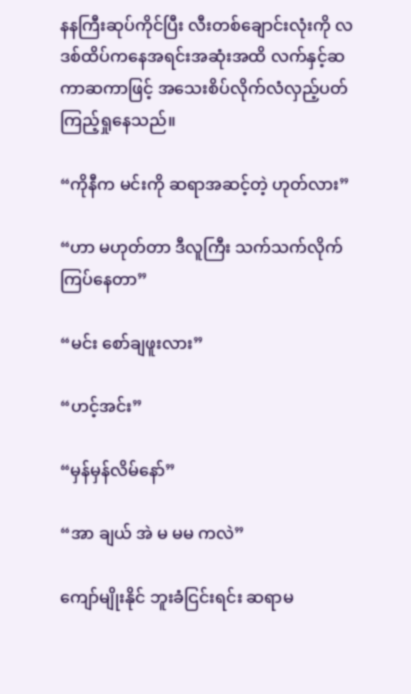နနကြီးဆုပ်ကိုင်ပြီး လီးတစ်ချောင်းလုံးကို လဒစ်ထိပ်ကနေအရင်းအဆုံးအထိ လက်နှင့်ဆကာဆကာဖြင့် အသေးစိပ်လိုက်လံလှည့်ပတ်ကြည့်ရှုနေသည်။

“ကိုနီက မင်းကို ဆရာအဆင့်တဲ့ ဟုတ်လား”

“ဟာ မဟုတ်တာ ဒီလူကြီး သက်သက်လိုက်ကြပ်နေတာ”

“မင်း စော်ချဖူးလား”

“ဟင့်အင်း”

“မှန်မှန်လိမ်နော်”

“အာ ချယ် အဲ မ မမ ကလဲ”

ကျော်မျိုးနိုင် ဘူးခံငြင်းရင်း ဆရာမ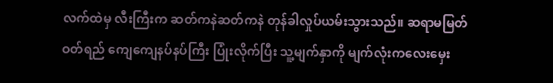လက်ထဲမှ လီးကြီးက ဆတ်ကနဲဆတ်ကနဲ တုန်ခါလှုပ်ယမ်းသွားသည်။ ဆရာမမြတ်ဝတ်ရည် ကျေကျေနပ်နပ်ကြီး ပြုံးလိုက်ပြီး သူ့မျက်နှာကို မျက်လုံးကလေးမှေး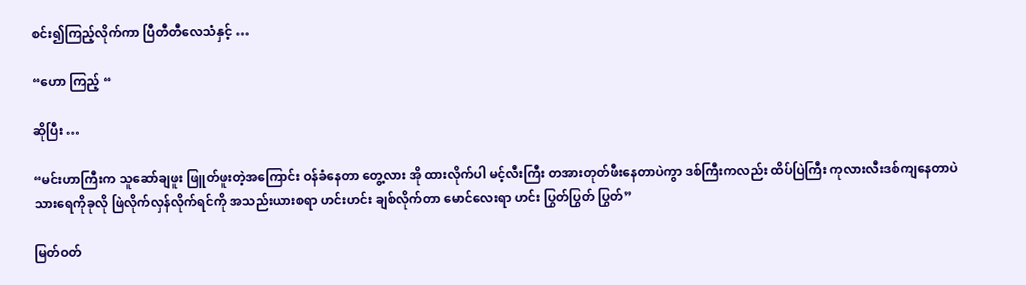စင်း၍ကြည့်လိုက်ကာ ပြီတီတီလေသံနှင့် …

“ဟော ကြည့် “

ဆိုပြီး …

“မင်းဟာကြီးက သူဆော်ချဖူး ဖြူတ်ဖူးတဲ့အကြောင်း ဝန်ခံနေတာ တွေ့လား အို ထားလိုက်ပါ မင့်လီးကြီး တအားတုတ်ဖီးနေတာပဲကွာ ဒစ်ကြီးကလည်း ထိပ်ပြဲကြီး ကုလားလီးဒစ်ကျနေတာပဲ သားရေကိုခုလို ဖြဲလိုက်လှန်လိုက်ရင်ကို အသည်းယားစရာ ဟင်းဟင်း ချစ်လိုက်တာ မောင်လေးရာ ဟင်း ပြွတ်ပြွတ် ပြွတ်”

မြတ်ဝတ်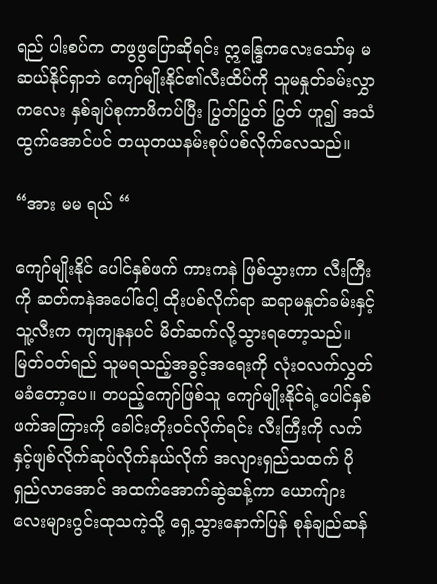ရည် ပါးစပ်က တဖွဖွပြောဆိုရင်း ဣန္ဒြေကလေးသော်မှ မဆယ်နိုင်ရှာဘဲ ကျော်မျိုးနိုင်၏လီးထိပ်ကို သူမနှုတ်ခမ်းလွှာကလေး နှစ်ချပ်စုကာဖိကပ်ပြီး ပြွတ်ပြွတ် ပြွတ် ဟူ၍ အသံထွက်အောင်ပင် တယုတယနမ်းစုပ်ပစ်လိုက်လေသည်။

“အား မမ ရယ် “

ကျော်မျိုးနိုင် ပေါင်နှစ်ဖက် ကားကနဲ ဖြစ်သွားကာ လီးကြီးကို ဆတ်ကနဲအပေါ်ငေါ့ ထိုးပစ်လိုက်ရာ ဆရာမနှုတ်ခမ်းနှင့် သူ့လီးက ကျကျနနပင် မိတ်ဆက်လို့သွားရတော့သည်။ မြတ်ဝတ်ရည် သူမရသည့်အခွင့်အရေးကို လုံးဝလက်လွှတ်မခံတော့ပေ။ တပည့်ကျော်ဖြစ်သူ ကျော်မျိုးနိုင်ရဲ့ပေါင်နှစ်ဖက်အကြားကို ခေါင်းတိုးဝင်လိုက်ရင်း လီးကြီးကို လက်နှင့်ဖျစ်လိုက်ဆုပ်လိုက်နယ်လိုက် အလျားရှည်သထက် ပိုရှည်လာအောင် အထက်အောက်ဆွဲဆန့်ကာ ယောက်ျားလေးများဂွင်းထုသကဲ့သို့ ရှေ့သွားနောက်ပြန် စုန်ချည်ဆန်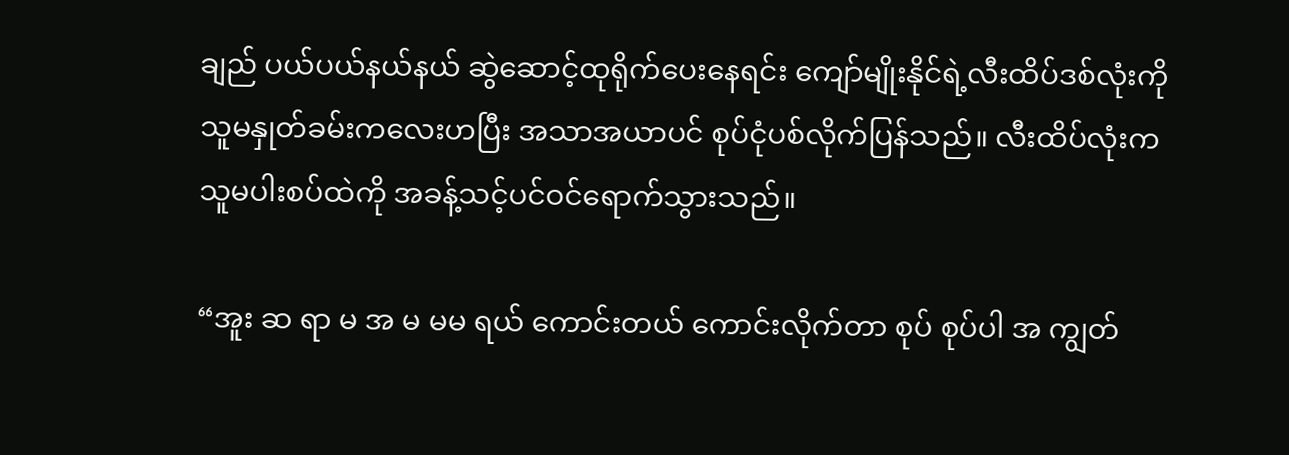ချည် ပယ်ပယ်နယ်နယ် ဆွဲဆောင့်ထုရိုက်ပေးနေရင်း ကျော်မျိုးနိုင်ရဲ့လီးထိပ်ဒစ်လုံးကို သူမနှုတ်ခမ်းကလေးဟပြီး အသာအယာပင် စုပ်ငုံပစ်လိုက်ပြန်သည်။ လီးထိပ်လုံးက သူမပါးစပ်ထဲကို အခန့်သင့်ပင်ဝင်ရောက်သွားသည်။

“အူး ဆ ရာ မ အ မ မမ ရယ် ကောင်းတယ် ကောင်းလိုက်တာ စုပ် စုပ်ပါ အ ကျွတ်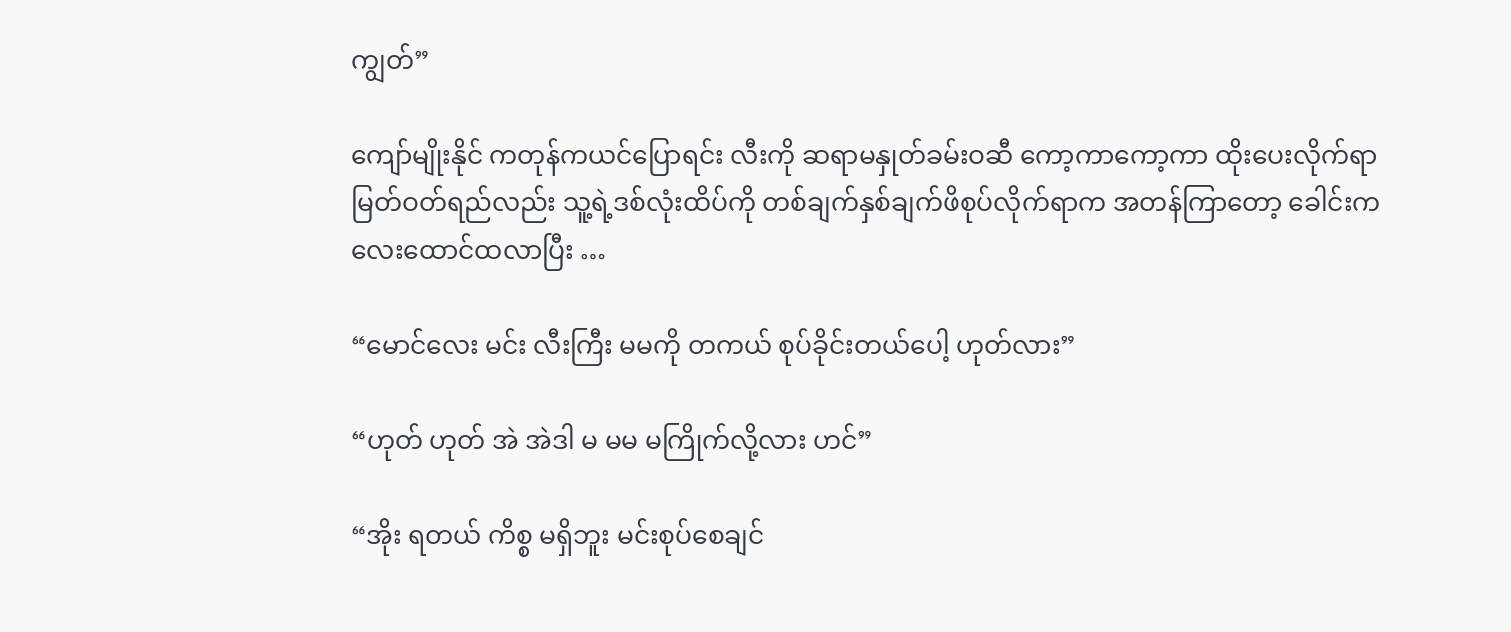ကျွတ်”

ကျော်မျိုးနိုင် ကတုန်ကယင်ပြောရင်း လီးကို ဆရာမနှုတ်ခမ်းဝဆီ ကော့ကာကော့ကာ ထိုးပေးလိုက်ရာ မြတ်ဝတ်ရည်လည်း သူ့ရဲ့ဒစ်လုံးထိပ်ကို တစ်ချက်နှစ်ချက်ဖိစုပ်လိုက်ရာက အတန်ကြာတော့ ခေါင်းကလေးထောင်ထလာပြီး …

“မောင်လေး မင်း လီးကြီး မမကို တကယ် စုပ်ခိုင်းတယ်ပေါ့ ဟုတ်လား”

“ဟုတ် ဟုတ် အဲ အဲဒါ မ မမ မကြိုက်လို့လား ဟင်”

“အိုး ရတယ် ကိစ္စ မရှိဘူး မင်းစုပ်စေချင်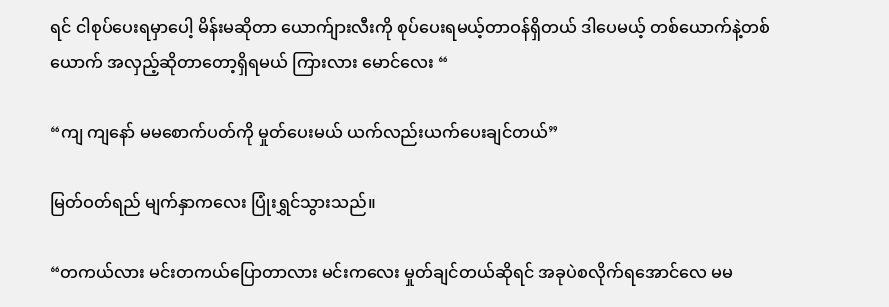ရင် ငါစုပ်ပေးရမှာပေါ့ မိန်းမဆိုတာ ယောက်ျားလီးကို စုပ်ပေးရမယ့်တာဝန်ရှိတယ် ဒါပေမယ့် တစ်ယောက်နဲ့တစ်ယောက် အလှည့်ဆိုတာတော့ရှိရမယ် ကြားလား မောင်လေး “

“ကျ ကျနော် မမစောက်ပတ်ကို မှုတ်ပေးမယ် ယက်လည်းယက်ပေးချင်တယ်”

မြတ်ဝတ်ရည် မျက်နှာကလေး ပြုံးရွှင်သွားသည်။

“တကယ်လား မင်းတကယ်ပြောတာလား မင်းကလေး မှုတ်ချင်တယ်ဆိုရင် အခုပဲစလိုက်ရအောင်လေ မမ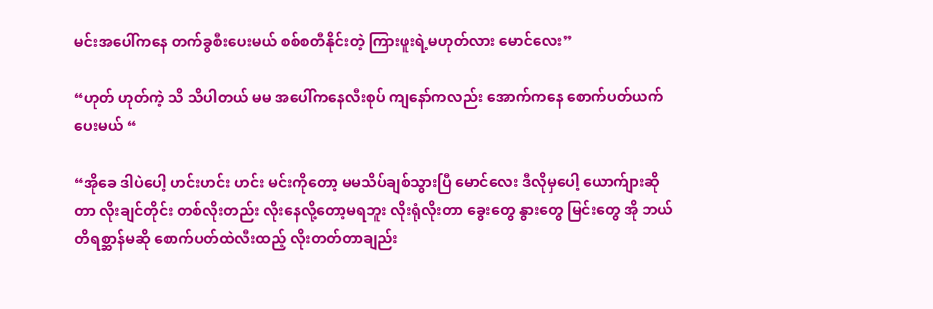မင်းအပေါ်ကနေ တက်ခွစီးပေးမယ် စစ်စတီနိုင်းတဲ့ ကြားဖူးရဲ့မဟုတ်လား မောင်လေး”

“ဟုတ် ဟုတ်ကဲ့ သိ သိပါတယ် မမ အပေါ်ကနေလီးစုပ် ကျနော်ကလည်း အောက်ကနေ စောက်ပတ်ယက်ပေးမယ် “

“အိုခေ ဒါပဲပေါ့ ဟင်းဟင်း ဟင်း မင်းကိုတော့ မမသိပ်ချစ်သွားပြီ မောင်လေး ဒီလိုမှပေါ့ ယောက်ျားဆိုတာ လိုးချင်တိုင်း တစ်လိုးတည်း လိုးနေလို့တော့မရဘူး လိုးရုံလိုးတာ ခွေးတွေ နွားတွေ မြင်းတွေ အို ဘယ်တိရစ္ဆာန်မဆို စောက်ပတ်ထဲလီးထည့် လိုးတတ်တာချည်း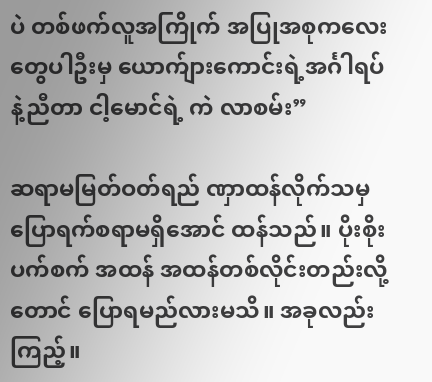ပဲ တစ်ဖက်လူအကြိုက် အပြုအစုကလေးတွေပါဦးမှ ယောက်ျားကောင်းရဲ့အင်္ဂါရပ်နဲ့ညီတာ ငါ့မောင်ရဲ့ ကဲ လာစမ်း”

ဆရာမမြတ်ဝတ်ရည် ဏှာထန်လိုက်သမှ ပြောရက်စရာမရှိအောင် ထန်သည်။ ပိုးစိုးပက်စက် အထန် အထန်တစ်လိုင်းတည်းလို့တောင် ပြောရမည်လားမသိ။ အခုလည်းကြည့်။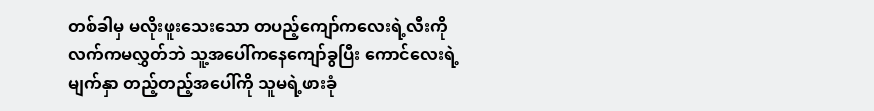တစ်ခါမှ မလိုးဖူးသေးသော တပည့်ကျော်ကလေးရဲ့လီးကို လက်ကမလွှတ်ဘဲ သူ့အပေါ်ကနေကျော်ခွပြီး ကောင်လေးရဲ့ မျက်နှာ တည့်တည့်အပေါ်ကို သူမရဲ့ဖားခုံ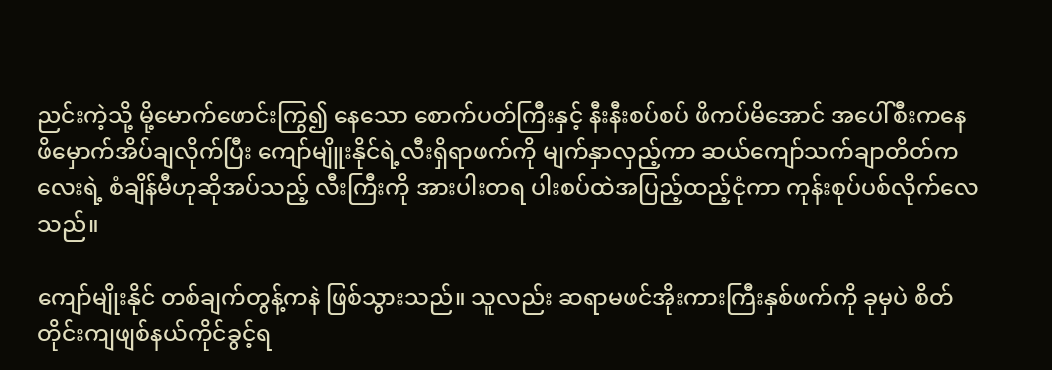ညင်းကဲ့သို့ မို့မောက်ဖောင်းကြွ၍ နေသော စောက်ပတ်ကြီးနှင့် နီးနီးစပ်စပ် ဖိကပ်မိအောင် အပေါ်စီးကနေ ဖိမှောက်အိပ်ချလိုက်ပြီး ကျော်မျိူးနိုင်ရဲ့လီးရှိရာဖက်ကို မျက်နှာလှည့်ကာ ဆယ်ကျော်သက်ချာတိတ်ကလေးရဲ့ စံချိန်မီဟုဆိုအပ်သည့် လီးကြီးကို အားပါးတရ ပါးစပ်ထဲအပြည့်ထည့်ငုံကာ ကုန်းစုပ်ပစ်လိုက်လေသည်။

ကျော်မျိုးနိုင် တစ်ချက်တွန့်ကနဲ ဖြစ်သွားသည်။ သူလည်း ဆရာမဖင်အိုးကားကြီးနှစ်ဖက်ကို ခုမှပဲ စိတ်တိုင်းကျဖျစ်နယ်ကိုင်ခွင့်ရ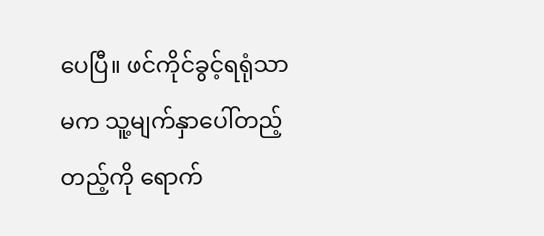ပေပြီ။ ဖင်ကိုင်ခွင့်ရရုံသာမက သူ့မျက်နှာပေါ်တည့်တည့်ကို ရောက်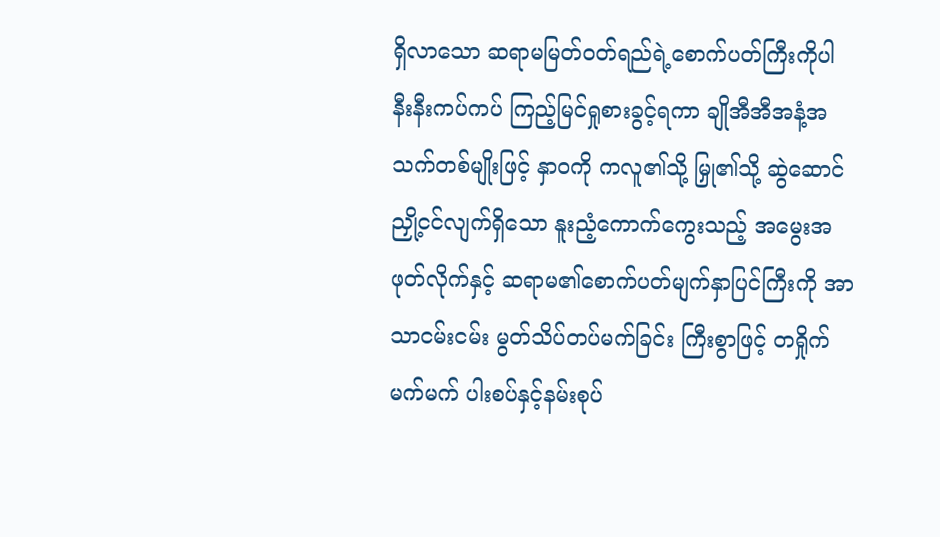ရှိလာသော ဆရာမမြတ်ဝတ်ရည်ရဲ့စောက်ပတ်ကြီးကိုပါ နီးနီးကပ်ကပ် ကြည့်မြင်ရှုစားခွင့်ရကာ ချိုအီအီအနံ့အသက်တစ်မျိုးဖြင့် နှာဝကို ကလူ၏သို့ မြှု၏သို့ ဆွဲဆောင်ညှို့ငင်လျက်ရှိသော နူးညံ့ကောက်ကွေးသည့် အမွေးအဖုတ်လိုက်နှင့် ဆရာမ၏စောက်ပတ်မျက်နှာပြင်ကြီးကို အာသာငမ်းငမ်း မွတ်သိပ်တပ်မက်ခြင်း ကြီးစွာဖြင့် တရှိုက်မက်မက် ပါးစပ်နှင့်နမ်းစုပ်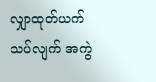လျှာထုတ်ယက်သပ်လျက် အကွဲ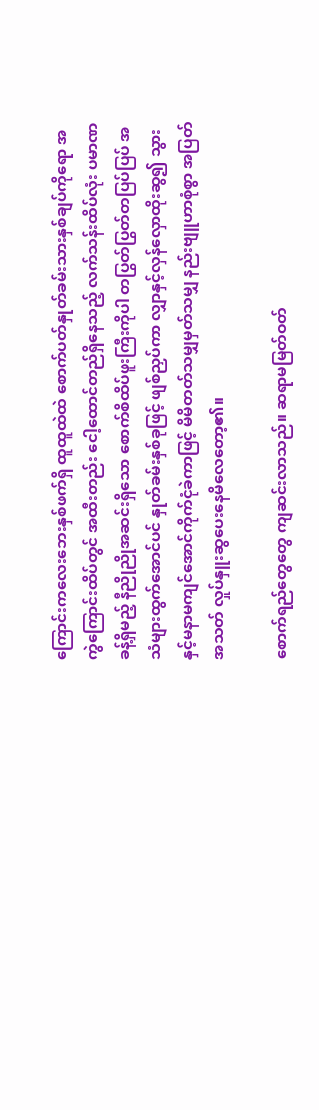ကြောင်းကလေးဘေးနှစ်ဖက်ရှိ ထူထူထဲထဲ စောက်ပတ်နှုတ်ခမ်းသားနှစ်ချပ်ကိုရော အကွဲကြောင်းထိပ်တွင် အထီးတည်း ငေါ့ထောင်တည်ရှိနေသည့် လက်သန်းထိပ်လုံး ပမာဏခန့်ရှိမည့် နီညိုညိုအဆင်းရှိသော စောက်စိထိပ်ဖူးကြီးကိုပါ တပြွတ်ပြွတ်တပြပ်ပြပ် အသံများထွက်အောင်ပင် နှုတ်ခမ်းနှစ်ခုဖြင့် ဖျစ်ညှပ်ကာ လျှာနှင့်လှန်လှောထိုးဆွ၍ သွားနှင့်မနာမကျင်အောင်ကိုက်ငုံခဲကာဖြင့် မိမိတတ်သမျှမှတ်သမျှ နည်းဗျူဟာစုံစွာ အပြတ်အသတ် လှုပ်နှူးဆွပေးနေမိလေတော့၏။

စောက်ရည်တွေတွေ ကျဆင်းလာသည်။ ဆရာမမြတ်ဝတ်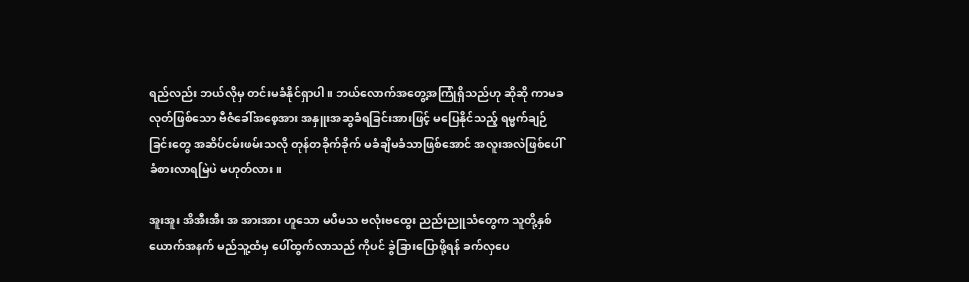ရည်လည်း ဘယ်လိုမှ တင်းမခံနိုင်ရှာပါ။ ဘယ်လောက်အတွေ့အကြုံရှိသည်ဟု ဆိုဆို ကာမခလုတ်ဖြစ်သော ဗီဇံခေါ်အစေ့အား အနှူးအဆွခံရခြင်းအားဖြင့် မပြေနိုင်သည့် ရမ္မက်ချဉ်ခြင်းတွေ အဆိပ်ငမ်းဖမ်းသလို တုန်တခိုက်ခိုက် မခံချိမခံသာဖြစ်အောင် အလူးအလဲဖြစ်ပေါ်ခံစားလာရမြဲပဲ မဟုတ်လား။

အူးအူး အိအီးအီး အ အားအား ဟူသော မပီမသ ဗလုံးဗထွေး ညည်းညူသံတွေက သူတို့နှစ်ယောက်အနက် မည်သူ့ထံမှ ပေါ်ထွက်လာသည် ကိုပင် ခွဲခြားပြောဖို့ရန် ခက်လှပေ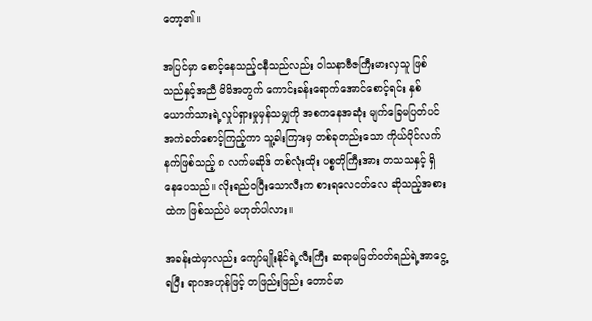တော့၏။

အပြင်မှာ စောင့်နေသည့်ငနီသည်လည်း ဝါသနာဗီဇကြီးမားလှသူ ဖြစ်သည်နှင့်အညီ မိမိအတွက် ကောင်းခန်းရောက်အောင်စောင့်ရင်း နှစ်ယောက်သားရဲ့လှုပ်ရှားမှုမှန်သမျှကို အစကနေအဆုံး မျက်ခြေမပြတ်ပင် အကဲခတ်စောင့်ကြည့်ကာ သူ့ခါးကြားမှ တစ်ခုတည်းသော ကိုယ်ပိုင်လက်နက်ဖြစ်သည့် ၈ လက်မဆိုဒ် တစ်လုံးထိုး ပစ္စတိုကြီးအား တသသနှင့် ရှိနေပေသည်။ လိုးရည်ဝပြီးသောလီးက စားရလေငတ်လေ ဆိုသည့်အစားထဲက ဖြစ်သည်ပဲ မဟုတ်ပါလား။

အခန်းထဲမှာလည်း ကျော်မျိုးနိုင်ရဲ့လီးကြီး ဆရာမမြတ်ဝတ်ရည်ရဲ့အာငွေ့ရပြီး ရာဂအဟုန်ဖြင့် တဖြည်းဖြည်း တောင်မာ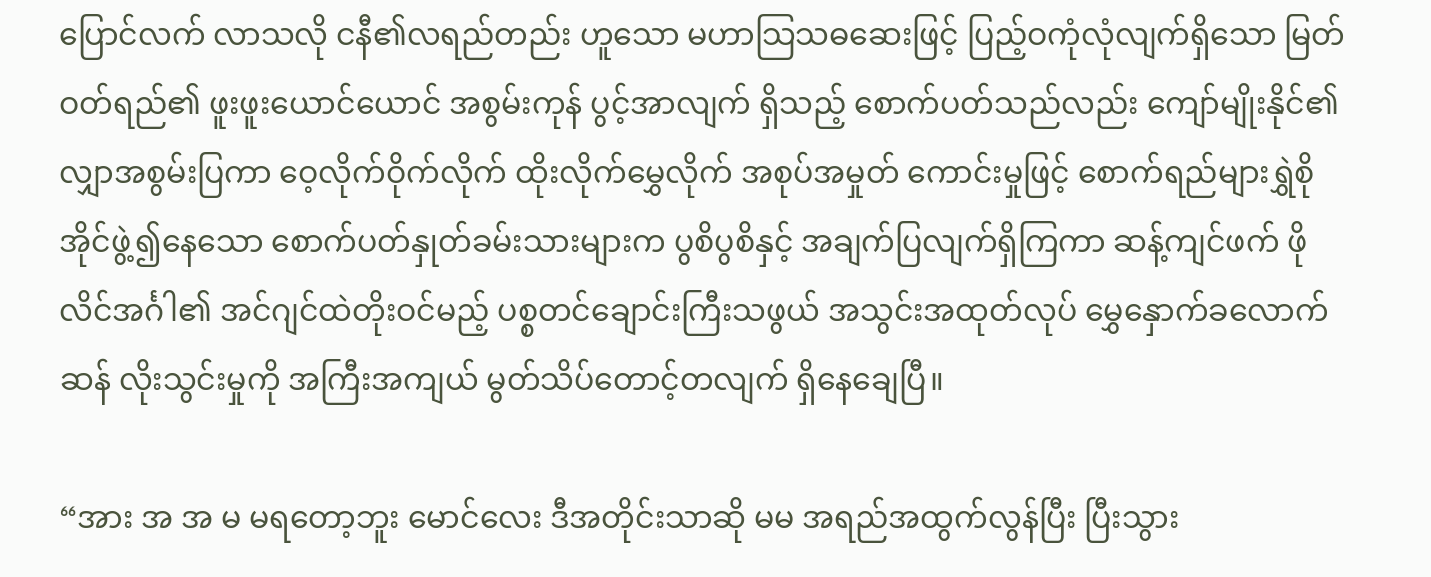ပြောင်လက် လာသလို ငနီ၏လရည်တည်း ဟူသော မဟာသြသဓဆေးဖြင့် ပြည့်ဝကုံလုံလျက်ရှိသော မြတ်ဝတ်ရည်၏ ဖူးဖူးယောင်ယောင် အစွမ်းကုန် ပွင့်အာလျက် ရှိသည့် စောက်ပတ်သည်လည်း ကျော်မျိုးနိုင်၏လျှာအစွမ်းပြကာ ဝေ့လိုက်ဝိုက်လိုက် ထိုးလိုက်မွှေလိုက် အစုပ်အမှုတ် ကောင်းမှုဖြင့် စောက်ရည်များရွှဲစိုအိုင်ဖွဲ့၍နေသော စောက်ပတ်နှုတ်ခမ်းသားများက ပွစိပွစိနှင့် အချက်ပြလျက်ရှိကြကာ ဆန့်ကျင်ဖက် ဖိုလိင်အင်္ဂါ၏ အင်ဂျင်ထဲတိုးဝင်မည့် ပစ္စတင်ချောင်းကြီးသဖွယ် အသွင်းအထုတ်လုပ် မွှေနှောက်ခလောက်ဆန် လိုးသွင်းမှုကို အကြီးအကျယ် မွတ်သိပ်တောင့်တလျက် ရှိနေချေပြီ။

“အား အ အ မ မရတော့ဘူး မောင်လေး ဒီအတိုင်းသာဆို မမ အရည်အထွက်လွန်ပြီး ပြီးသွား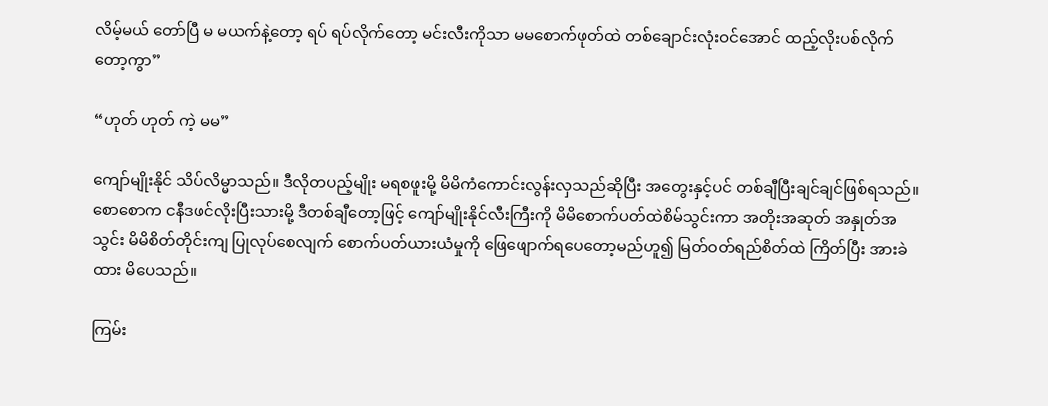လိမ့်မယ် တော်ပြီ မ မယက်နဲ့တော့ ရပ် ရပ်လိုက်တော့ မင်းလီးကိုသာ မမစောက်ဖုတ်ထဲ တစ်ချောင်းလုံးဝင်အောင် ထည့်လိုးပစ်လိုက်တော့ကွာ”

“ဟုတ် ဟုတ် ကဲ့ မမ”

ကျော်မျိုးနိုင် သိပ်လိမ္မာသည်။ ဒီလိုတပည့်မျိုး မရစဖူးမို့ မိမိကံကောင်းလွန်းလှသည်ဆိုပြီး အတွေးနှင့်ပင် တစ်ချီပြီးချင်ချင်ဖြစ်ရသည်။ စောစောက ငနီဒဖင်လိုးပြီးသားမို့ ဒီတစ်ချီတော့ဖြင့် ကျော်မျိုးနိုင်လီးကြီးကို မိမိစောက်ပတ်ထဲစိမ်သွင်းကာ အတိုးအဆုတ် အနှုတ်အသွင်း မိမိစိတ်တိုင်းကျ ပြုလုပ်စေလျက် စောက်ပတ်ယားယံမှုကို ဖြေဖျောက်ရပေတော့မည်ဟူ၍ မြတ်ဝတ်ရည်စိတ်ထဲ ကြိတ်ပြီး အားခဲထား မိပေသည်။

ကြမ်း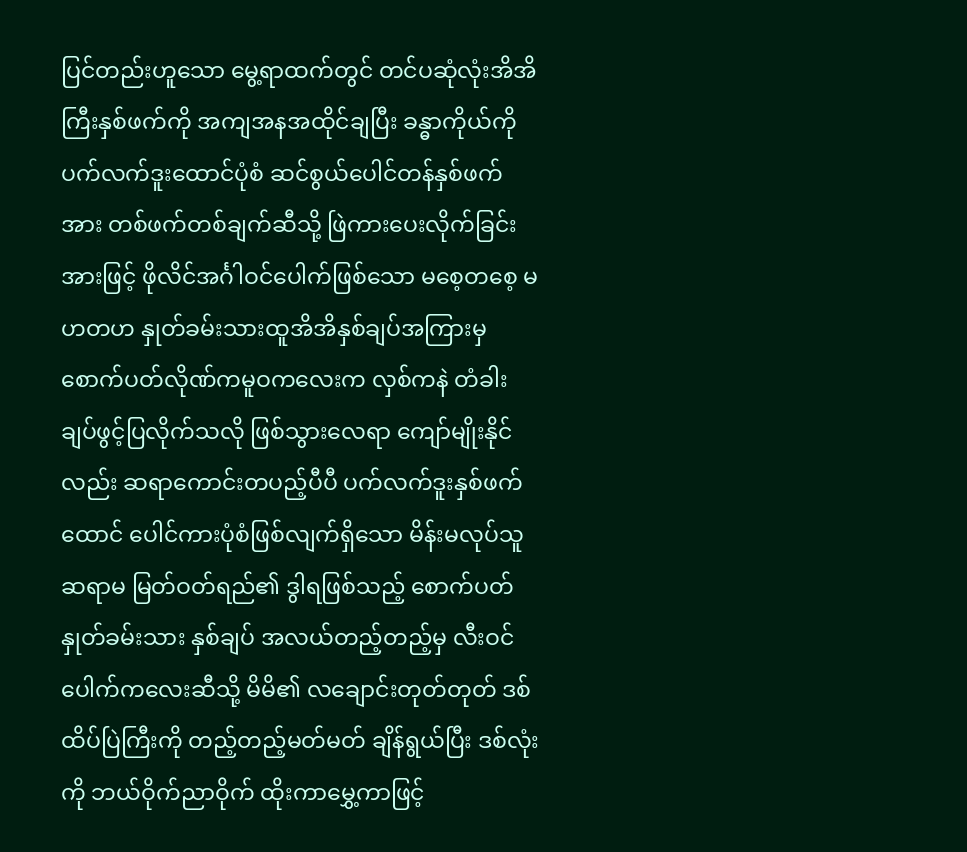ပြင်တည်းဟူသော မွေ့ရာထက်တွင် တင်ပဆုံလုံးအိအိကြီးနှစ်ဖက်ကို အကျအနအထိုင်ချပြီး ခန္ဓာကိုယ်ကို ပက်လက်ဒူးထောင်ပုံစံ ဆင်စွယ်ပေါင်တန်နှစ်ဖက်အား တစ်ဖက်တစ်ချက်ဆီသို့ ဖြဲကားပေးလိုက်ခြင်းအားဖြင့် ဖိုလိင်အင်္ဂါဝင်ပေါက်ဖြစ်သော မစေ့တစေ့ မဟတဟ နှုတ်ခမ်းသားထူအိအိနှစ်ချပ်အကြားမှ စောက်ပတ်လိုဏ်ကမူဝကလေးက လှစ်ကနဲ တံခါးချပ်ဖွင့်ပြလိုက်သလို ဖြစ်သွားလေရာ ကျော်မျိုးနိုင်လည်း ဆရာကောင်းတပည့်ပီပီ ပက်လက်ဒူးနှစ်ဖက်ထောင် ပေါင်ကားပုံစံဖြစ်လျက်ရှိသော မိန်းမလုပ်သူ ဆရာမ မြတ်ဝတ်ရည်၏ ဒွါရဖြစ်သည့် စောက်ပတ် နှုတ်ခမ်းသား နှစ်ချပ် အလယ်တည့်တည့်မှ လီးဝင်ပေါက်ကလေးဆီသို့ မိမိ၏ လချောင်းတုတ်တုတ် ဒစ်ထိပ်ပြဲကြီးကို တည့်တည့်မတ်မတ် ချိန်ရွယ်ပြီး ဒစ်လုံးကို ဘယ်ဝိုက်ညာဝိုက် ထိုးကာမွှေ့ကာဖြင့်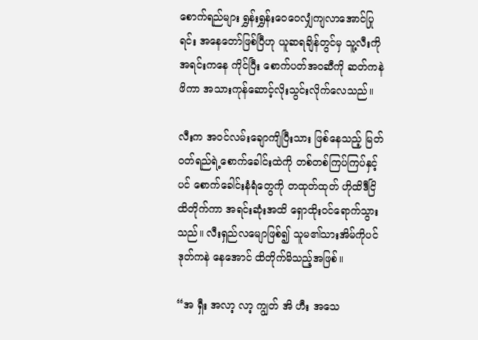စောက်ရည်များ ရွှန်းရွှန်းဝေဝေလျှံကျလာအောင်ပြုရင်း အနေတော်ဖြစ်ပြီဟု ယူဆရချိန်တွင်မှ သူ့လီးကို အရင်းကနေ ကိုင်ပြီး စောက်ပတ်အဝဆီကို ဆတ်ကနဲဖိကာ အသားကုန်ဆောင့်လိုးသွင်းလိုက်လေသည်။

လီးက အဝင်လမ်းချောကျိပြီးသား ဖြစ်နေသည့် မြတ်ဝတ်ရည်ရဲ့စောက်ခေါင်းထဲကို တစ်တစ်ကြပ်ကြပ်နှင့်ပင် စောက်ခေါင်းနံရံတွေကို တထုတ်ထုတ် ဟိုထိဒီငြိထိတိုက်ကာ အရင်းဆုံးအထိ ရှောထိုးဝင်ရောက်သွားသည်။ လီးရှည်လမျောဖြစ်၍ သူမ၏သားအိမ်ကိုပင် ဒုတ်ကနဲ နေအောင် ထိတိုက်မိသည့်အဖြစ်။

“အ ရှီး အလာ့ လာ့ ကျွတ် အိ ဟီး အသေ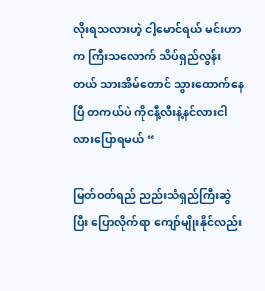လိုးရသလားဟဲ့ ငါ့မောင်ရယ် မင်းဟာက ကြီးသလောက် သိပ်ရှည်လွန်းတယ် သားအိမ်တောင် သွားထောက်နေပြီ တကယ်ပဲ ကိုငနီ့လီးနဲ့နင်လားငါလားပြောရမယ် “

မြတ်ဝတ်ရည် ညည်းသံရှည်ကြီးဆွဲပြီး ပြောလိုက်ရာ ကျော်မျိုးနိုင်လည်း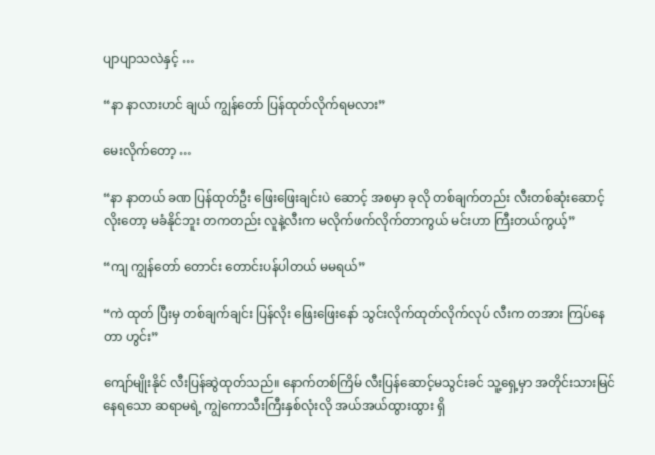ပျာပျာသလဲနှင့် …

“နာ နာလားဟင် ချယ် ကျွန်တော် ပြန်ထုတ်လိုက်ရမလား”

မေးလိုက်တော့ …

“နာ နာတယ် ခဏ ပြန်ထုတ်ဦး ဖြေးဖြေးချင်းပဲ ဆောင့် အစမှာ ခုလို တစ်ချက်တည်း လီးတစ်ဆုံးဆောင့်လိုးတော့ မခံနိုင်ဘူး တကတည်း လူနဲ့လီးက မလိုက်ဖက်လိုက်တာကွယ် မင်းဟာ ကြီးတယ်ကွယ့်”

“ကျ ကျွန်တော် တောင်း တောင်းပန်ပါတယ် မမရယ်”

“ကဲ ထုတ် ပြီးမှ တစ်ချက်ချင်း ပြန်လိုး ဖြေးဖြေးနော် သွင်းလိုက်ထုတ်လိုက်လုပ် လီးက တအား ကြပ်နေတာ ဟွင်း”

ကျော်မျိုးနိုင် လီးပြန်ဆွဲထုတ်သည်။ နောက်တစ်ကြိမ် လီးပြန်ဆောင့်မသွင်းခင် သူ့ရှေ့မှာ အတိုင်းသားမြင်နေရသော ဆရာမရဲ့ ကျွဲကောသီးကြီးနှစ်လုံးလို အယ်အယ်ထွားထွား ရှိ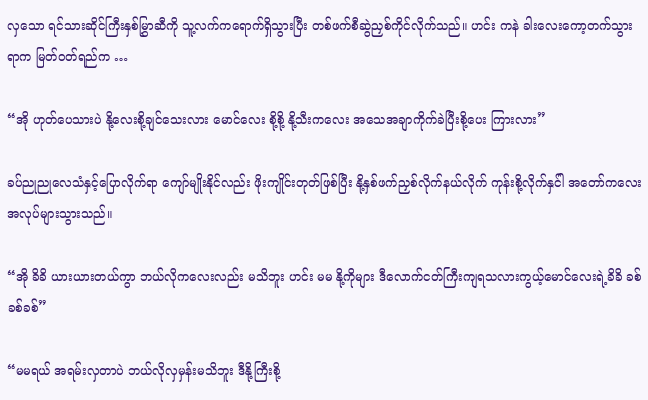လှသော ရင်သားဆိုင်ကြီးနှစ်မြွှာဆီကို သူ့လက်ကရောက်ရှိသွားပြီး တစ်ဖက်စီဆွဲညှစ်ကိုင်လိုက်သည်။ ဟင်း ကနဲ ခါးလေးကော့တက်သွားရာက မြတ်ဝတ်ရည်က …

“အို ဟုတ်ပေသားပဲ နို့လေးစို့ချင်သေးလား မောင်လေး စို့စို့ နို့သီးကလေး အသေအချာကိုက်ခဲပြီးစို့ပေး ကြားလား”

ခပ်ညုညုလေသံနှင့်ပြောလိုက်ရာ ကျော်မျိုးနိုင်လည်း ဖိုးကျိုင်းတုတ်ဖြစ်ပြီး နို့နှစ်ဖက်ညှစ်လိုက်နယ်လိုက် ကုန်းစို့လိုက်နှင်ါ အတော်ကလေးအလုပ်များသွားသည်။

“အို ခိခိ ယားယားတယ်ကွာ ဘယ်လိုကလေးလည်း မသိဘူး ဟင်း မမ နို့ကိုများ ဒီလောက်ငတ်ကြီးကျရသလားကွယ့်မောင်လေးရဲ့ခိခိ ခစ်ခစ်ခစ်”

“မမရယ် အရမ်းလှတာပဲ ဘယ်လိုလှမှန်းမသိဘူး ဒီနို့ကြီးစို့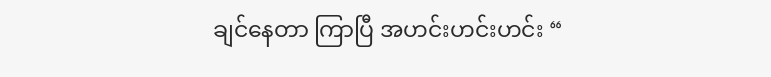ချင်နေတာ ကြာပြီ အဟင်းဟင်းဟင်း “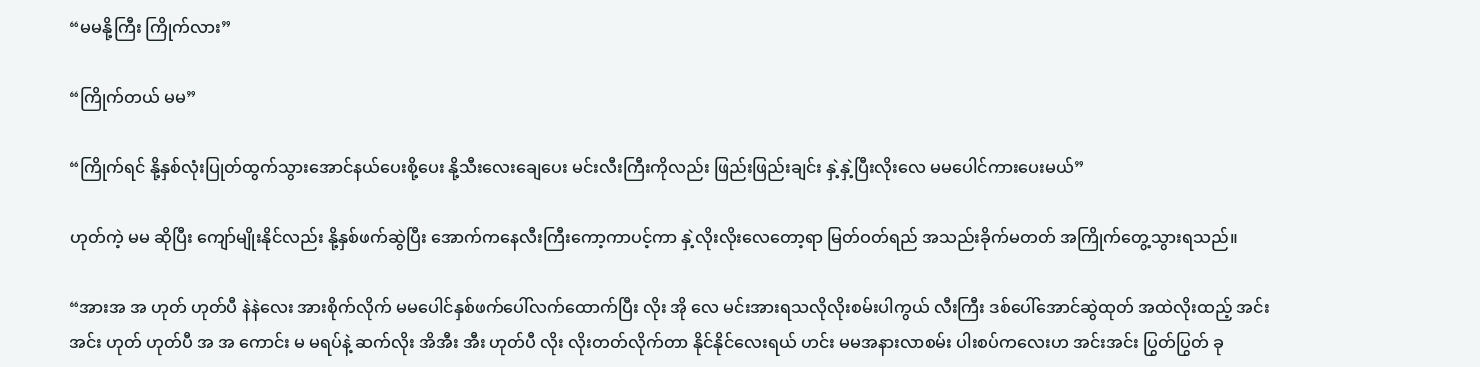“မမနို့ကြီး ကြိုက်လား”

“ကြိုက်တယ် မမ”

“ကြိုက်ရင် နို့နှစ်လုံးပြုတ်ထွက်သွားအောင်နယ်ပေးစို့ပေး နို့သီးလေးချေပေး မင်းလီးကြီးကိုလည်း ဖြည်းဖြည်းချင်း နှဲ့နှဲ့ပြီးလိုးလေ မမပေါင်ကားပေးမယ်”

ဟုတ်ကဲ့ မမ ဆိုပြီး ကျော်မျိုးနိုင်လည်း နို့နှစ်ဖက်ဆွဲပြီး အောက်ကနေလီးကြီးကော့ကာပင့်ကာ နှဲ့လိုးလိုးလေတော့ရာ မြတ်ဝတ်ရည် အသည်းခိုက်မတတ် အကြိုက်တွေ့သွားရသည်။

“အားအ အ ဟုတ် ဟုတ်ပီ နဲနဲလေး အားစိုက်လိုက် မမပေါင်နှစ်ဖက်ပေါ်လက်ထောက်ပြီး လိုး အို လေ မင်းအားရသလိုလိုးစမ်းပါကွယ် လီးကြီး ဒစ်ပေါ်အောင်ဆွဲထုတ် အထဲလိုးထည့် အင်းအင်း ဟုတ် ဟုတ်ပီ အ အ ကောင်း မ မရပ်နဲ့ ဆက်လိုး အိအီး အီး ဟုတ်ပီ လိုး လိုးတတ်လိုက်တာ နိုင်နိုင်လေးရယ် ဟင်း မမအနားလာစမ်း ပါးစပ်ကလေးဟ အင်းအင်း ပြွတ်ပြွတ် ခု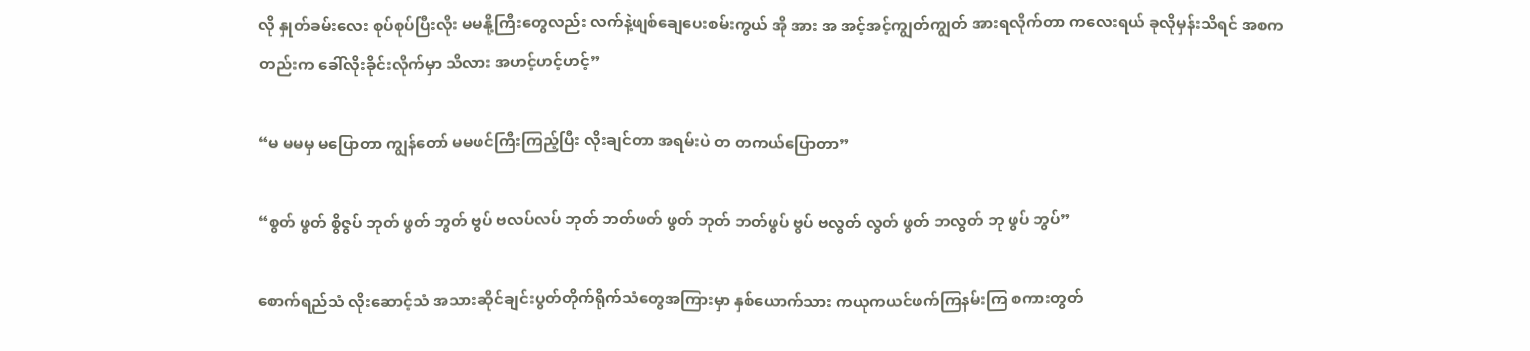လို နှုတ်ခမ်းလေး စုပ်စုပ်ပြီးလိုး မမနို့ကြီးတွေလည်း လက်နဲ့ဖျစ်ချေပေးစမ်းကွယ် အို အား အ အင့်အင့်ကျွတ်ကျွတ် အားရလိုက်တာ ကလေးရယ် ခုလိုမှန်းသိရင် အစကတည်းက ခေါ်လိုးခိုင်းလိုက်မှာ သိလား အဟင့်ဟင့်ဟင့်”

“မ မမမှ မပြောတာ ကျွန်တော် မမဖင်ကြီးကြည့်ပြီး လိုးချင်တာ အရမ်းပဲ တ တကယ်ပြောတာ”

“စွတ် ဖွတ် စွိဇွပ် ဘုတ် ဖွတ် ဘွတ် ဗွပ် ဗလပ်လပ် ဘုတ် ဘတ်ဖတ် ဖွတ် ဘုတ် ဘတ်ဖွပ် ဗွပ် ဗလွတ် လွတ် ဖွတ် ဘလွတ် ဘု ဖွပ် ဘွပ်”

စောက်ရည်သံ လိုးဆောင့်သံ အသားဆိုင်ချင်းပွတ်တိုက်ရိုက်သံတွေအကြားမှာ နှစ်ယောက်သား ကယုကယင်ဖက်ကြနမ်းကြ စကားတွတ်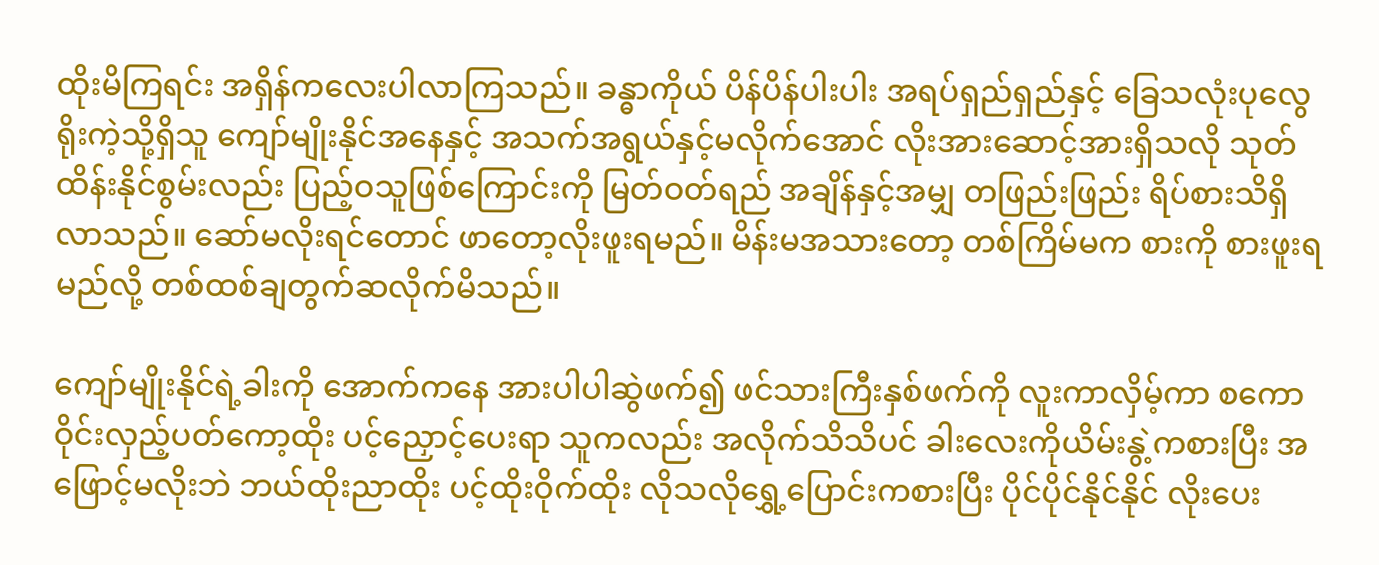ထိုးမိကြရင်း အရှိန်ကလေးပါလာကြသည်။ ခန္ဓာကိုယ် ပိန်ပိန်ပါးပါး အရပ်ရှည်ရှည်နှင့် ခြေသလုံးပုလွေရိုးကဲ့သို့ရှိသူ ကျော်မျိုးနိုင်အနေနှင့် အသက်အရွယ်နှင့်မလိုက်အောင် လိုးအားဆောင့်အားရှိသလို သုတ်ထိန်းနိုင်စွမ်းလည်း ပြည့်ဝသူဖြစ်ကြောင်းကို မြတ်ဝတ်ရည် အချိန်နှင့်အမျှ တဖြည်းဖြည်း ရိပ်စားသိရှိလာသည်။ ဆော်မလိုးရင်တောင် ဖာတော့လိုးဖူးရမည်။ မိန်းမအသားတော့ တစ်ကြိမ်မက စားကို စားဖူးရမည်လို့ တစ်ထစ်ချတွက်ဆလိုက်မိသည်။

ကျော်မျိုးနိုင်ရဲ့ခါးကို အောက်ကနေ အားပါပါဆွဲဖက်၍ ဖင်သားကြီးနှစ်ဖက်ကို လူးကာလှိမ့်ကာ စကောဝိုင်းလှည့်ပတ်ကော့ထိုး ပင့်ညှောင့်ပေးရာ သူကလည်း အလိုက်သိသိပင် ခါးလေးကိုယိမ်းနွဲ့ကစားပြီး အဖြောင့်မလိုးဘဲ ဘယ်ထိုးညာထိုး ပင့်ထိုးဝိုက်ထိုး လိုသလိုရွှေ့ပြောင်းကစားပြီး ပိုင်ပိုင်နိုင်နိုင် လိုးပေး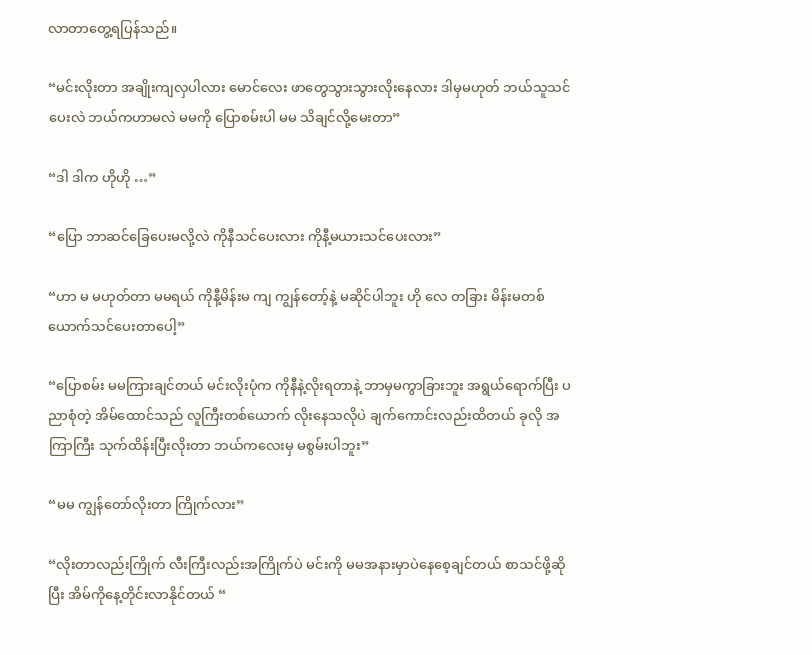လာတာတွေ့ရပြန်သည်။

“မင်းလိုးတာ အချိုးကျလှပါလား မောင်လေး ဖာတွေသွားသွားလိုးနေလား ဒါမှမဟုတ် ဘယ်သူသင်ပေးလဲ ဘယ်ကဟာမလဲ မမကို ပြောစမ်းပါ မမ သိချင်လို့မေးတာ”

“ဒါ ဒါက ဟိုဟို …”

“ပြော ဘာဆင်ခြေပေးမလို့လဲ ကိုနီသင်ပေးလား ကိုနီ့မယားသင်ပေးလား”

“ဟာ မ မဟုတ်တာ မမရယ် ကိုနီ့မိန်းမ ကျ ကျွန်တော့်နဲ့ မဆိုင်ပါဘူး ဟို လေ တခြား မိန်းမတစ်ယောက်သင်ပေးတာပေါ့”

“ပြောစမ်း မမကြားချင်တယ် မင်းလိုးပုံက ကိုနီနဲ့လိုးရတာနဲ့ ဘာမှမကွာခြားဘူး အရွယ်ရောက်ပြီး ပညာစုံတဲ့ အိမ်ထောင်သည် လူကြီးတစ်ယောက် လိုးနေသလိုပဲ ချက်ကောင်းလည်းထိတယ် ခုလို အကြာကြီး သုက်ထိန်းပြီးလိုးတာ ဘယ်ကလေးမှ မစွမ်းပါဘူး”

“မမ ကျွန်တော်လိုးတာ ကြိုက်လား”

“လိုးတာလည်းကြိုက် လီးကြီးလည်းအကြိုက်ပဲ မင်းကို မမအနားမှာပဲနေစေ့ချင်တယ် စာသင်ဖို့ဆိုပြီး အိမ်ကိုနေ့တိုင်းလာနိုင်တယ် “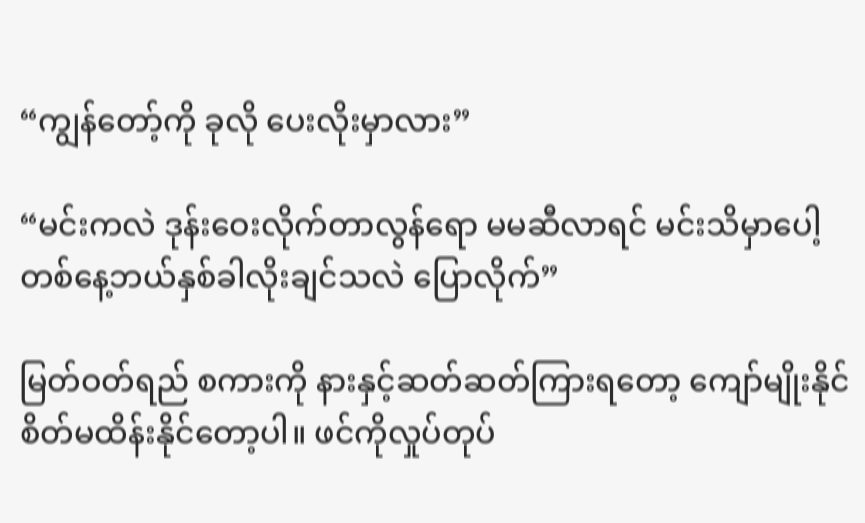“ကျွန်တော့်ကို ခုလို ပေးလိုးမှာလား”

“မင်းကလဲ ဒုန်းဝေးလိုက်တာလွန်ရော မမဆီလာရင် မင်းသိမှာပေါ့ တစ်နေ့ဘယ်နှစ်ခါလိုးချင်သလဲ ပြောလိုက်”

မြတ်ဝတ်ရည် စကားကို နားနှင့်ဆတ်ဆတ်ကြားရတော့ ကျော်မျိုးနိုင်စိတ်မထိန်းနိုင်တော့ပါ။ ဖင်ကိုလှုပ်တုပ်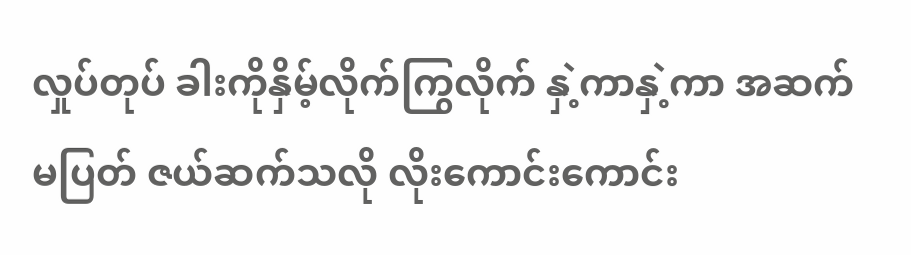လှုပ်တုပ် ခါးကိုနှိမ့်လိုက်ကြွလိုက် နှဲ့ကာနှဲ့ကာ အဆက်မပြတ် ဇယ်ဆက်သလို လိုးကောင်းကောင်း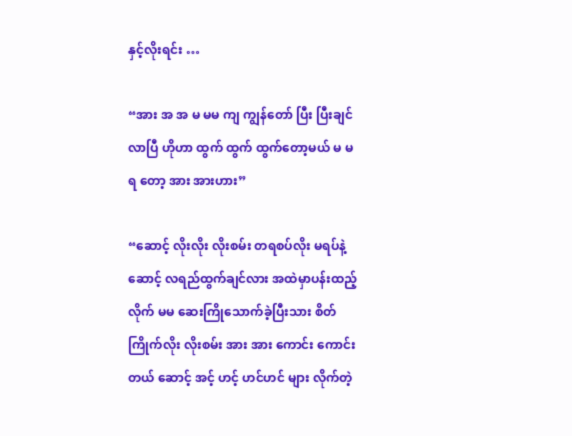နှင့်လိုးရင်း …

“အား အ အ မ မမ ကျ ကျွန်တော် ပြီး ပြီးချင်လာပြီ ဟိုဟာ ထွက် ထွက် ထွက်တော့မယ် မ မရ တော့ အား အားဟား”

“ဆောင့် လိုးလိုး လိုးစမ်း တရစပ်လိုး မရပ်နဲ့ ဆောင့် လရည်ထွက်ချင်လား အထဲမှာပန်းထည့်လိုက် မမ ဆေးကြိုသောက်ခဲ့ပြီးသား စိတ်ကြိုက်လိုး လိုးစမ်း အား အား ကောင်း ကောင်းတယ် ဆောင့် အင့် ဟင့် ဟင်ဟင် များ လိုက်တဲ့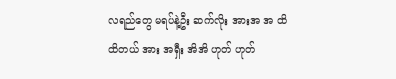လရည်တွေ မရပ်နဲ့ဦး ဆက်လိုး အားအ အ ထိ ထိတယ် အား အရှီး အိအိ ဟုတ် ဟုတ်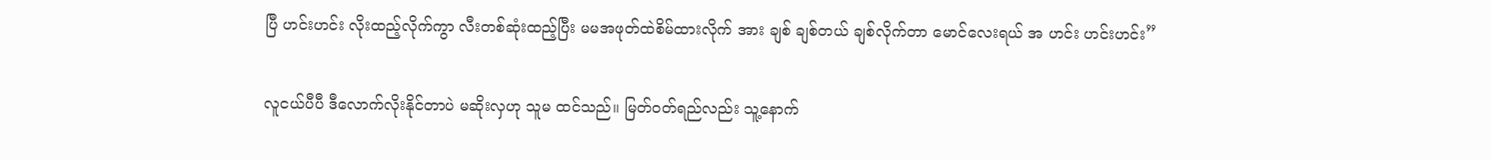ပြီ ဟင်းဟင်း လိုးထည့်လိုက်ကွာ လီးတစ်ဆုံးထည့်ပြီး မမအဖုတ်ထဲစိမ်ထားလိုက် အား ချစ် ချစ်တယ် ချစ်လိုက်တာ မောင်လေးရယ် အ ဟင်း ဟင်းဟင်း”

လူငယ်ပီပီ ဒီလောက်လိုးနိုင်တာပဲ မဆိုးလှဟု သူမ ထင်သည်။ မြတ်ဝတ်ရည်လည်း သူ့နောက်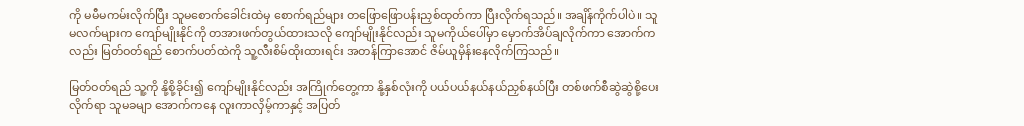ကို မမီမကမ်းလိုက်ပြီး သူမစောက်ခေါင်းထဲမှ စောက်ရည်များ တဖြောဖြောပန်းညှစ်ထုတ်ကာ ပြီးလိုက်ရသည်။ အချိန်ကိုက်ပါပဲ။ သူမလက်များက ကျော်မျိုးနိုင်ကို တအားဖက်တွယ်ထားသလို ကျော်မျိုးနိုင်လည်း သူမကိုယ်ပေါ်မှာ မှောက်အိပ်ချလိုက်ကာ အောက်ကလည်း မြတ်ဝတ်ရည် စောက်ပတ်ထဲကို သူ့လီးစိမ်ထိုးထားရင်း အတန်ကြာအောင် ဇိမ်ယူမှိန်းနေလိုက်ကြသည်။

မြတ်ဝတ်ရည် သူ့ကို နို့စို့ခိုင်း၍ ကျော်မျိုးနိုင်လည်း အကြိုက်တွေ့ကာ နို့နှစ်လုံးကို ပယ်ပယ်နယ်နယ်ညှစ်နယ်ပြီး တစ်ဖက်စီဆွဲဆွဲစို့ပေးလိုက်ရာ သူမခမျာ အောက်ကနေ လူးကာလှိမ့်ကာနှင့် အပြတ်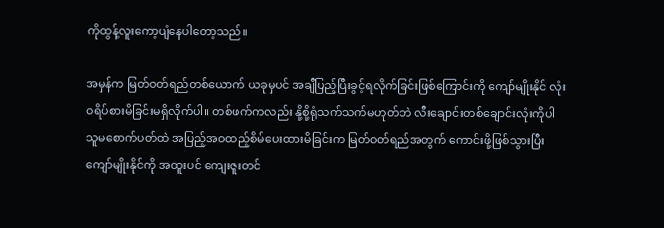ကိုထွန့်လူးကော့ပျံနေပါတော့သည်။

အမှန်က မြတ်ဝတ်ရည်တစ်ယောက် ယခုမှပင် အချီပြည့်ပြီးခွင့်ရလိုက်ခြင်းဖြစ်ကြောင်းကို ကျော်မျိုးနိုင် လုံးဝရိပ်စားမိခြင်းမရှိလိုက်ပါ။ တစ်ဖက်ကလည်း နို့စို့ရုံသက်သက်မဟုတ်ဘဲ လီးချောင်းတစ်ချောင်းလုံးကိုပါ သူမစောက်ပတ်ထဲ အပြည့်အဝထည့်စိမ်ပေးထားမိခြင်းက မြတ်ဝတ်ရည်အတွက် ကောင်းဖို့ဖြစ်သွားပြီး ကျော်မျိုးနိုင်ကို အထူးပင် ကျေးဇူးတင်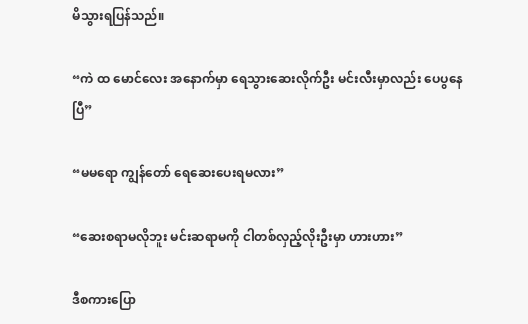မိသွားရပြန်သည်။

“ကဲ ထ မောင်လေး အနောက်မှာ ရေသွားဆေးလိုက်ဦး မင်းလီးမှာလည်း ပေပွနေပြီ”

“မမရော ကျွန်တော် ရေဆေးပေးရမလား”

“ဆေးစရာမလိုဘူး မင်းဆရာမကို ငါတစ်လှည့်လိုးဦးမှာ ဟားဟား”

ဒီစကားပြော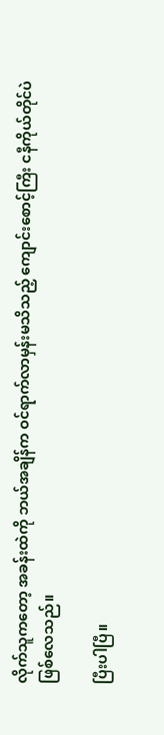လိုက်သူကတော့ အခန်းထဲကို ဘယ်အချိန်က ဝင်ရာက်လာမှန်းမသိသည့် ကျောင်းစောင့်ကြီး ငနီကိုယ်တိုင်ပဲ ဖြစ်လေသည်။

ပြီးပါပြီ။